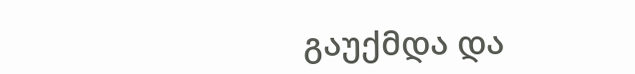გაუქმდა და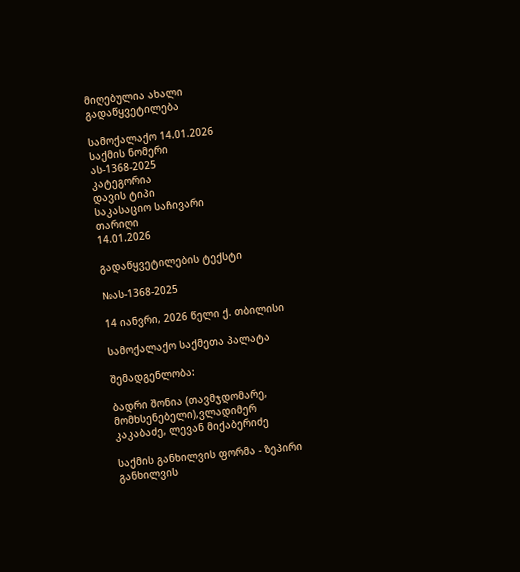მიღებულია ახალი გადაწყვეტილება

სამოქალაქო 14.01.2026
საქმის ნომერი
ას-1368-2025
კატეგორია
დავის ტიპი
საკასაციო საჩივარი
თარიღი
14.01.2026

გადაწყვეტილების ტექსტი

№ას-1368-2025

14 იანვრი, 2026 წელი ქ. თბილისი

სამოქალაქო საქმეთა პალატა

შემადგენლობა:

ბადრი შონია (თავმჯდომარე, მომხსენებელი),ვლადიმერ კაკაბაძე, ლევან მიქაბერიძე

საქმის განხილვის ფორმა - ზეპირი განხილვის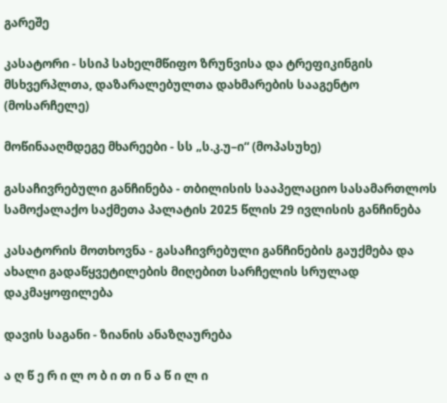გარეშე

კასატორი - სსიპ სახელმწიფო ზრუნვისა და ტრეფიკინგის მსხვერპლთა, დაზარალებულთა დახმარების სააგენტო (მოსარჩელე)

მოწინააღმდეგე მხარეები - სს „ს.კ.უ–ი“ (მოპასუხე)

გასაჩივრებული განჩინება - თბილისის სააპელაციო სასამართლოს სამოქალაქო საქმეთა პალატის 2025 წლის 29 ივლისის განჩინება

კასატორის მოთხოვნა - გასაჩივრებული განჩინების გაუქმება და ახალი გადაწყვეტილების მიღებით სარჩელის სრულად დაკმაყოფილება

დავის საგანი - ზიანის ანაზღაურება

ა ღ წ ე რ ი ლ ო ბ ი თ ი ნ ა წ ი ლ ი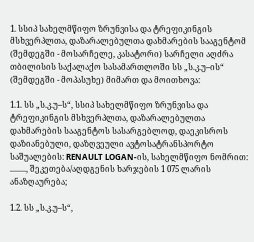1. სსიპ სახელმწიფო ზრუნვისა და ტრეფიკინგის მსხვერპლთა, დაზარალებულთა დახმარების სააგენტომ (შემდეგში - მოსარჩელე, კასატორი) სარჩელი აღძრა თბილისის საქალაქო სასამართლოში სს „ს.კ.უ–ის“ (შემდეგში - მოპასუხე) მიმართ და მოითხოვა:

1.1. სს „ს.კ.უ–ს“, სსიპ სახელმწიფო ზრუნვისა და ტრეფიკინგის მსხვერპლთა, დაზარალებულთა დახმარების სააგენტოს სასარგებლოდ, დაეკისროს დაზიანებული, დაზღვეული ავტოსატრანსპორტო საშუალების: RENAULT LOGAN-ის, სახელმწიფო ნომრით: ........, შეკეთება/აღდგენის ხარჯების 1 075 ლარის ანაზღაურება;

1.2. სს „ს.კ.უ–ს“,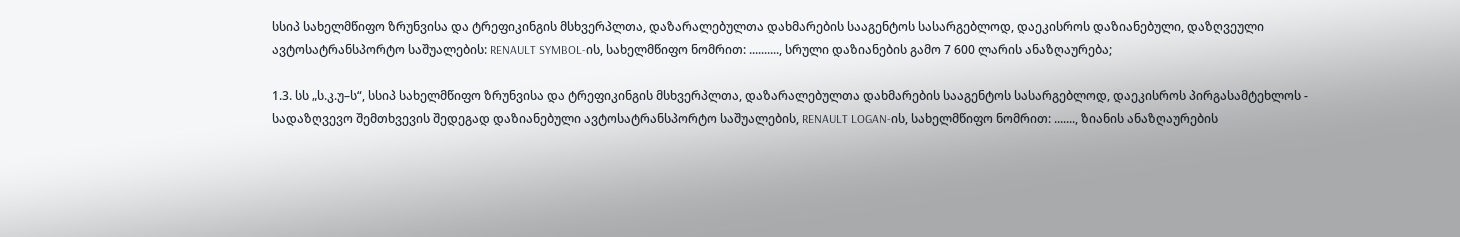სსიპ სახელმწიფო ზრუნვისა და ტრეფიკინგის მსხვერპლთა, დაზარალებულთა დახმარების სააგენტოს სასარგებლოდ, დაეკისროს დაზიანებული, დაზღვეული ავტოსატრანსპორტო საშუალების: RENAULT SYMBOL-ის, სახელმწიფო ნომრით: .........., სრული დაზიანების გამო 7 600 ლარის ანაზღაურება;

1.3. სს „ს.კ.უ–ს“, სსიპ სახელმწიფო ზრუნვისა და ტრეფიკინგის მსხვერპლთა, დაზარალებულთა დახმარების სააგენტოს სასარგებლოდ, დაეკისროს პირგასამტეხლოს - სადაზღვევო შემთხვევის შედეგად დაზიანებული ავტოსატრანსპორტო საშუალების, RENAULT LOGAN-ის, სახელმწიფო ნომრით: ......., ზიანის ანაზღაურების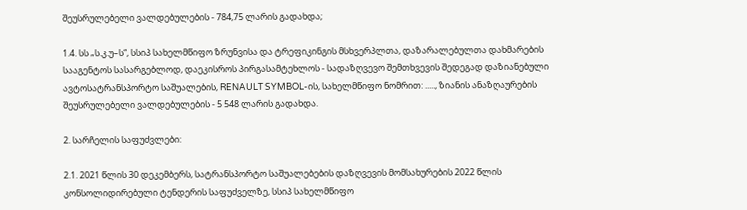შეუსრულებელი ვალდებულების - 784,75 ლარის გადახდა;

1.4. სს „ს.კ.უ–ს“, სსიპ სახელმწიფო ზრუნვისა და ტრეფიკინგის მსხვერპლთა, დაზარალებულთა დახმარების სააგენტოს სასარგებლოდ, დაეკისროს პირგასამტეხლოს - სადაზღვევო შემთხვევის შედეგად დაზიანებული ავტოსატრანსპორტო საშუალების, RENAULT SYMBOL-ის, სახელმწიფო ნომრით: ....., ზიანის ანაზღაურების შეუსრულებელი ვალდებულების - 5 548 ლარის გადახდა.

2. სარჩელის საფუძვლები:

2.1. 2021 წლის 30 დეკემბერს, სატრანსპორტო საშუალებების დაზღვევის მომსახურების 2022 წლის კონსოლიდირებული ტენდერის საფუძველზე, სსიპ სახელმწიფო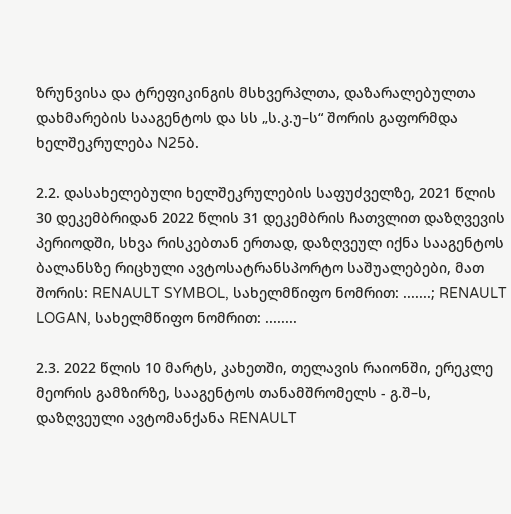ზრუნვისა და ტრეფიკინგის მსხვერპლთა, დაზარალებულთა დახმარების სააგენტოს და სს „ს.კ.უ–ს“ შორის გაფორმდა ხელშეკრულება N25ბ.

2.2. დასახელებული ხელშეკრულების საფუძველზე, 2021 წლის 30 დეკემბრიდან 2022 წლის 31 დეკემბრის ჩათვლით დაზღვევის პერიოდში, სხვა რისკებთან ერთად, დაზღვეულ იქნა სააგენტოს ბალანსზე რიცხული ავტოსატრანსპორტო საშუალებები, მათ შორის: RENAULT SYMBOL, სახელმწიფო ნომრით: .......; RENAULT LOGAN, სახელმწიფო ნომრით: ........

2.3. 2022 წლის 10 მარტს, კახეთში, თელავის რაიონში, ერეკლე მეორის გამზირზე, სააგენტოს თანამშრომელს - გ.შ–ს, დაზღვეული ავტომანქანა RENAULT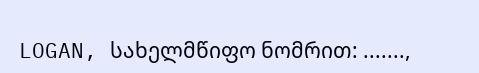LOGAN, სახელმწიფო ნომრით: .......,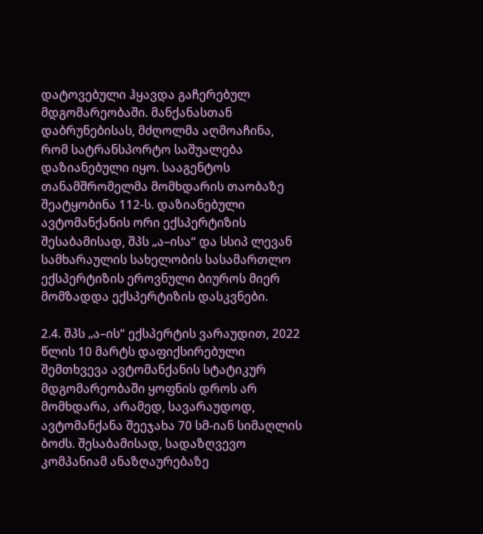დატოვებული ჰყავდა გაჩერებულ მდგომარეობაში. მანქანასთან დაბრუნებისას, მძღოლმა აღმოაჩინა, რომ სატრანსპორტო საშუალება დაზიანებული იყო. სააგენტოს თანამშრომელმა მომხდარის თაობაზე შეატყობინა 112-ს. დაზიანებული ავტომანქანის ორი ექსპერტიზის შესაბამისად, შპს „ა–ისა“ და სსიპ ლევან სამხარაულის სახელობის სასამართლო ექსპერტიზის ეროვნული ბიუროს მიერ მომზადდა ექსპერტიზის დასკვნები.

2.4. შპს „ა–ის“ ექსპერტის ვარაუდით, 2022 წლის 10 მარტს დაფიქსირებული შემთხვევა ავტომანქანის სტატიკურ მდგომარეობაში ყოფნის დროს არ მომხდარა, არამედ, სავარაუდოდ, ავტომანქანა შეეჯახა 70 სმ-იან სიმაღლის ბოძს. შესაბამისად, სადაზღვევო კომპანიამ ანაზღაურებაზე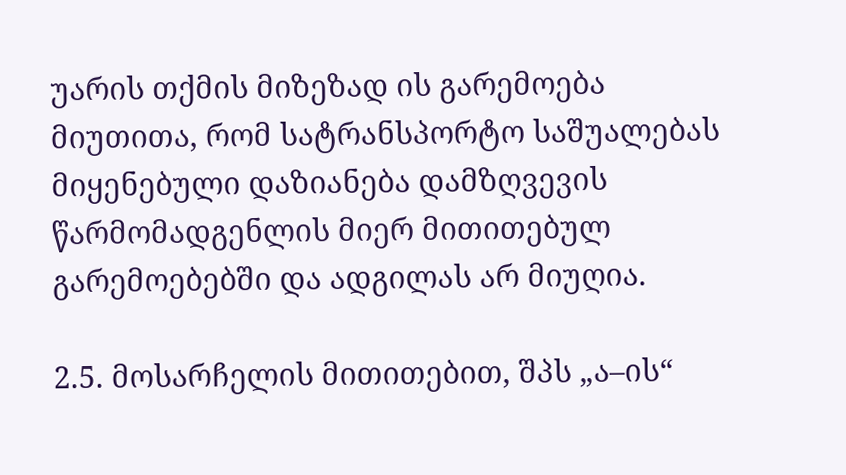უარის თქმის მიზეზად ის გარემოება მიუთითა, რომ სატრანსპორტო საშუალებას მიყენებული დაზიანება დამზღვევის წარმომადგენლის მიერ მითითებულ გარემოებებში და ადგილას არ მიუღია.

2.5. მოსარჩელის მითითებით, შპს „ა–ის“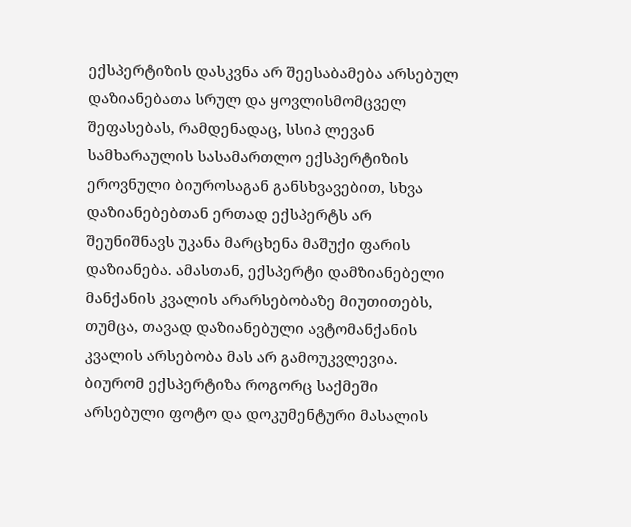ექსპერტიზის დასკვნა არ შეესაბამება არსებულ დაზიანებათა სრულ და ყოვლისმომცველ შეფასებას, რამდენადაც, სსიპ ლევან სამხარაულის სასამართლო ექსპერტიზის ეროვნული ბიუროსაგან განსხვავებით, სხვა დაზიანებებთან ერთად ექსპერტს არ შეუნიშნავს უკანა მარცხენა მაშუქი ფარის დაზიანება. ამასთან, ექსპერტი დამზიანებელი მანქანის კვალის არარსებობაზე მიუთითებს, თუმცა, თავად დაზიანებული ავტომანქანის კვალის არსებობა მას არ გამოუკვლევია. ბიურომ ექსპერტიზა როგორც საქმეში არსებული ფოტო და დოკუმენტური მასალის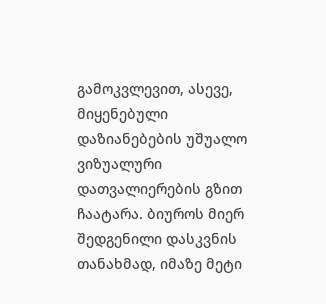გამოკვლევით, ასევე, მიყენებული დაზიანებების უშუალო ვიზუალური დათვალიერების გზით ჩაატარა. ბიუროს მიერ შედგენილი დასკვნის თანახმად, იმაზე მეტი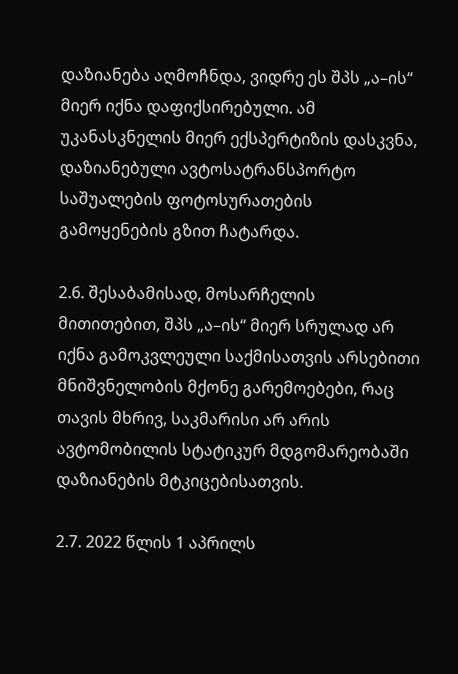დაზიანება აღმოჩნდა, ვიდრე ეს შპს „ა–ის“ მიერ იქნა დაფიქსირებული. ამ უკანასკნელის მიერ ექსპერტიზის დასკვნა, დაზიანებული ავტოსატრანსპორტო საშუალების ფოტოსურათების გამოყენების გზით ჩატარდა.

2.6. შესაბამისად, მოსარჩელის მითითებით, შპს „ა–ის“ მიერ სრულად არ იქნა გამოკვლეული საქმისათვის არსებითი მნიშვნელობის მქონე გარემოებები, რაც თავის მხრივ, საკმარისი არ არის ავტომობილის სტატიკურ მდგომარეობაში დაზიანების მტკიცებისათვის.

2.7. 2022 წლის 1 აპრილს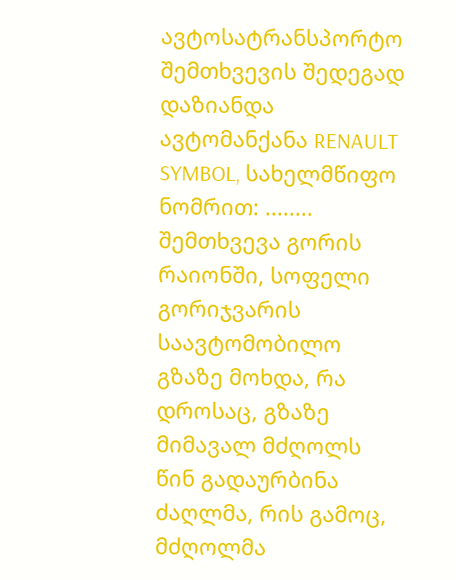ავტოსატრანსპორტო შემთხვევის შედეგად დაზიანდა ავტომანქანა RENAULT SYMBOL, სახელმწიფო ნომრით: ........ შემთხვევა გორის რაიონში, სოფელი გორიჯვარის საავტომობილო გზაზე მოხდა, რა დროსაც, გზაზე მიმავალ მძღოლს წინ გადაურბინა ძაღლმა, რის გამოც, მძღოლმა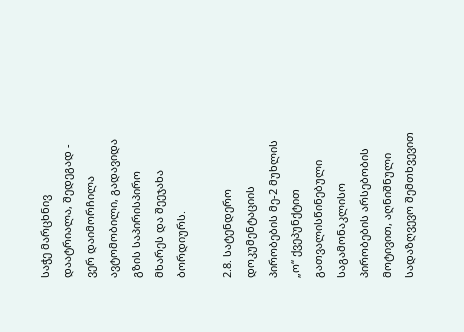საჭე მარცხნივ დაატრიალა, შედეგად - ვერ დაიმორჩილა ავტომობილი, გადავიდა გზის საპირისპირო მხარეს და შეეჯახა ბორდიურს.

2.8. სატენდერო დოკუმენტაციის პირობების მე-2 მუხლის „ო“ ქვეპუნქტით გათვალისწინებული საგამონაკლისო პირობების არსებობის მოტივით, აღნიშნული სადაზღვევო შემთხვევით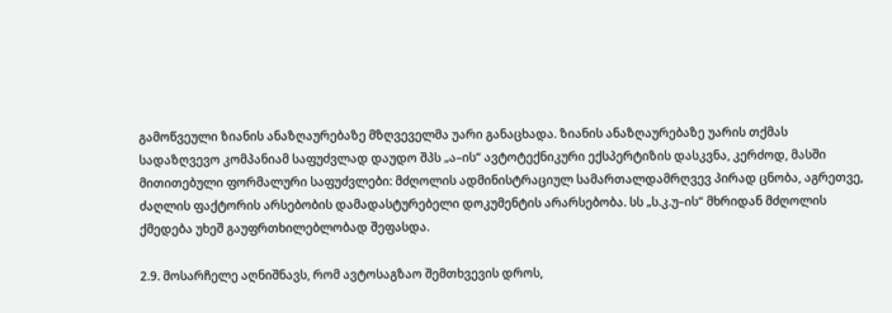გამოწვეული ზიანის ანაზღაურებაზე მზღვეველმა უარი განაცხადა. ზიანის ანაზღაურებაზე უარის თქმას სადაზღვევო კომპანიამ საფუძვლად დაუდო შპს „ა–ის“ ავტოტექნიკური ექსპერტიზის დასკვნა, კერძოდ, მასში მითითებული ფორმალური საფუძვლები: მძღოლის ადმინისტრაციულ სამართალდამრღვევ პირად ცნობა, აგრეთვე, ძაღლის ფაქტორის არსებობის დამადასტურებელი დოკუმენტის არარსებობა. სს „ს.კ.უ–ის“ მხრიდან მძღოლის ქმედება უხეშ გაუფრთხილებლობად შეფასდა.

2.9. მოსარჩელე აღნიშნავს, რომ ავტოსაგზაო შემთხვევის დროს,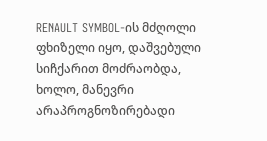RENAULT SYMBOL-ის მძღოლი ფხიზელი იყო, დაშვებული სიჩქარით მოძრაობდა, ხოლო, მანევრი არაპროგნოზირებადი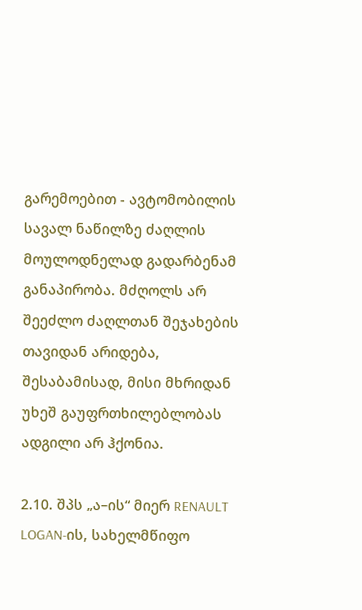გარემოებით - ავტომობილის სავალ ნაწილზე ძაღლის მოულოდნელად გადარბენამ განაპირობა. მძღოლს არ შეეძლო ძაღლთან შეჯახების თავიდან არიდება, შესაბამისად, მისი მხრიდან უხეშ გაუფრთხილებლობას ადგილი არ ჰქონია.

2.10. შპს „ა–ის“ მიერ RENAULT LOGAN-ის, სახელმწიფო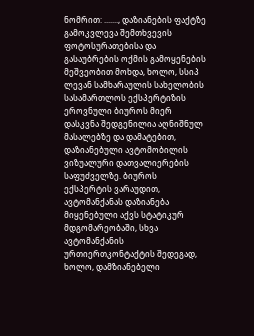ნომრით: ......., დაზიანების ფაქტზე გამოკვლევა შემთხვევის ფოტოსურათებისა და გასაუბრების ოქმის გამოყენების მეშვეობით მოხდა, ხოლო, სსიპ ლევან სამხარაულის სახელობის სასამართლოს ექსპერტიზის ეროვნული ბიუროს მიერ დასკვნა შედგენილია აღნიშნულ მასალებზე და დამატებით, დაზიანებული ავტომობილის ვიზუალური დათვალიერების საფუძველზე. ბიუროს ექსპერტის ვარაუდით, ავტომანქანას დაზიანება მიყენებული აქვს სტატიკურ მდგომარეობაში, სხვა ავტომანქანის ურთიერთკონტაქტის შედეგად, ხოლო, დამზიანებელი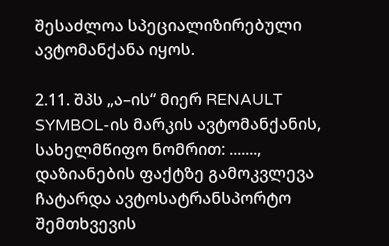შესაძლოა სპეციალიზირებული ავტომანქანა იყოს.

2.11. შპს „ა–ის“ მიერ RENAULT SYMBOL-ის მარკის ავტომანქანის, სახელმწიფო ნომრით: ......., დაზიანების ფაქტზე გამოკვლევა ჩატარდა ავტოსატრანსპორტო შემთხვევის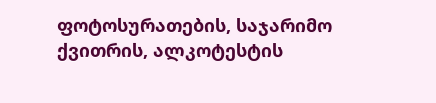ფოტოსურათების, საჯარიმო ქვითრის, ალკოტესტის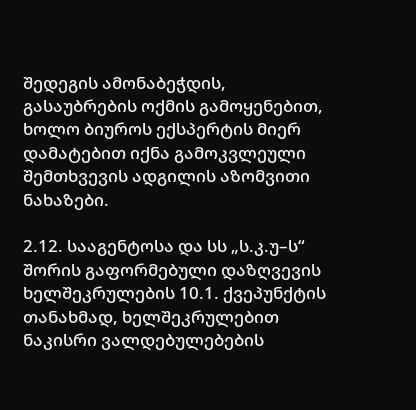შედეგის ამონაბეჭდის, გასაუბრების ოქმის გამოყენებით, ხოლო ბიუროს ექსპერტის მიერ დამატებით იქნა გამოკვლეული შემთხვევის ადგილის აზომვითი ნახაზები.

2.12. სააგენტოსა და სს „ს.კ.უ–ს“ შორის გაფორმებული დაზღვევის ხელშეკრულების 10.1. ქვეპუნქტის თანახმად, ხელშეკრულებით ნაკისრი ვალდებულებების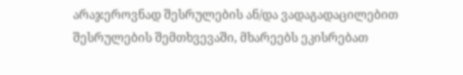არაჯეროვნად შესრულების ან/და ვადაგადაცილებით შესრულების შემთხვევაში, მხარეებს ეკისრებათ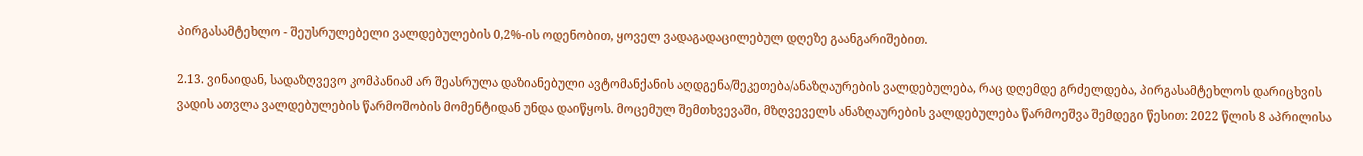პირგასამტეხლო - შეუსრულებელი ვალდებულების 0,2%-ის ოდენობით, ყოველ ვადაგადაცილებულ დღეზე გაანგარიშებით.

2.13. ვინაიდან, სადაზღვევო კომპანიამ არ შეასრულა დაზიანებული ავტომანქანის აღდგენა/შეკეთება/ანაზღაურების ვალდებულება, რაც დღემდე გრძელდება, პირგასამტეხლოს დარიცხვის ვადის ათვლა ვალდებულების წარმოშობის მომენტიდან უნდა დაიწყოს. მოცემულ შემთხვევაში, მზღვეველს ანაზღაურების ვალდებულება წარმოეშვა შემდეგი წესით: 2022 წლის 8 აპრილისა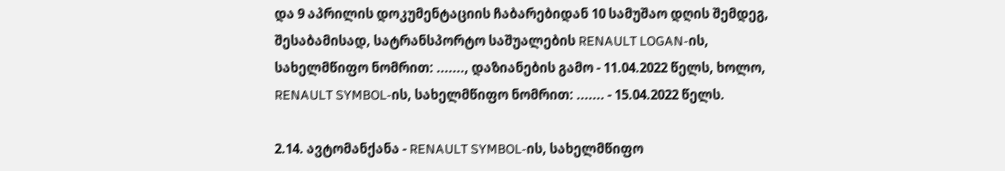და 9 აპრილის დოკუმენტაციის ჩაბარებიდან 10 სამუშაო დღის შემდეგ, შესაბამისად, სატრანსპორტო საშუალების RENAULT LOGAN-ის, სახელმწიფო ნომრით: ......., დაზიანების გამო - 11.04.2022 წელს, ხოლო, RENAULT SYMBOL-ის, სახელმწიფო ნომრით: ....... - 15.04.2022 წელს.

2.14. ავტომანქანა - RENAULT SYMBOL-ის, სახელმწიფო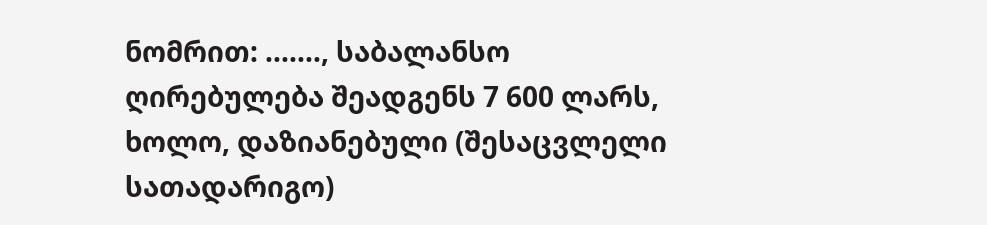ნომრით: ......., საბალანსო ღირებულება შეადგენს 7 600 ლარს, ხოლო, დაზიანებული (შესაცვლელი სათადარიგო)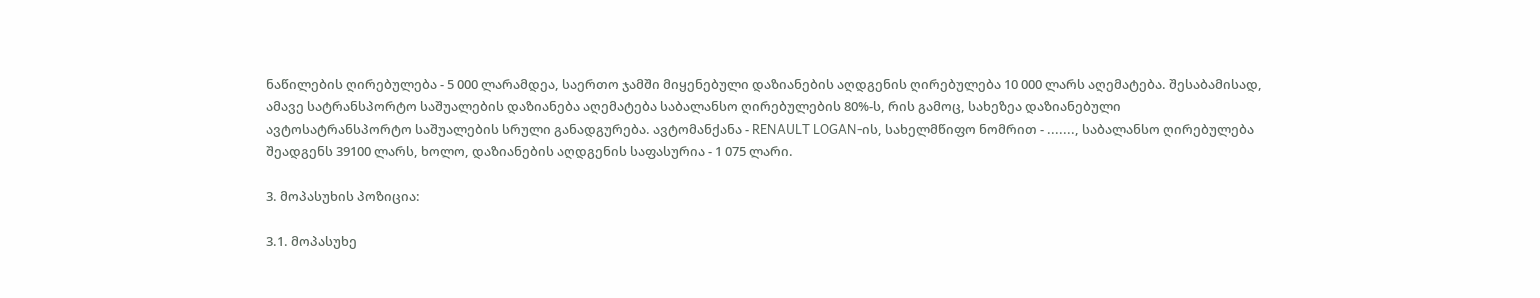ნაწილების ღირებულება - 5 000 ლარამდეა, საერთო ჯამში მიყენებული დაზიანების აღდგენის ღირებულება 10 000 ლარს აღემატება. შესაბამისად, ამავე სატრანსპორტო საშუალების დაზიანება აღემატება საბალანსო ღირებულების 80%-ს, რის გამოც, სახეზეა დაზიანებული ავტოსატრანსპორტო საშუალების სრული განადგურება. ავტომანქანა - RENAULT LOGAN-ის, სახელმწიფო ნომრით - ......., საბალანსო ღირებულება შეადგენს 39100 ლარს, ხოლო, დაზიანების აღდგენის საფასურია - 1 075 ლარი.

3. მოპასუხის პოზიცია:

3.1. მოპასუხე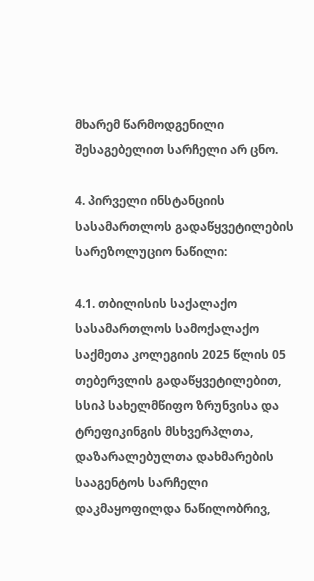მხარემ წარმოდგენილი შესაგებელით სარჩელი არ ცნო.

4. პირველი ინსტანციის სასამართლოს გადაწყვეტილების სარეზოლუციო ნაწილი:

4.1. თბილისის საქალაქო სასამართლოს სამოქალაქო საქმეთა კოლეგიის 2025 წლის 05 თებერვლის გადაწყვეტილებით, სსიპ სახელმწიფო ზრუნვისა და ტრეფიკინგის მსხვერპლთა, დაზარალებულთა დახმარების სააგენტოს სარჩელი დაკმაყოფილდა ნაწილობრივ,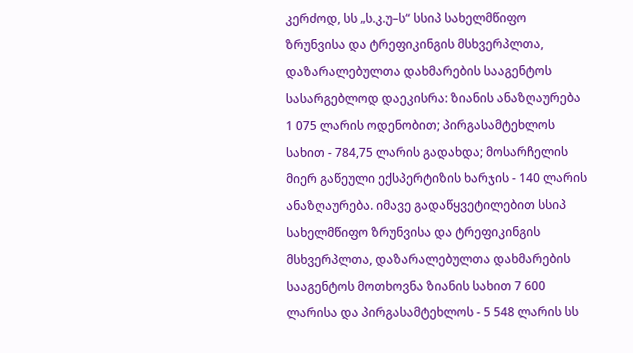კერძოდ, სს „ს.კ.უ–ს“ სსიპ სახელმწიფო ზრუნვისა და ტრეფიკინგის მსხვერპლთა, დაზარალებულთა დახმარების სააგენტოს სასარგებლოდ დაეკისრა: ზიანის ანაზღაურება 1 075 ლარის ოდენობით; პირგასამტეხლოს სახით - 784,75 ლარის გადახდა; მოსარჩელის მიერ გაწეული ექსპერტიზის ხარჯის - 140 ლარის ანაზღაურება. იმავე გადაწყვეტილებით სსიპ სახელმწიფო ზრუნვისა და ტრეფიკინგის მსხვერპლთა, დაზარალებულთა დახმარების სააგენტოს მოთხოვნა ზიანის სახით 7 600 ლარისა და პირგასამტეხლოს - 5 548 ლარის სს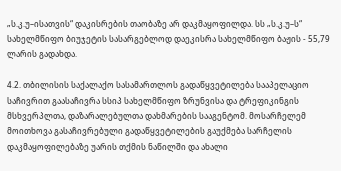„ს.კ.უ–ისათვის“ დაკისრების თაობაზე არ დაკმაყოფილდა. სს „ს.კ.უ–ს“ სახელმწიფო ბიუჯეტის სასარგებლოდ დაეკისრა სახელმწიფო ბაჟის - 55,79 ლარის გადახდა.

4.2. თბილისის საქალაქო სასამართლოს გადაწყვეტილება სააპელაციო საჩივრით გაასაჩივრა სსიპ სახელმწიფო ზრუნვისა და ტრეფიკინგის მსხვერპლთა, დაზარალებულთა დახმარების სააგენტომ. მოსარჩელემ მოითხოვა გასაჩივრებული გადაწყვეტილების გაუქმება სარჩელის დაკმაყოფილებაზე უარის თქმის ნაწილში და ახალი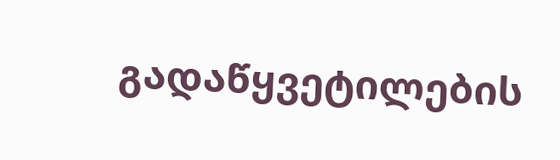გადაწყვეტილების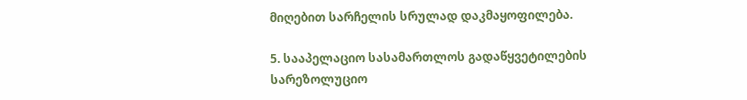მიღებით სარჩელის სრულად დაკმაყოფილება.

5. სააპელაციო სასამართლოს გადაწყვეტილების სარეზოლუციო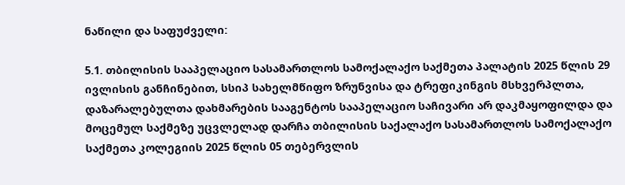ნაწილი და საფუძველი:

5.1. თბილისის სააპელაციო სასამართლოს სამოქალაქო საქმეთა პალატის 2025 წლის 29 ივლისის განჩინებით, სსიპ სახელმწიფო ზრუნვისა და ტრეფიკინგის მსხვერპლთა, დაზარალებულთა დახმარების სააგენტოს სააპელაციო საჩივარი არ დაკმაყოფილდა და მოცემულ საქმეზე უცვლელად დარჩა თბილისის საქალაქო სასამართლოს სამოქალაქო საქმეთა კოლეგიის 2025 წლის 05 თებერვლის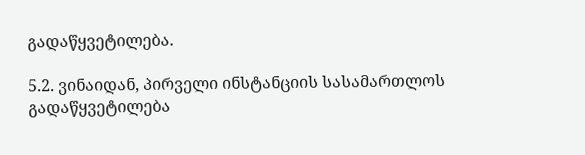გადაწყვეტილება.

5.2. ვინაიდან, პირველი ინსტანციის სასამართლოს გადაწყვეტილება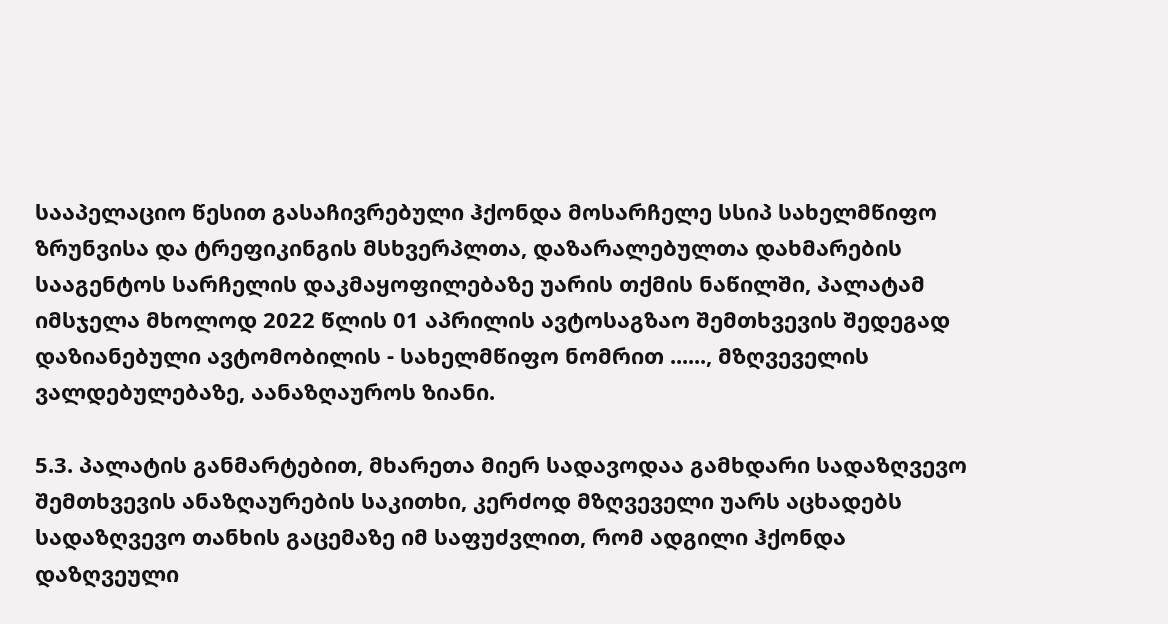სააპელაციო წესით გასაჩივრებული ჰქონდა მოსარჩელე სსიპ სახელმწიფო ზრუნვისა და ტრეფიკინგის მსხვერპლთა, დაზარალებულთა დახმარების სააგენტოს სარჩელის დაკმაყოფილებაზე უარის თქმის ნაწილში, პალატამ იმსჯელა მხოლოდ 2022 წლის 01 აპრილის ავტოსაგზაო შემთხვევის შედეგად დაზიანებული ავტომობილის - სახელმწიფო ნომრით ......, მზღვეველის ვალდებულებაზე, აანაზღაუროს ზიანი.

5.3. პალატის განმარტებით, მხარეთა მიერ სადავოდაა გამხდარი სადაზღვევო შემთხვევის ანაზღაურების საკითხი, კერძოდ მზღვეველი უარს აცხადებს სადაზღვევო თანხის გაცემაზე იმ საფუძვლით, რომ ადგილი ჰქონდა დაზღვეული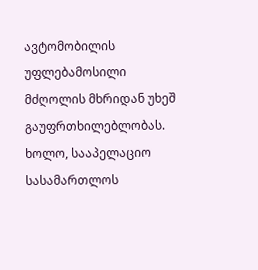ავტომობილის უფლებამოსილი მძღოლის მხრიდან უხეშ გაუფრთხილებლობას. ხოლო, სააპელაციო სასამართლოს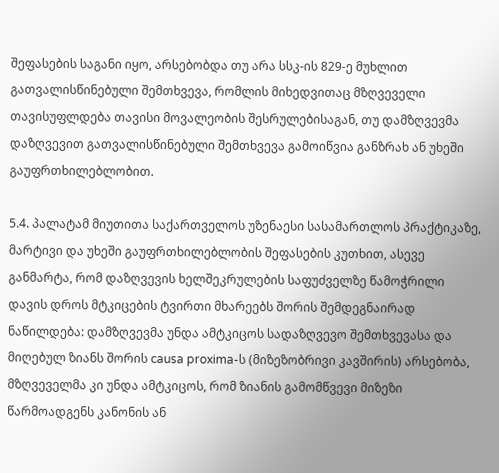შეფასების საგანი იყო, არსებობდა თუ არა სსკ-ის 829-ე მუხლით გათვალისწინებული შემთხვევა, რომლის მიხედვითაც მზღვეველი თავისუფლდება თავისი მოვალეობის შესრულებისაგან, თუ დამზღვევმა დაზღვევით გათვალისწინებული შემთხვევა გამოიწვია განზრახ ან უხეში გაუფრთხილებლობით.

5.4. პალატამ მიუთითა საქართველოს უზენაესი სასამართლოს პრაქტიკაზე, მარტივი და უხეში გაუფრთხილებლობის შეფასების კუთხით, ასევე განმარტა, რომ დაზღვევის ხელშეკრულების საფუძველზე წამოჭრილი დავის დროს მტკიცების ტვირთი მხარეებს შორის შემდეგნაირად ნაწილდება: დამზღვევმა უნდა ამტკიცოს სადაზღვევო შემთხვევასა და მიღებულ ზიანს შორის causa proxima-ს (მიზეზობრივი კავშირის) არსებობა, მზღვეველმა კი უნდა ამტკიცოს, რომ ზიანის გამომწვევი მიზეზი წარმოადგენს კანონის ან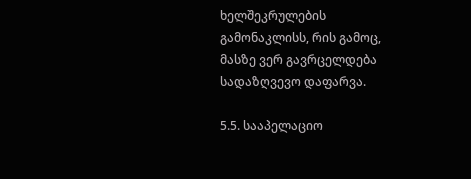ხელშეკრულების გამონაკლისს, რის გამოც, მასზე ვერ გავრცელდება სადაზღვევო დაფარვა.

5.5. სააპელაციო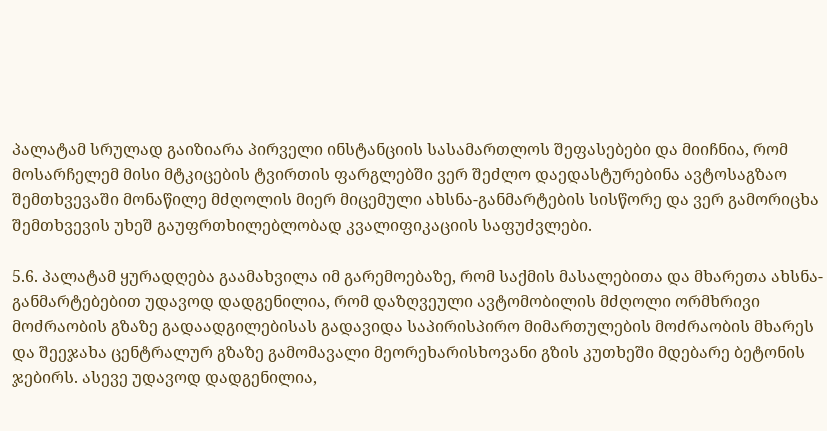პალატამ სრულად გაიზიარა პირველი ინსტანციის სასამართლოს შეფასებები და მიიჩნია, რომ მოსარჩელემ მისი მტკიცების ტვირთის ფარგლებში ვერ შეძლო დაედასტურებინა ავტოსაგზაო შემთხვევაში მონაწილე მძღოლის მიერ მიცემული ახსნა-განმარტების სისწორე და ვერ გამორიცხა შემთხვევის უხეშ გაუფრთხილებლობად კვალიფიკაციის საფუძვლები.

5.6. პალატამ ყურადღება გაამახვილა იმ გარემოებაზე, რომ საქმის მასალებითა და მხარეთა ახსნა-განმარტებებით უდავოდ დადგენილია, რომ დაზღვეული ავტომობილის მძღოლი ორმხრივი მოძრაობის გზაზე გადაადგილებისას გადავიდა საპირისპირო მიმართულების მოძრაობის მხარეს და შეეჯახა ცენტრალურ გზაზე გამომავალი მეორეხარისხოვანი გზის კუთხეში მდებარე ბეტონის ჯებირს. ასევე უდავოდ დადგენილია,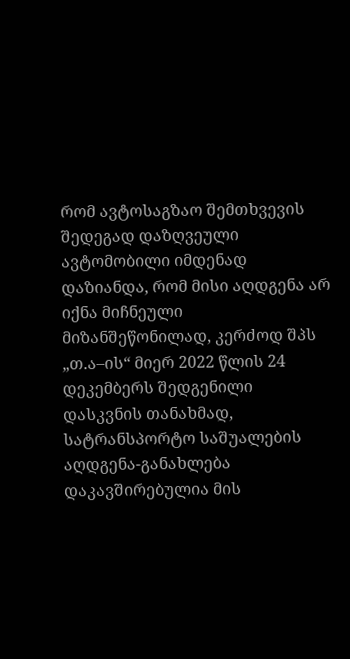რომ ავტოსაგზაო შემთხვევის შედეგად დაზღვეული ავტომობილი იმდენად დაზიანდა, რომ მისი აღდგენა არ იქნა მიჩნეული მიზანშეწონილად, კერძოდ შპს „თ.ა–ის“ მიერ 2022 წლის 24 დეკემბერს შედგენილი დასკვნის თანახმად, სატრანსპორტო საშუალების აღდგენა-განახლება დაკავშირებულია მის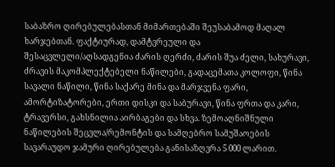საბაზრო ღირებულებასთან მიმართებაში შეუსაბამოდ მაღალ ხარჯებთან. ფაქტიურად, დამტვრეული და შესაცვლელი/აღსადგენია ძარის ღერძი, ძარის შუა ძელი, სახურავი, ძრავის მაკომპლექტებელი ნაწილები, გადაცემათა კოლოფი, წინა სავალი ნაწილი, წინა საქარე მინა და მარჯვენა ფარი, ამორტიზატორები, ერთი დისკი და საბურავი, წინა ფრთა და კარი, ტრავერსი, გახსნილია აირბაგები და სხვა. ზემოაღნიშნული ნაწილების შეცვლა/რემონტის და სამღებრო სამუშაოების სავარაუდო ჯამური ღირებულება განისაზღვრა 5 000 ლარით.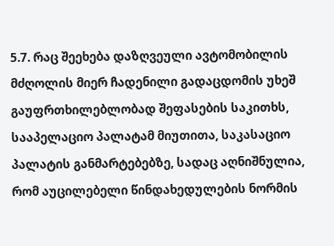5.7. რაც შეეხება დაზღვეული ავტომობილის მძღოლის მიერ ჩადენილი გადაცდომის უხეშ გაუფრთხილებლობად შეფასების საკითხს, სააპელაციო პალატამ მიუთითა, საკასაციო პალატის განმარტებებზე, სადაც აღნიშნულია, რომ აუცილებელი წინდახედულების ნორმის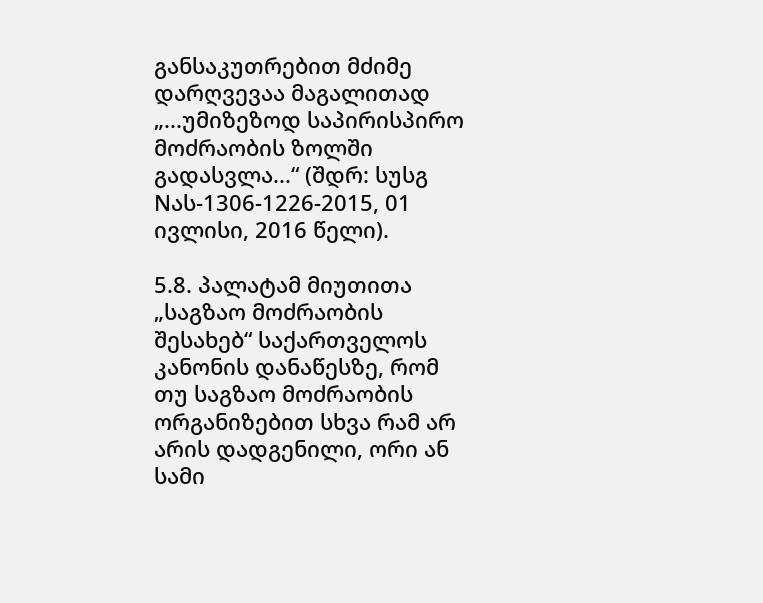განსაკუთრებით მძიმე დარღვევაა მაგალითად „...უმიზეზოდ საპირისპირო მოძრაობის ზოლში გადასვლა...“ (შდრ: სუსგ Nას-1306-1226-2015, 01 ივლისი, 2016 წელი).

5.8. პალატამ მიუთითა „საგზაო მოძრაობის შესახებ“ საქართველოს კანონის დანაწესზე, რომ თუ საგზაო მოძრაობის ორგანიზებით სხვა რამ არ არის დადგენილი, ორი ან სამი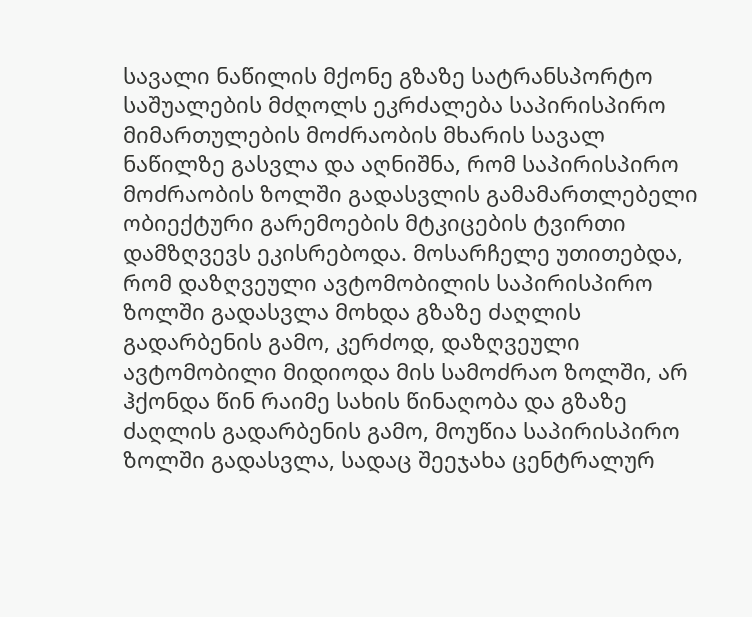სავალი ნაწილის მქონე გზაზე სატრანსპორტო საშუალების მძღოლს ეკრძალება საპირისპირო მიმართულების მოძრაობის მხარის სავალ ნაწილზე გასვლა და აღნიშნა, რომ საპირისპირო მოძრაობის ზოლში გადასვლის გამამართლებელი ობიექტური გარემოების მტკიცების ტვირთი დამზღვევს ეკისრებოდა. მოსარჩელე უთითებდა, რომ დაზღვეული ავტომობილის საპირისპირო ზოლში გადასვლა მოხდა გზაზე ძაღლის გადარბენის გამო, კერძოდ, დაზღვეული ავტომობილი მიდიოდა მის სამოძრაო ზოლში, არ ჰქონდა წინ რაიმე სახის წინაღობა და გზაზე ძაღლის გადარბენის გამო, მოუწია საპირისპირო ზოლში გადასვლა, სადაც შეეჯახა ცენტრალურ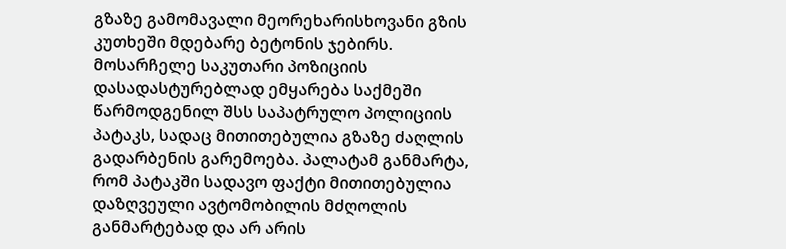გზაზე გამომავალი მეორეხარისხოვანი გზის კუთხეში მდებარე ბეტონის ჯებირს. მოსარჩელე საკუთარი პოზიციის დასადასტურებლად ემყარება საქმეში წარმოდგენილ შსს საპატრულო პოლიციის პატაკს, სადაც მითითებულია გზაზე ძაღლის გადარბენის გარემოება. პალატამ განმარტა, რომ პატაკში სადავო ფაქტი მითითებულია დაზღვეული ავტომობილის მძღოლის განმარტებად და არ არის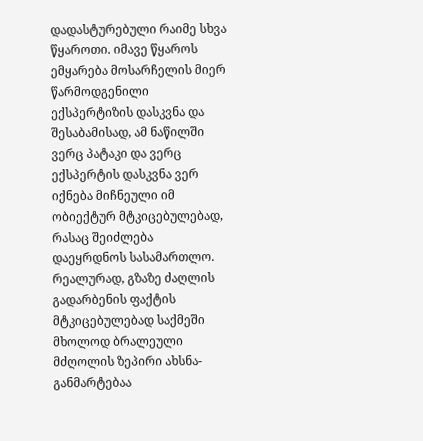დადასტურებული რაიმე სხვა წყაროთი. იმავე წყაროს ემყარება მოსარჩელის მიერ წარმოდგენილი ექსპერტიზის დასკვნა და შესაბამისად, ამ ნაწილში ვერც პატაკი და ვერც ექსპერტის დასკვნა ვერ იქნება მიჩნეული იმ ობიექტურ მტკიცებულებად, რასაც შეიძლება დაეყრდნოს სასამართლო. რეალურად, გზაზე ძაღლის გადარბენის ფაქტის მტკიცებულებად საქმეში მხოლოდ ბრალეული მძღოლის ზეპირი ახსნა-განმარტებაა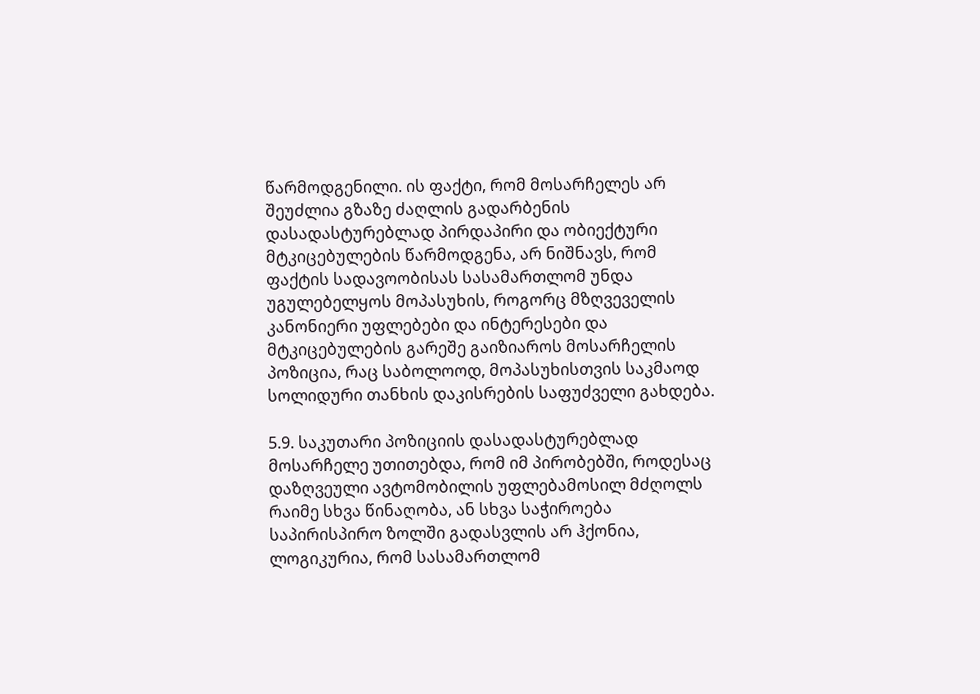წარმოდგენილი. ის ფაქტი, რომ მოსარჩელეს არ შეუძლია გზაზე ძაღლის გადარბენის დასადასტურებლად პირდაპირი და ობიექტური მტკიცებულების წარმოდგენა, არ ნიშნავს, რომ ფაქტის სადავოობისას სასამართლომ უნდა უგულებელყოს მოპასუხის, როგორც მზღვეველის კანონიერი უფლებები და ინტერესები და მტკიცებულების გარეშე გაიზიაროს მოსარჩელის პოზიცია, რაც საბოლოოდ, მოპასუხისთვის საკმაოდ სოლიდური თანხის დაკისრების საფუძველი გახდება.

5.9. საკუთარი პოზიციის დასადასტურებლად მოსარჩელე უთითებდა, რომ იმ პირობებში, როდესაც დაზღვეული ავტომობილის უფლებამოსილ მძღოლს რაიმე სხვა წინაღობა, ან სხვა საჭიროება საპირისპირო ზოლში გადასვლის არ ჰქონია, ლოგიკურია, რომ სასამართლომ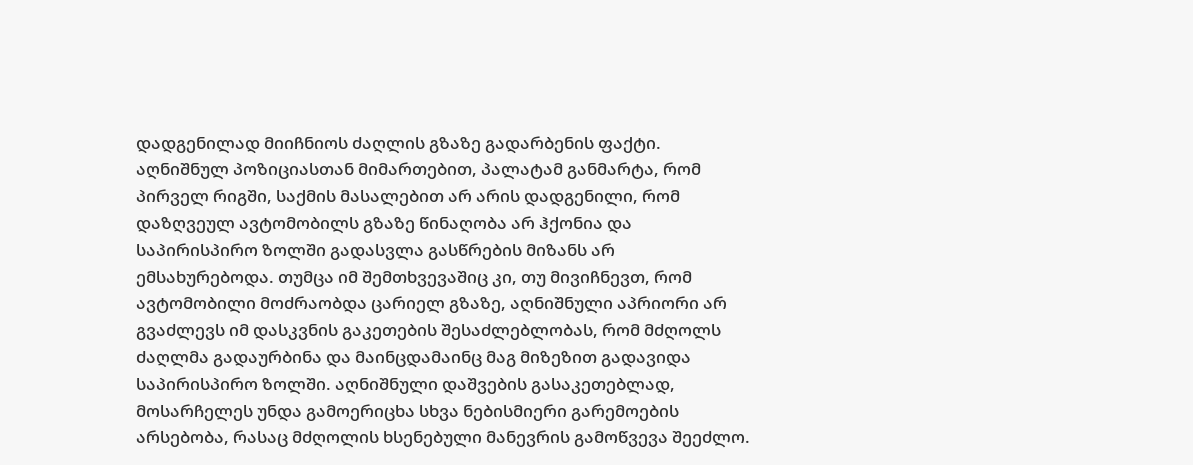დადგენილად მიიჩნიოს ძაღლის გზაზე გადარბენის ფაქტი. აღნიშნულ პოზიციასთან მიმართებით, პალატამ განმარტა, რომ პირველ რიგში, საქმის მასალებით არ არის დადგენილი, რომ დაზღვეულ ავტომობილს გზაზე წინაღობა არ ჰქონია და საპირისპირო ზოლში გადასვლა გასწრების მიზანს არ ემსახურებოდა. თუმცა იმ შემთხვევაშიც კი, თუ მივიჩნევთ, რომ ავტომობილი მოძრაობდა ცარიელ გზაზე, აღნიშნული აპრიორი არ გვაძლევს იმ დასკვნის გაკეთების შესაძლებლობას, რომ მძღოლს ძაღლმა გადაურბინა და მაინცდამაინც მაგ მიზეზით გადავიდა საპირისპირო ზოლში. აღნიშნული დაშვების გასაკეთებლად, მოსარჩელეს უნდა გამოერიცხა სხვა ნებისმიერი გარემოების არსებობა, რასაც მძღოლის ხსენებული მანევრის გამოწვევა შეეძლო.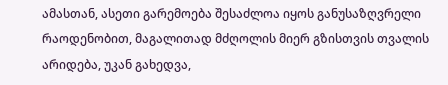ამასთან, ასეთი გარემოება შესაძლოა იყოს განუსაზღვრელი რაოდენობით, მაგალითად მძღოლის მიერ გზისთვის თვალის არიდება, უკან გახედვა,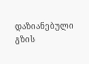დაზიანებული გზის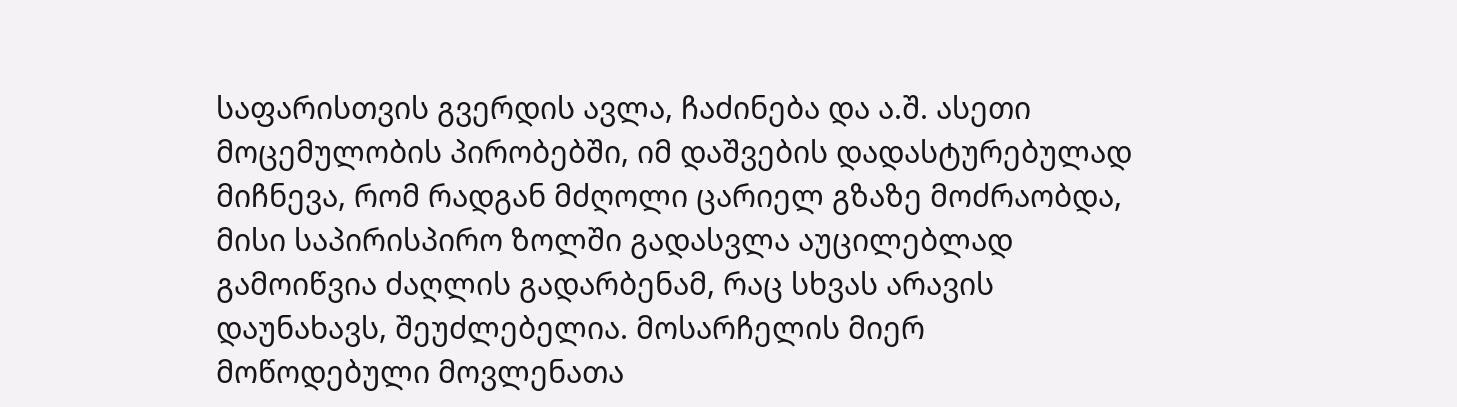საფარისთვის გვერდის ავლა, ჩაძინება და ა.შ. ასეთი მოცემულობის პირობებში, იმ დაშვების დადასტურებულად მიჩნევა, რომ რადგან მძღოლი ცარიელ გზაზე მოძრაობდა, მისი საპირისპირო ზოლში გადასვლა აუცილებლად გამოიწვია ძაღლის გადარბენამ, რაც სხვას არავის დაუნახავს, შეუძლებელია. მოსარჩელის მიერ მოწოდებული მოვლენათა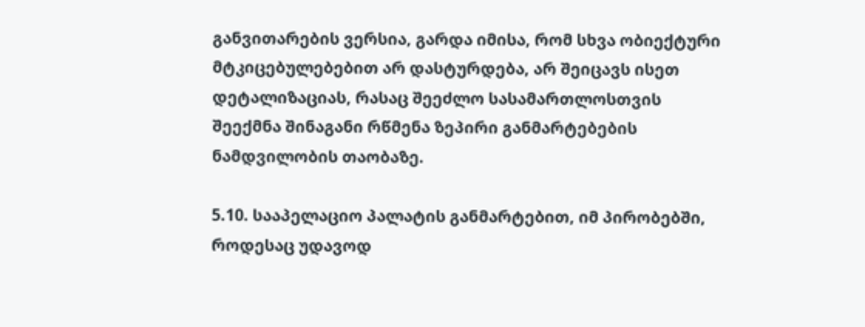განვითარების ვერსია, გარდა იმისა, რომ სხვა ობიექტური მტკიცებულებებით არ დასტურდება, არ შეიცავს ისეთ დეტალიზაციას, რასაც შეეძლო სასამართლოსთვის შეექმნა შინაგანი რწმენა ზეპირი განმარტებების ნამდვილობის თაობაზე.

5.10. სააპელაციო პალატის განმარტებით, იმ პირობებში, როდესაც უდავოდ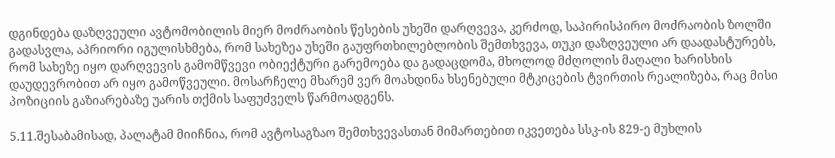დგინდება დაზღვეული ავტომობილის მიერ მოძრაობის წესების უხეში დარღვევა, კერძოდ, საპირისპირო მოძრაობის ზოლში გადასვლა, აპრიორი იგულისხმება, რომ სახეზეა უხეში გაუფრთხილებლობის შემთხვევა, თუკი დაზღვეული არ დაადასტურებს, რომ სახეზე იყო დარღვევის გამომწვევი ობიექტური გარემოება და გადაცდომა, მხოლოდ მძღოლის მაღალი ხარისხის დაუდევრობით არ იყო გამოწვეული. მოსარჩელე მხარემ ვერ მოახდინა ხსენებული მტკიცების ტვირთის რეალიზება, რაც მისი პოზიციის გაზიარებაზე უარის თქმის საფუძველს წარმოადგენს.

5.11.შესაბამისად, პალატამ მიიჩნია, რომ ავტოსაგზაო შემთხვევასთან მიმართებით იკვეთება სსკ-ის 829-ე მუხლის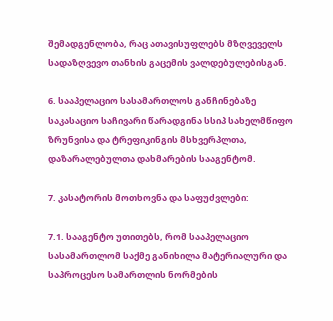შემადგენლობა, რაც ათავისუფლებს მზღვეველს სადაზღვევო თანხის გაცემის ვალდებულებისგან.

6. სააპელაციო სასამართლოს განჩინებაზე საკასაციო საჩივარი წარადგინა სსიპ სახელმწიფო ზრუნვისა და ტრეფიკინგის მსხვერპლთა, დაზარალებულთა დახმარების სააგენტომ.

7. კასატორის მოთხოვნა და საფუძვლები:

7.1. სააგენტო უთითებს, რომ სააპელაციო სასამართლომ საქმე განიხილა მატერიალური და საპროცესო სამართლის ნორმების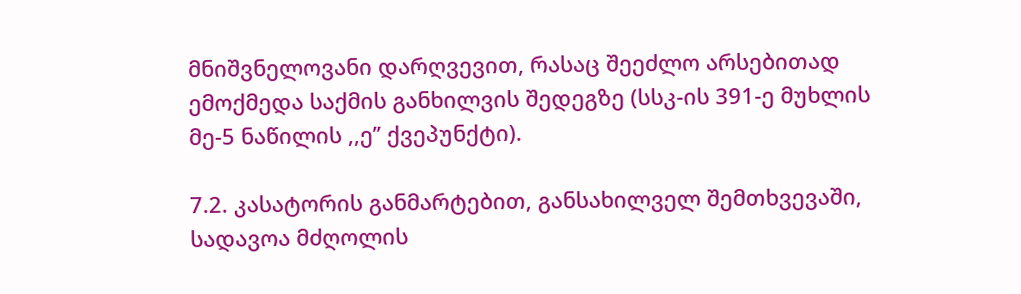მნიშვნელოვანი დარღვევით, რასაც შეეძლო არსებითად ემოქმედა საქმის განხილვის შედეგზე (სსკ-ის 391-ე მუხლის მე-5 ნაწილის ,,ე’’ ქვეპუნქტი).

7.2. კასატორის განმარტებით, განსახილველ შემთხვევაში, სადავოა მძღოლის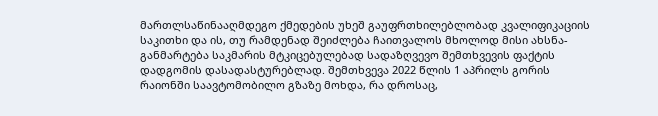მართლსაწინააღმდეგო ქმედების უხეშ გაუფრთხილებლობად კვალიფიკაციის საკითხი და ის, თუ რამდენად შეიძლება ჩაითვალოს მხოლოდ მისი ახსნა-განმარტება საკმარის მტკიცებულებად სადაზღვევო შემთხვევის ფაქტის დადგომის დასადასტურებლად. შემთხვევა 2022 წლის 1 აპრილს გორის რაიონში საავტომობილო გზაზე მოხდა, რა დროსაც,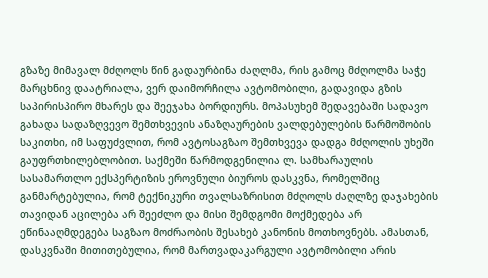გზაზე მიმავალ მძღოლს წინ გადაურბინა ძაღლმა, რის გამოც მძღოლმა საჭე მარცხნივ დაატრიალა, ვერ დაიმორჩილა ავტომობილი, გადავიდა გზის საპირისპირო მხარეს და შეეჯახა ბორდიურს. მოპასუხემ შედავებაში სადავო გახადა სადაზღვევო შემთხვევის ანაზღაურების ვალდებულების წარმოშობის საკითხი, იმ საფუძვლით, რომ ავტოსაგზაო შემთხვევა დადგა მძღოლის უხეში გაუფრთხილებლობით. საქმეში წარმოდგენილია ლ. სამხარაულის სასამართლო ექსპერტიზის ეროვნული ბიუროს დასკვნა, რომელშიც განმარტებულია, რომ ტექნიკური თვალსაზრისით მძღოლს ძაღლზე დაჯახების თავიდან აცილება არ შეეძლო და მისი შემდგომი მოქმედება არ ეწინააღმდეგება საგზაო მოძრაობის შესახებ კანონის მოთხოვნებს. ამასთან, დასკვნაში მითითებულია, რომ მართვადაკარგული ავტომობილი არის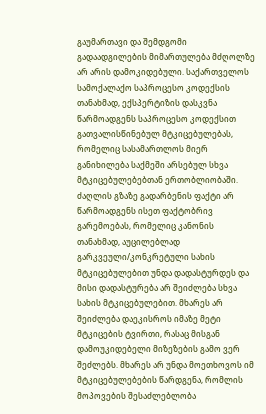გაუმართავი და შემდგომი გადაადგილების მიმართულება მძღოლზე არ არის დამოკიდებული. საქართველოს სამოქალაქო საპროცესო კოდექსის თანახმად, ექსპერტიზის დასკვნა წარმოადგენს საპროცესო კოდექსით გათვალისწინებულ მტკიცებულებას, რომელიც სასამართლოს მიერ განიხილება საქმეში არსებულ სხვა მტკიცებულებებთან ერთობლიობაში. ძაღლის გზაზე გადარბენის ფაქტი არ წარმოადგენს ისეთ ფაქტობრივ გარემოებას, რომელიც კანონის თანახმად, აუცილებლად გარკვეული/კონკრეტული სახის მტკიცებულებით უნდა დადასტურდეს და მისი დადასტურება არ შეიძლება სხვა სახის მტკიცებულებით. მხარეს არ შეიძლება დაეკისროს იმაზე მეტი მტკიცების ტვირთი, რასაც მისგან დამოუკიდებელი მიზეზების გამო ვერ შეძლებს. მხარეს არ უნდა მოეთხოვოს იმ მტკიცებულებების წარდგენა, რომლის მოპოვების შესაძლებლობა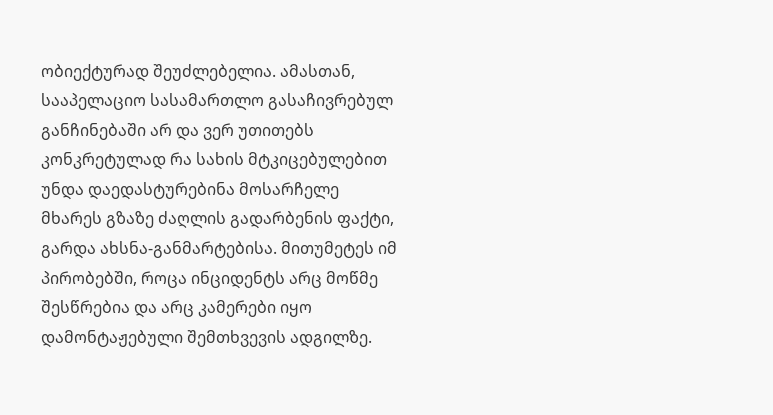ობიექტურად შეუძლებელია. ამასთან, სააპელაციო სასამართლო გასაჩივრებულ განჩინებაში არ და ვერ უთითებს კონკრეტულად რა სახის მტკიცებულებით უნდა დაედასტურებინა მოსარჩელე მხარეს გზაზე ძაღლის გადარბენის ფაქტი, გარდა ახსნა-განმარტებისა. მითუმეტეს იმ პირობებში, როცა ინციდენტს არც მოწმე შესწრებია და არც კამერები იყო დამონტაჟებული შემთხვევის ადგილზე.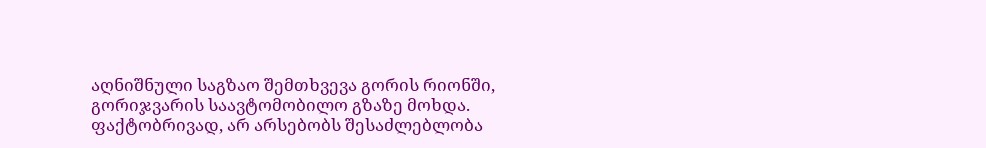აღნიშნული საგზაო შემთხვევა გორის რიონში, გორიჯვარის საავტომობილო გზაზე მოხდა. ფაქტობრივად, არ არსებობს შესაძლებლობა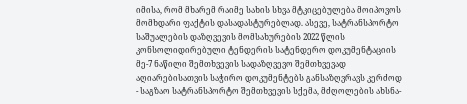იმისა, რომ მხარემ რაიმე სახის სხვა მტკიცებულება მოიპოვოს მომხდარი ფაქტის დასადასტურებლად. ასევე, სატრანსპორტო საშუალების დაზღვევის მომსახურების 2022 წლის კონსოლიდირებული ტენდერის სატენდერო დოკუმენტაციის მე-7 ნაწილი შემთხვევის სადაზღვევო შემთხვევად აღიარებისათვის საჭირო დოკუმენტებს განსაზღვრავს კერძოდ - საგზაო სატრანსპორტო შემთხვევის სქემა, მძღოლების ახსნა-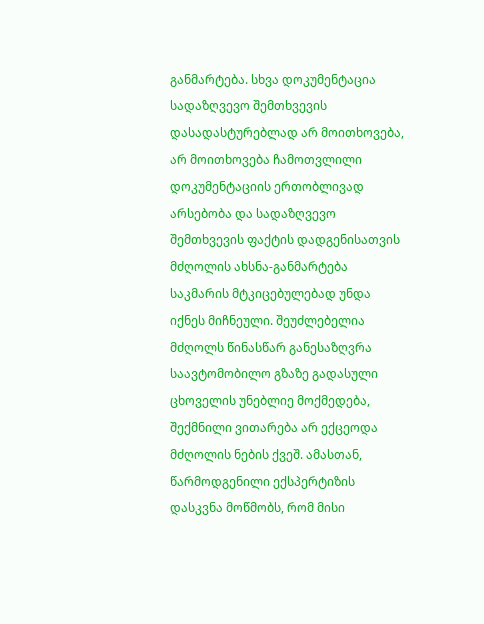განმარტება. სხვა დოკუმენტაცია სადაზღვევო შემთხვევის დასადასტურებლად არ მოითხოვება, არ მოითხოვება ჩამოთვლილი დოკუმენტაციის ერთობლივად არსებობა და სადაზღვევო შემთხვევის ფაქტის დადგენისათვის მძღოლის ახსნა-განმარტება საკმარის მტკიცებულებად უნდა იქნეს მიჩნეული. შეუძლებელია მძღოლს წინასწარ განესაზღვრა საავტომობილო გზაზე გადასული ცხოველის უნებლიე მოქმედება, შექმნილი ვითარება არ ექცეოდა მძღოლის ნების ქვეშ. ამასთან, წარმოდგენილი ექსპერტიზის დასკვნა მოწმობს, რომ მისი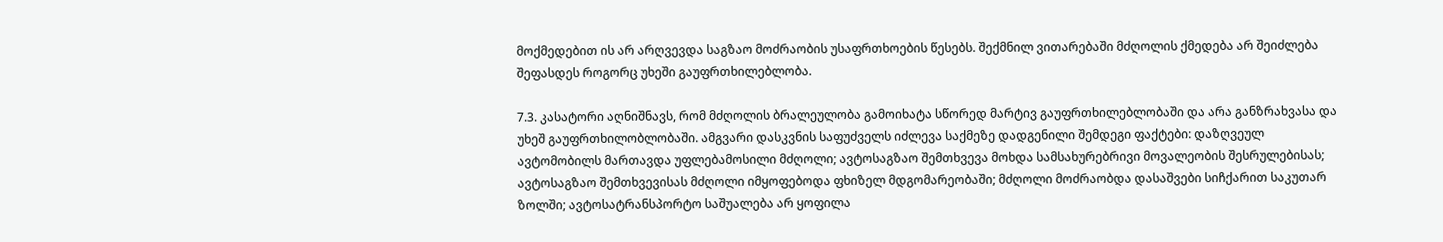მოქმედებით ის არ არღვევდა საგზაო მოძრაობის უსაფრთხოების წესებს. შექმნილ ვითარებაში მძღოლის ქმედება არ შეიძლება შეფასდეს როგორც უხეში გაუფრთხილებლობა.

7.3. კასატორი აღნიშნავს, რომ მძღოლის ბრალეულობა გამოიხატა სწორედ მარტივ გაუფრთხილებლობაში და არა განზრახვასა და უხეშ გაუფრთხილობლობაში. ამგვარი დასკვნის საფუძველს იძლევა საქმეზე დადგენილი შემდეგი ფაქტები: დაზღვეულ ავტომობილს მართავდა უფლებამოსილი მძღოლი; ავტოსაგზაო შემთხვევა მოხდა სამსახურებრივი მოვალეობის შესრულებისას; ავტოსაგზაო შემთხვევისას მძღოლი იმყოფებოდა ფხიზელ მდგომარეობაში; მძღოლი მოძრაობდა დასაშვები სიჩქარით საკუთარ ზოლში; ავტოსატრანსპორტო საშუალება არ ყოფილა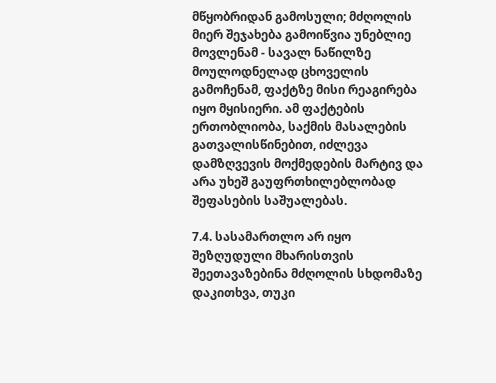მწყობრიდან გამოსული; მძღოლის მიერ შეჯახება გამოიწვია უნებლიე მოვლენამ - სავალ ნაწილზე მოულოდნელად ცხოველის გამოჩენამ, ფაქტზე მისი რეაგირება იყო მყისიერი. ამ ფაქტების ერთობლიობა, საქმის მასალების გათვალისწინებით, იძლევა დამზღვევის მოქმედების მარტივ და არა უხეშ გაუფრთხილებლობად შეფასების საშუალებას.

7.4. სასამართლო არ იყო შეზღუდული მხარისთვის შეეთავაზებინა მძღოლის სხდომაზე დაკითხვა, თუკი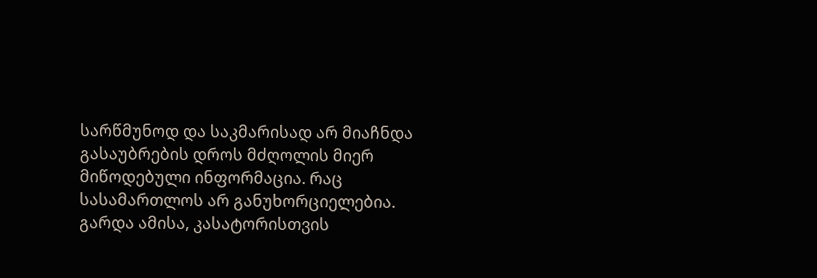სარწმუნოდ და საკმარისად არ მიაჩნდა გასაუბრების დროს მძღოლის მიერ მიწოდებული ინფორმაცია. რაც სასამართლოს არ განუხორციელებია. გარდა ამისა, კასატორისთვის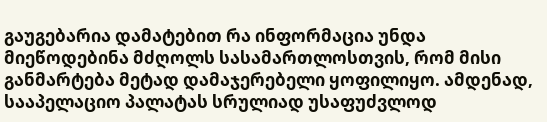გაუგებარია დამატებით რა ინფორმაცია უნდა მიეწოდებინა მძღოლს სასამართლოსთვის, რომ მისი განმარტება მეტად დამაჯერებელი ყოფილიყო. ამდენად, სააპელაციო პალატას სრულიად უსაფუძვლოდ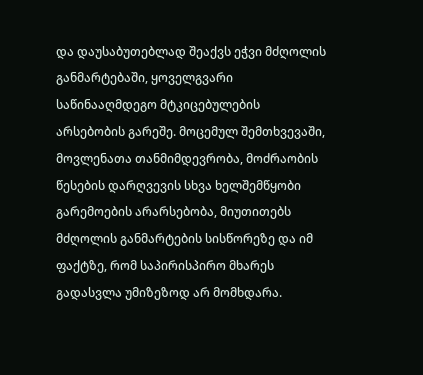და დაუსაბუთებლად შეაქვს ეჭვი მძღოლის განმარტებაში, ყოველგვარი საწინააღმდეგო მტკიცებულების არსებობის გარეშე. მოცემულ შემთხვევაში, მოვლენათა თანმიმდევრობა, მოძრაობის წესების დარღვევის სხვა ხელშემწყობი გარემოების არარსებობა, მიუთითებს მძღოლის განმარტების სისწორეზე და იმ ფაქტზე, რომ საპირისპირო მხარეს გადასვლა უმიზეზოდ არ მომხდარა.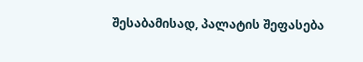შესაბამისად, პალატის შეფასება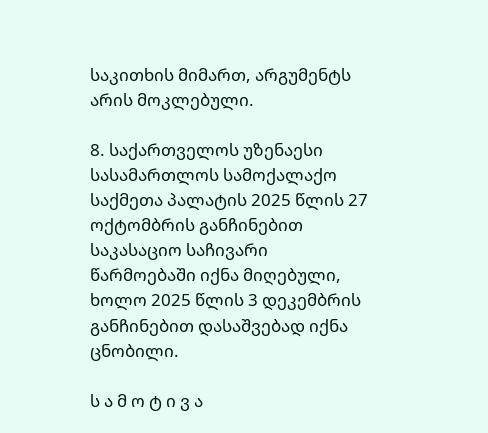საკითხის მიმართ, არგუმენტს არის მოკლებული.

8. საქართველოს უზენაესი სასამართლოს სამოქალაქო საქმეთა პალატის 2025 წლის 27 ოქტომბრის განჩინებით საკასაციო საჩივარი წარმოებაში იქნა მიღებული, ხოლო 2025 წლის 3 დეკემბრის განჩინებით დასაშვებად იქნა ცნობილი.

ს ა მ ო ტ ი ვ ა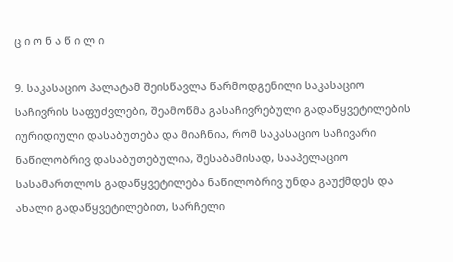ც ი ო ნ ა წ ი ლ ი

9. საკასაციო პალატამ შეისწავლა წარმოდგენილი საკასაციო საჩივრის საფუძვლები, შეამოწმა გასაჩივრებული გადაწყვეტილების იურიდიული დასაბუთება და მიაჩნია, რომ საკასაციო საჩივარი ნაწილობრივ დასაბუთებულია, შესაბამისად, სააპელაციო სასამართლოს გადაწყვეტილება ნაწილობრივ უნდა გაუქმდეს და ახალი გადაწყვეტილებით, სარჩელი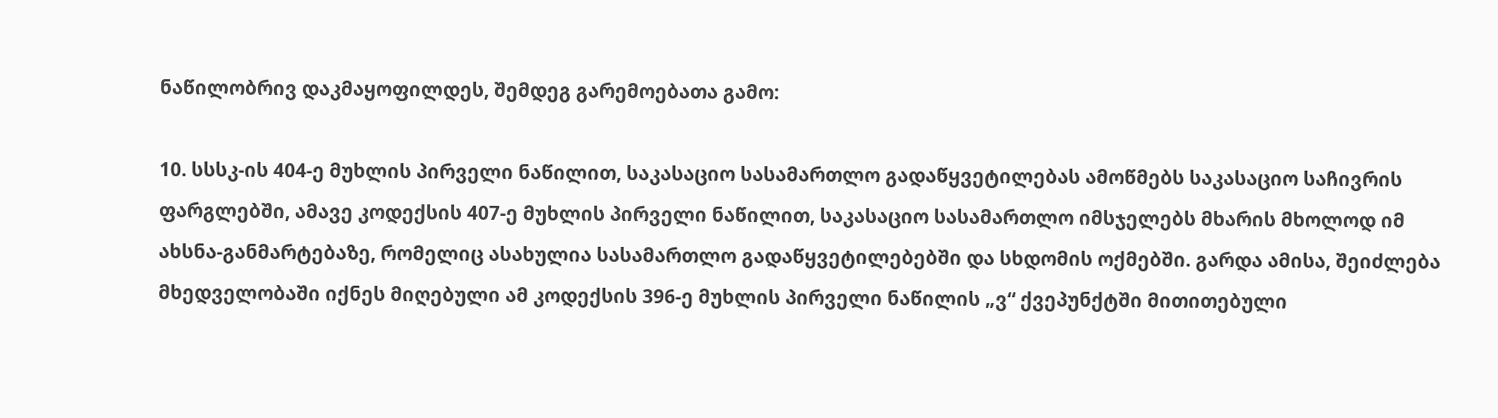ნაწილობრივ დაკმაყოფილდეს, შემდეგ გარემოებათა გამო:

10. სსსკ-ის 404-ე მუხლის პირველი ნაწილით, საკასაციო სასამართლო გადაწყვეტილებას ამოწმებს საკასაციო საჩივრის ფარგლებში, ამავე კოდექსის 407-ე მუხლის პირველი ნაწილით, საკასაციო სასამართლო იმსჯელებს მხარის მხოლოდ იმ ახსნა-განმარტებაზე, რომელიც ასახულია სასამართლო გადაწყვეტილებებში და სხდომის ოქმებში. გარდა ამისა, შეიძლება მხედველობაში იქნეს მიღებული ამ კოდექსის 396-ე მუხლის პირველი ნაწილის „ვ“ ქვეპუნქტში მითითებული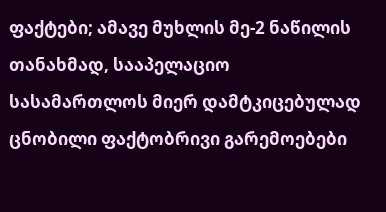ფაქტები; ამავე მუხლის მე-2 ნაწილის თანახმად, სააპელაციო სასამართლოს მიერ დამტკიცებულად ცნობილი ფაქტობრივი გარემოებები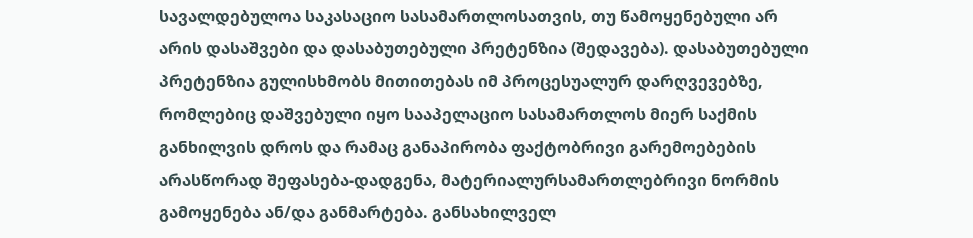სავალდებულოა საკასაციო სასამართლოსათვის, თუ წამოყენებული არ არის დასაშვები და დასაბუთებული პრეტენზია (შედავება). დასაბუთებული პრეტენზია გულისხმობს მითითებას იმ პროცესუალურ დარღვევებზე, რომლებიც დაშვებული იყო სააპელაციო სასამართლოს მიერ საქმის განხილვის დროს და რამაც განაპირობა ფაქტობრივი გარემოებების არასწორად შეფასება-დადგენა, მატერიალურსამართლებრივი ნორმის გამოყენება ან/და განმარტება. განსახილველ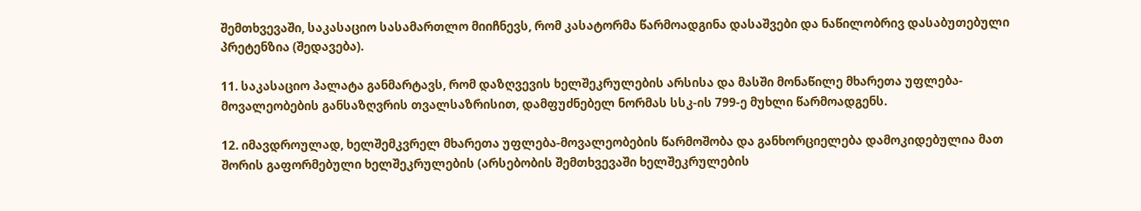შემთხვევაში, საკასაციო სასამართლო მიიჩნევს, რომ კასატორმა წარმოადგინა დასაშვები და ნაწილობრივ დასაბუთებული პრეტენზია (შედავება).

11. საკასაციო პალატა განმარტავს, რომ დაზღვევის ხელშეკრულების არსისა და მასში მონაწილე მხარეთა უფლება-მოვალეობების განსაზღვრის თვალსაზრისით, დამფუძნებელ ნორმას სსკ-ის 799-ე მუხლი წარმოადგენს.

12. იმავდროულად, ხელშემკვრელ მხარეთა უფლება-მოვალეობების წარმოშობა და განხორციელება დამოკიდებულია მათ შორის გაფორმებული ხელშეკრულების (არსებობის შემთხვევაში ხელშეკრულების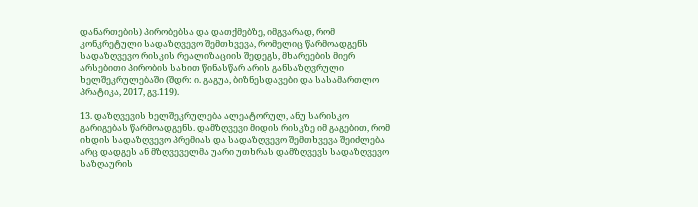დანართების) პირობებსა და დათქმებზე, იმგვარად, რომ კონკრეტული სადაზღვევო შემთხვევა, რომელიც წარმოადგენს სადაზღვევო რისკის რეალიზაციის შედეგს, მხარეების მიერ არსებითი პირობის სახით წინასწარ არის განსაზღვრული ხელშეკრულებაში (შდრ: ი. გაგუა, ბიზნესდავები და სასამართლო პრატიკა, 2017, გვ.119).

13. დაზღვევის ხელშეკრულება ალეატორულ, ანუ სარისკო გარიგებას წარმოადგენს. დამზღვევი მიდის რისკზე იმ გაგებით, რომ იხდის სადაზღვევო პრემიას და სადაზღვევო შემთხვევა შეიძლება არც დადგეს ან მზღვეველმა უარი უთხრას დამზღვევს სადაზღვევო საზღაურის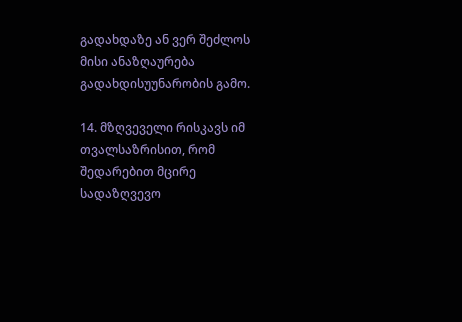გადახდაზე ან ვერ შეძლოს მისი ანაზღაურება გადახდისუუნარობის გამო.

14. მზღვეველი რისკავს იმ თვალსაზრისით, რომ შედარებით მცირე სადაზღვევო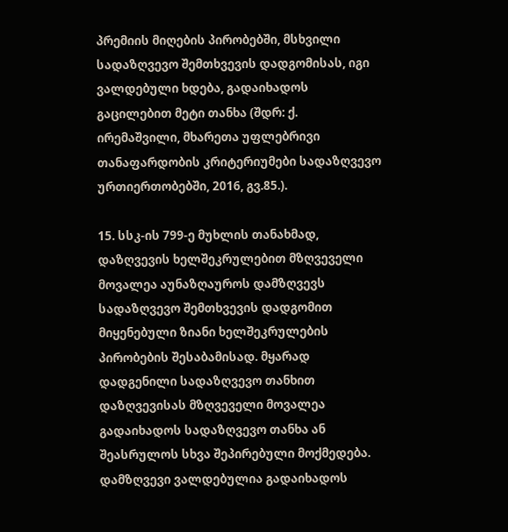პრემიის მიღების პირობებში, მსხვილი სადაზღვევო შემთხვევის დადგომისას, იგი ვალდებული ხდება, გადაიხადოს გაცილებით მეტი თანხა (შდრ: ქ. ირემაშვილი, მხარეთა უფლებრივი თანაფარდობის კრიტერიუმები სადაზღვევო ურთიერთობებში, 2016, გვ.85.).

15. სსკ-ის 799-ე მუხლის თანახმად, დაზღვევის ხელშეკრულებით მზღვეველი მოვალეა აუნაზღაუროს დამზღვევს სადაზღვევო შემთხვევის დადგომით მიყენებული ზიანი ხელშეკრულების პირობების შესაბამისად. მყარად დადგენილი სადაზღვევო თანხით დაზღვევისას მზღვეველი მოვალეა გადაიხადოს სადაზღვევო თანხა ან შეასრულოს სხვა შეპირებული მოქმედება. დამზღვევი ვალდებულია გადაიხადოს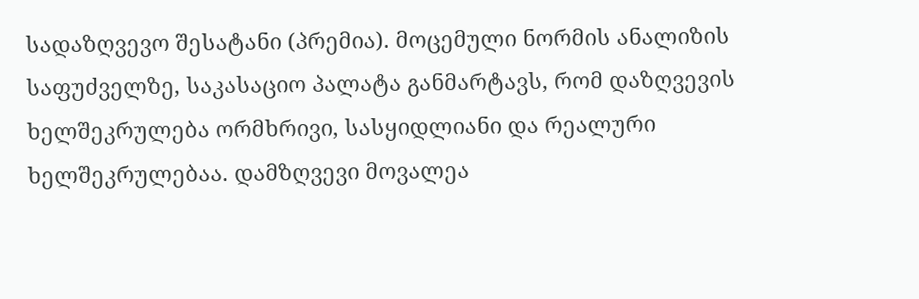სადაზღვევო შესატანი (პრემია). მოცემული ნორმის ანალიზის საფუძველზე, საკასაციო პალატა განმარტავს, რომ დაზღვევის ხელშეკრულება ორმხრივი, სასყიდლიანი და რეალური ხელშეკრულებაა. დამზღვევი მოვალეა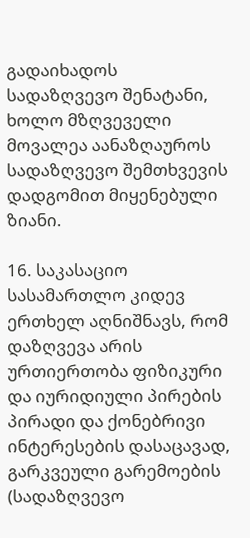გადაიხადოს სადაზღვევო შენატანი, ხოლო მზღვეველი მოვალეა აანაზღაუროს სადაზღვევო შემთხვევის დადგომით მიყენებული ზიანი.

16. საკასაციო სასამართლო კიდევ ერთხელ აღნიშნავს, რომ დაზღვევა არის ურთიერთობა ფიზიკური და იურიდიული პირების პირადი და ქონებრივი ინტერესების დასაცავად, გარკვეული გარემოების (სადაზღვევო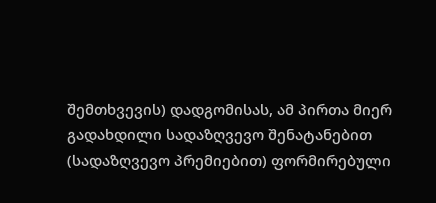შემთხვევის) დადგომისას, ამ პირთა მიერ გადახდილი სადაზღვევო შენატანებით (სადაზღვევო პრემიებით) ფორმირებული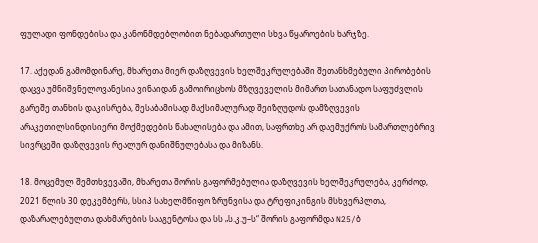ფულადი ფონდებისა და კანონმდებლობით ნებადართული სხვა წყაროების ხარჯზე.

17. აქედან გამომდინარე, მხარეთა მიერ დაზღვევის ხელშეკრულებაში შეთანხმებული პირობების დაცვა უმნიშვნელოვანესია ვინაიდან გამოირიცხოს მზღვეველის მიმართ სათანადო საფუძვლის გარეშე თანხის დაკისრება, შესაბამისად მაქსიმალურად შეიზღუდოს დამზღვევის არაკეთილსინდისიერი მოქმედების წახალისება და ამით, საფრთხე არ დაემუქროს სამართლებრივ სივრცეში დაზღვევის რეალურ დანიშნულებასა და მიზანს.

18. მოცემულ შემთხვევაში, მხარეთა შორის გაფორმებულია დაზღვევის ხელშეკრულება, კერძოდ, 2021 წლის 30 დეკემბერს, სსიპ სახელმწიფო ზრუნვისა და ტრეფიკინგის მსხვერპლთა, დაზარალებულთა დახმარების სააგენტოსა და სს „ს.კ.უ–ს“ შორის გაფორმდა N25/ბ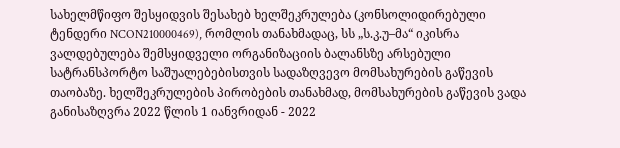სახელმწიფო შესყიდვის შესახებ ხელშეკრულება (კონსოლიდირებული ტენდერი NCON210000469), რომლის თანახმადაც, სს „ს.კ.უ–მა“ იკისრა ვალდებულება შემსყიდველი ორგანიზაციის ბალანსზე არსებული სატრანსპორტო საშუალებებისთვის სადაზღვევო მომსახურების გაწევის თაობაზე. ხელშეკრულების პირობების თანახმად, მომსახურების გაწევის ვადა განისაზღვრა 2022 წლის 1 იანვრიდან - 2022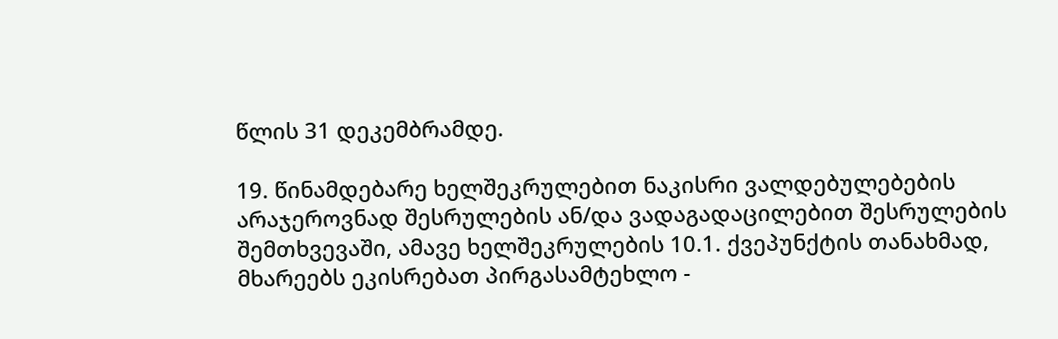წლის 31 დეკემბრამდე.

19. წინამდებარე ხელშეკრულებით ნაკისრი ვალდებულებების არაჯეროვნად შესრულების ან/და ვადაგადაცილებით შესრულების შემთხვევაში, ამავე ხელშეკრულების 10.1. ქვეპუნქტის თანახმად, მხარეებს ეკისრებათ პირგასამტეხლო -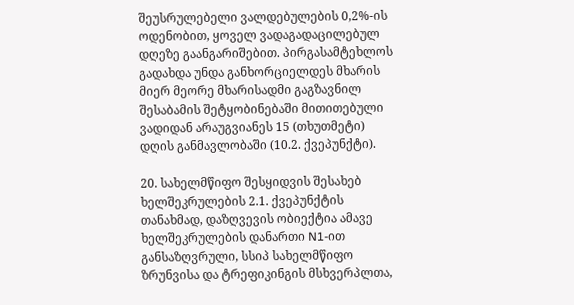შეუსრულებელი ვალდებულების 0,2%-ის ოდენობით, ყოველ ვადაგადაცილებულ დღეზე გაანგარიშებით. პირგასამტეხლოს გადახდა უნდა განხორციელდეს მხარის მიერ მეორე მხარისადმი გაგზავნილ შესაბამის შეტყობინებაში მითითებული ვადიდან არაუგვიანეს 15 (თხუთმეტი) დღის განმავლობაში (10.2. ქვეპუნქტი).

20. სახელმწიფო შესყიდვის შესახებ ხელშეკრულების 2.1. ქვეპუნქტის თანახმად, დაზღვევის ობიექტია ამავე ხელშეკრულების დანართი N1-ით განსაზღვრული, სსიპ სახელმწიფო ზრუნვისა და ტრეფიკინგის მსხვერპლთა,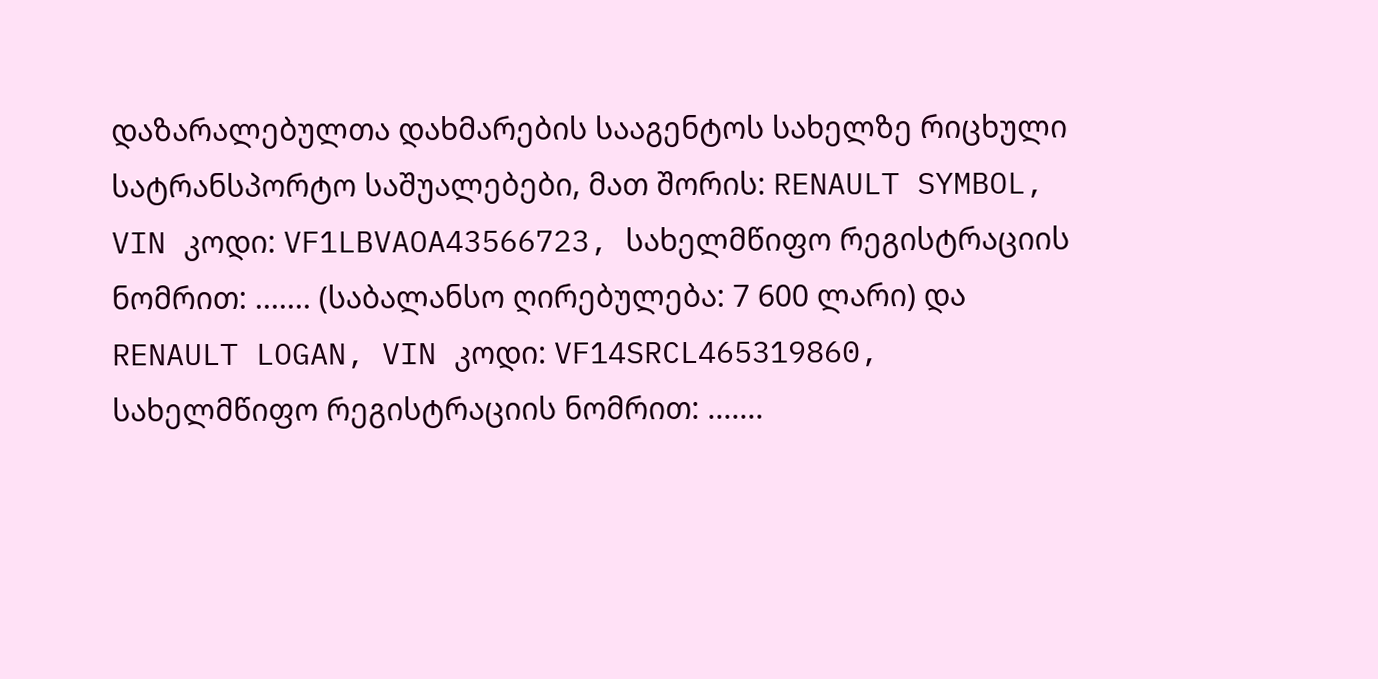დაზარალებულთა დახმარების სააგენტოს სახელზე რიცხული სატრანსპორტო საშუალებები, მათ შორის: RENAULT SYMBOL, VIN კოდი: VF1LBVAOA43566723, სახელმწიფო რეგისტრაციის ნომრით: ....... (საბალანსო ღირებულება: 7 600 ლარი) და RENAULT LOGAN, VIN კოდი: VF14SRCL465319860, სახელმწიფო რეგისტრაციის ნომრით: .......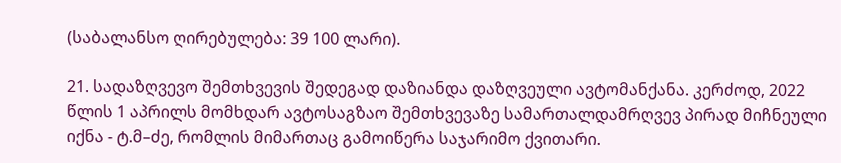(საბალანსო ღირებულება: 39 100 ლარი).

21. სადაზღვევო შემთხვევის შედეგად დაზიანდა დაზღვეული ავტომანქანა. კერძოდ, 2022 წლის 1 აპრილს მომხდარ ავტოსაგზაო შემთხვევაზე სამართალდამრღვევ პირად მიჩნეული იქნა - ტ.მ–ძე, რომლის მიმართაც გამოიწერა საჯარიმო ქვითარი.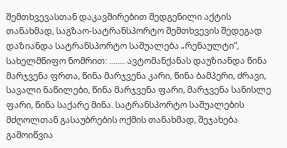შემთხვევასთან დაკავშირებით შედგენილი აქტის თანახმად, საგზაო-სატრანსპორტო შემთხვევის შედეგად დაზიანდა სატრანსპორტო საშუალება „რენაულტი“, სახელმწიფო ნომრით: ........ ავტომანქანას დაუზიანდა წინა მარჯვენა ფრთა, წინა მარჯვენა კარი, წინა ბამპერი, ძრავი, სავალი ნაწილები, წინა მარჯვენა ფარი, მარჯვენა სანისლე ფარი, წინა საქარე მინა. სატრანსპორტო საშუალების მძღოლთან გასაუბრების ოქმის თანახმად, შეჯახება გამოიწვია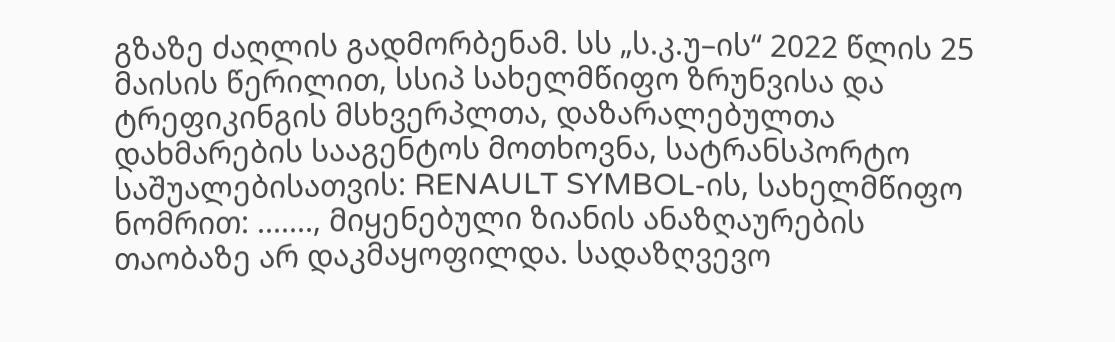გზაზე ძაღლის გადმორბენამ. სს „ს.კ.უ–ის“ 2022 წლის 25 მაისის წერილით, სსიპ სახელმწიფო ზრუნვისა და ტრეფიკინგის მსხვერპლთა, დაზარალებულთა დახმარების სააგენტოს მოთხოვნა, სატრანსპორტო საშუალებისათვის: RENAULT SYMBOL-ის, სახელმწიფო ნომრით: ......., მიყენებული ზიანის ანაზღაურების თაობაზე არ დაკმაყოფილდა. სადაზღვევო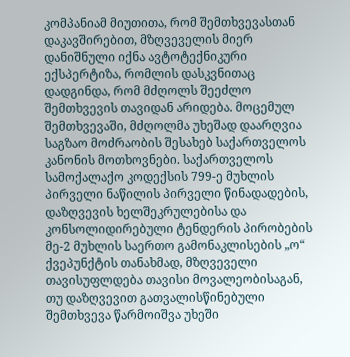კომპანიამ მიუთითა, რომ შემთხვევასთან დაკავშირებით, მზღვეველის მიერ დანიშნული იქნა ავტოტექნიკური ექსპერტიზა, რომლის დასკვნითაც დადგინდა, რომ მძღოლს შეეძლო შემთხვევის თავიდან არიდება. მოცემულ შემთხვევაში, მძღოლმა უხეშად დაარღვია საგზაო მოძრაობის შესახებ საქართველოს კანონის მოთხოვნები. საქართველოს სამოქალაქო კოდექსის 799-ე მუხლის პირველი ნაწილის პირველი წინადადების, დაზღვევის ხელშეკრულებისა და კონსოლიდირებული ტენდერის პირობების მე-2 მუხლის საერთო გამონაკლისების „ო“ ქვეპუნქტის თანახმად, მზღვეველი თავისუფლდება თავისი მოვალეობისაგან, თუ დაზღვევით გათვალისწინებული შემთხვევა წარმოიშვა უხეში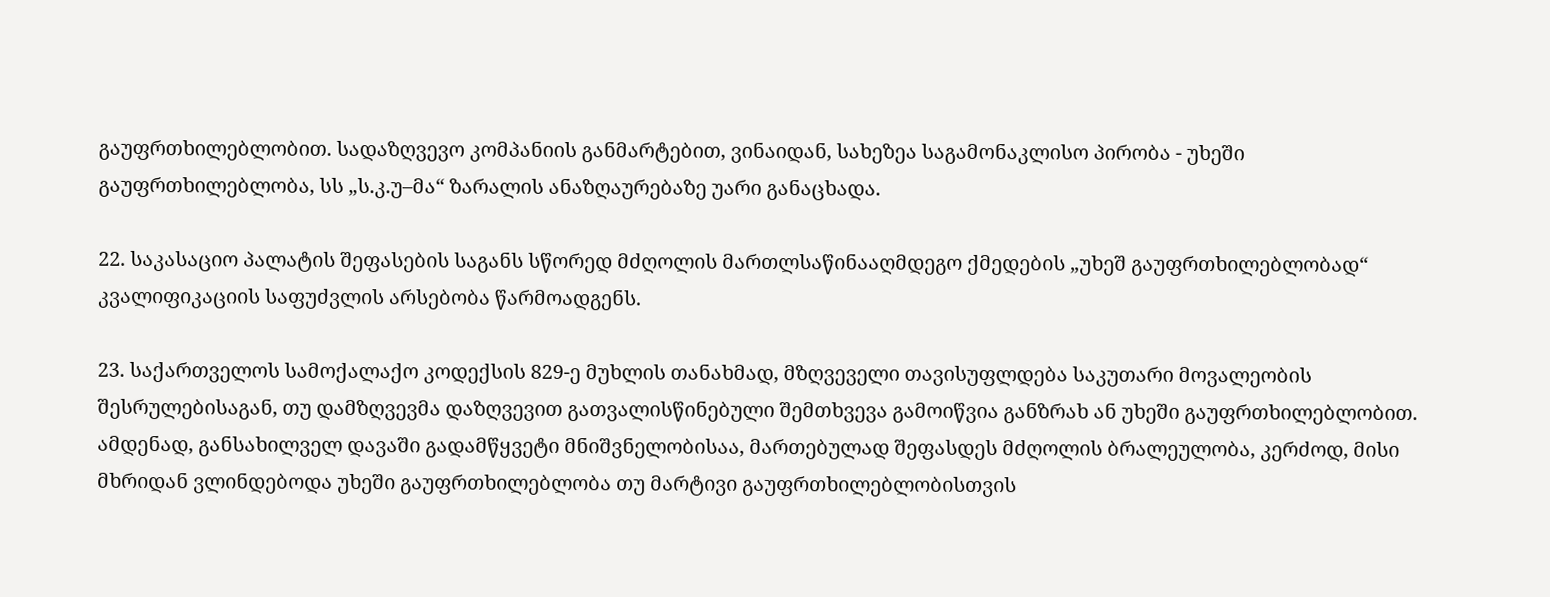გაუფრთხილებლობით. სადაზღვევო კომპანიის განმარტებით, ვინაიდან, სახეზეა საგამონაკლისო პირობა - უხეში გაუფრთხილებლობა, სს „ს.კ.უ–მა“ ზარალის ანაზღაურებაზე უარი განაცხადა.

22. საკასაციო პალატის შეფასების საგანს სწორედ მძღოლის მართლსაწინააღმდეგო ქმედების „უხეშ გაუფრთხილებლობად“ კვალიფიკაციის საფუძვლის არსებობა წარმოადგენს.

23. საქართველოს სამოქალაქო კოდექსის 829-ე მუხლის თანახმად, მზღვეველი თავისუფლდება საკუთარი მოვალეობის შესრულებისაგან, თუ დამზღვევმა დაზღვევით გათვალისწინებული შემთხვევა გამოიწვია განზრახ ან უხეში გაუფრთხილებლობით. ამდენად, განსახილველ დავაში გადამწყვეტი მნიშვნელობისაა, მართებულად შეფასდეს მძღოლის ბრალეულობა, კერძოდ, მისი მხრიდან ვლინდებოდა უხეში გაუფრთხილებლობა თუ მარტივი გაუფრთხილებლობისთვის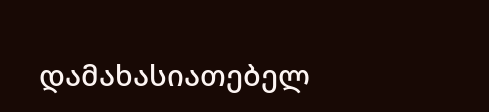დამახასიათებელ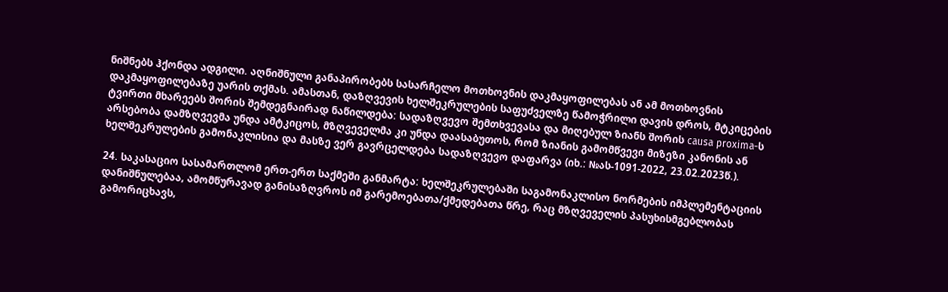ნიშნებს ჰქონდა ადგილი. აღნიშნული განაპირობებს სასარჩელო მოთხოვნის დაკმაყოფილებას ან ამ მოთხოვნის დაკმაყოფილებაზე უარის თქმას. ამასთან, დაზღვევის ხელშეკრულების საფუძველზე წამოჭრილი დავის დროს, მტკიცების ტვირთი მხარეებს შორის შემდეგნაირად ნაწილდება: სადაზღვევო შემთხვევასა და მიღებულ ზიანს შორის causa proxima-ს არსებობა დამზღვევმა უნდა ამტკიცოს, მზღვეველმა კი უნდა დაასაბუთოს, რომ ზიანის გამომწვევი მიზეზი კანონის ან ხელშეკრულების გამონაკლისია და მასზე ვერ გავრცელდება სადაზღვევო დაფარვა (იხ.: №ას-1091-2022, 23.02.2023წ.).

24. საკასაციო სასამართლომ ერთ-ერთ საქმეში განმარტა: ხელშეკრულებაში საგამონაკლისო ნორმების იმპლემენტაციის დანიშნულებაა, ამომწურავად განისაზღვროს იმ გარემოებათა/ქმედებათა წრე, რაც მზღვეველის პასუხისმგებლობას გამორიცხავს,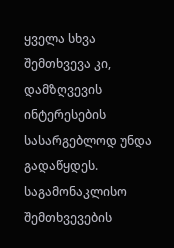ყველა სხვა შემთხვევა კი, დამზღვევის ინტერესების სასარგებლოდ უნდა გადაწყდეს. საგამონაკლისო შემთხვევების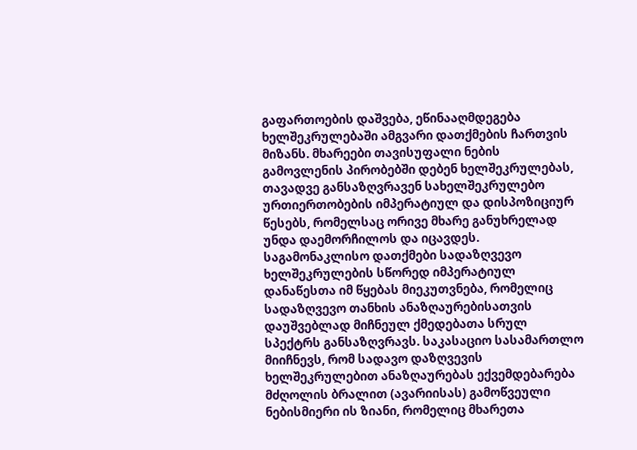გაფართოების დაშვება, ეწინააღმდეგება ხელშეკრულებაში ამგვარი დათქმების ჩართვის მიზანს. მხარეები თავისუფალი ნების გამოვლენის პირობებში დებენ ხელშეკრულებას, თავადვე განსაზღვრავენ სახელშეკრულებო ურთიერთობების იმპერატიულ და დისპოზიციურ წესებს, რომელსაც ორივე მხარე განუხრელად უნდა დაემორჩილოს და იცავდეს. საგამონაკლისო დათქმები სადაზღვევო ხელშეკრულების სწორედ იმპერატიულ დანაწესთა იმ წყებას მიეკუთვნება, რომელიც სადაზღვევო თანხის ანაზღაურებისათვის დაუშვებლად მიჩნეულ ქმედებათა სრულ სპექტრს განსაზღვრავს. საკასაციო სასამართლო მიიჩნევს, რომ სადავო დაზღვევის ხელშეკრულებით ანაზღაურებას ექვემდებარება მძღოლის ბრალით (ავარიისას) გამოწვეული ნებისმიერი ის ზიანი, რომელიც მხარეთა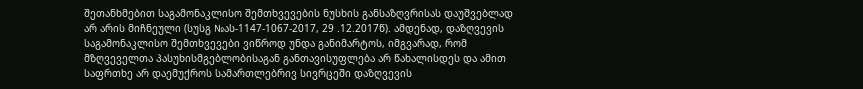შეთანხმებით საგამონაკლისო შემთხვევების ნუსხის განსაზღვრისას დაუშვებლად არ არის მიჩნეული (სუსგ №ას-1147-1067-2017, 29 .12.2017წ). ამდენად, დაზღვევის საგამონაკლისო შემთხვევები ვიწროდ უნდა განიმარტოს, იმგვარად, რომ მზღვეველთა პასუხისმგებლობისაგან განთავისუფლება არ წახალისდეს და ამით საფრთხე არ დაემუქროს სამართლებრივ სივრცეში დაზღვევის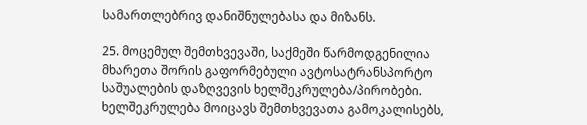სამართლებრივ დანიშნულებასა და მიზანს.

25. მოცემულ შემთხვევაში, საქმეში წარმოდგენილია მხარეთა შორის გაფორმებული ავტოსატრანსპორტო საშუალების დაზღვევის ხელშეკრულება/პირობები. ხელშეკრულება მოიცავს შემთხვევათა გამოკალისებს,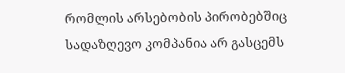რომლის არსებობის პირობებშიც სადაზღევო კომპანია არ გასცემს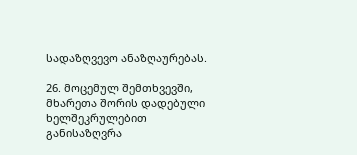სადაზღვევო ანაზღაურებას.

26. მოცემულ შემთხვევში, მხარეთა შორის დადებული ხელშეკრულებით განისაზღვრა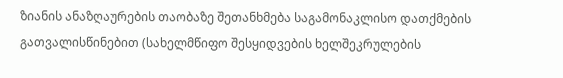ზიანის ანაზღაურების თაობაზე შეთანხმება საგამონაკლისო დათქმების გათვალისწინებით (სახელმწიფო შესყიდვების ხელშეკრულების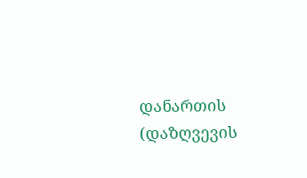დანართის (დაზღვევის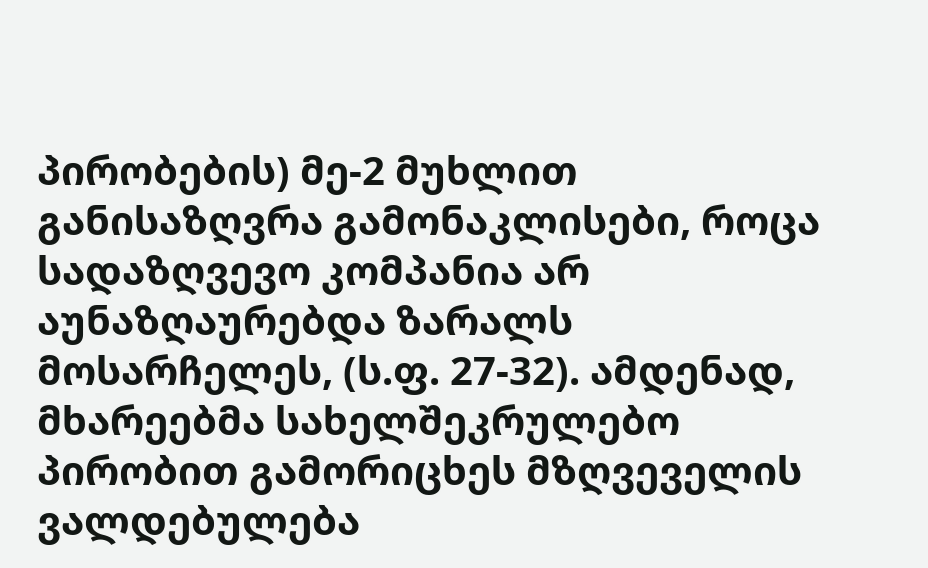პირობების) მე-2 მუხლით განისაზღვრა გამონაკლისები, როცა სადაზღვევო კომპანია არ აუნაზღაურებდა ზარალს მოსარჩელეს, (ს.ფ. 27-32). ამდენად, მხარეებმა სახელშეკრულებო პირობით გამორიცხეს მზღვეველის ვალდებულება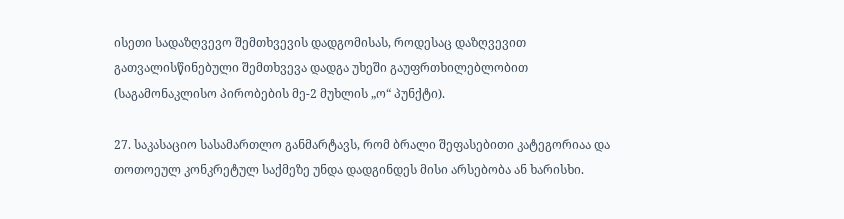ისეთი სადაზღვევო შემთხვევის დადგომისას, როდესაც დაზღვევით გათვალისწინებული შემთხვევა დადგა უხეში გაუფრთხილებლობით (საგამონაკლისო პირობების მე-2 მუხლის „ო“ პუნქტი).

27. საკასაციო სასამართლო განმარტავს, რომ ბრალი შეფასებითი კატეგორიაა და თოთოეულ კონკრეტულ საქმეზე უნდა დადგინდეს მისი არსებობა ან ხარისხი.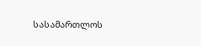სასამართლოს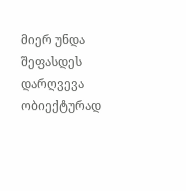მიერ უნდა შეფასდეს დარღვევა ობიექტურად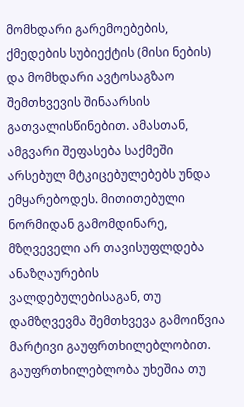მომხდარი გარემოებების, ქმედების სუბიექტის (მისი ნების) და მომხდარი ავტოსაგზაო შემთხვევის შინაარსის გათვალისწინებით. ამასთან, ამგვარი შეფასება საქმეში არსებულ მტკიცებულებებს უნდა ემყარებოდეს. მითითებული ნორმიდან გამომდინარე, მზღვეველი არ თავისუფლდება ანაზღაურების ვალდებულებისაგან, თუ დამზღვევმა შემთხვევა გამოიწვია მარტივი გაუფრთხილებლობით. გაუფრთხილებლობა უხეშია თუ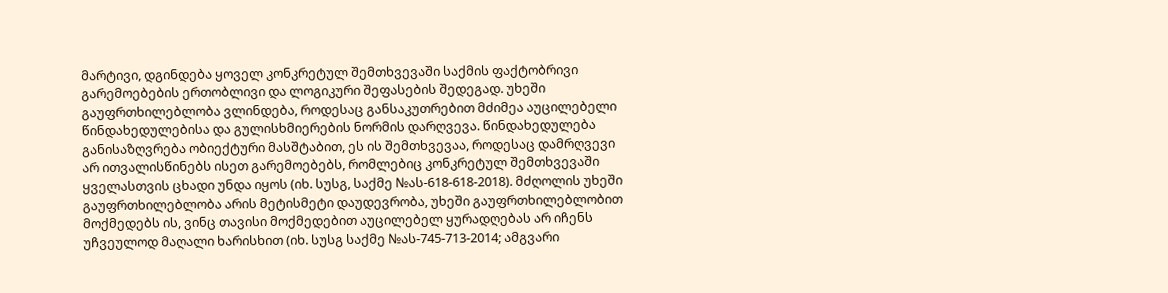მარტივი, დგინდება ყოველ კონკრეტულ შემთხვევაში საქმის ფაქტობრივი გარემოებების ერთობლივი და ლოგიკური შეფასების შედეგად. უხეში გაუფრთხილებლობა ვლინდება, როდესაც განსაკუთრებით მძიმეა აუცილებელი წინდახედულებისა და გულისხმიერების ნორმის დარღვევა. წინდახედულება განისაზღვრება ობიექტური მასშტაბით, ეს ის შემთხვევაა, როდესაც დამრღვევი არ ითვალისწინებს ისეთ გარემოებებს, რომლებიც კონკრეტულ შემთხვევაში ყველასთვის ცხადი უნდა იყოს (იხ. სუსგ, საქმე №ას-618-618-2018). მძღოლის უხეში გაუფრთხილებლობა არის მეტისმეტი დაუდევრობა, უხეში გაუფრთხილებლობით მოქმედებს ის, ვინც თავისი მოქმედებით აუცილებელ ყურადღებას არ იჩენს უჩვეულოდ მაღალი ხარისხით (იხ. სუსგ საქმე №ას-745-713-2014; ამგვარი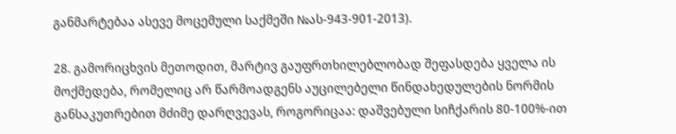განმარტებაა ასევე მოცემული საქმეში №ას-943-901-2013).

28. გამორიცხვის მეთოდით, მარტივ გაუფრთხილებლობად შეფასდება ყველა ის მოქმედება, რომელიც არ წარმოადგენს აუცილებელი წინდახედულების ნორმის განსაკუთრებით მძიმე დარღვევას, როგორიცაა: დაშვებული სიჩქარის 80-100%-ით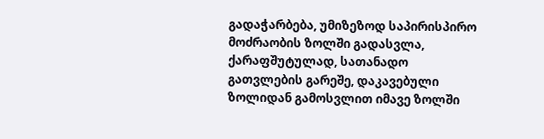გადაჭარბება, უმიზეზოდ საპირისპირო მოძრაობის ზოლში გადასვლა, ქარაფშუტულად, სათანადო გათვლების გარეშე, დაკავებული ზოლიდან გამოსვლით იმავე ზოლში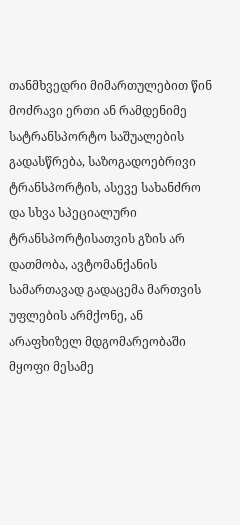თანმხვედრი მიმართულებით წინ მოძრავი ერთი ან რამდენიმე სატრანსპორტო საშუალების გადასწრება, საზოგადოებრივი ტრანსპორტის, ასევე სახანძრო და სხვა სპეციალური ტრანსპორტისათვის გზის არ დათმობა, ავტომანქანის სამართავად გადაცემა მართვის უფლების არმქონე, ან არაფხიზელ მდგომარეობაში მყოფი მესამე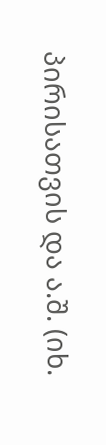პირისათვის და ა.შ. (იხ.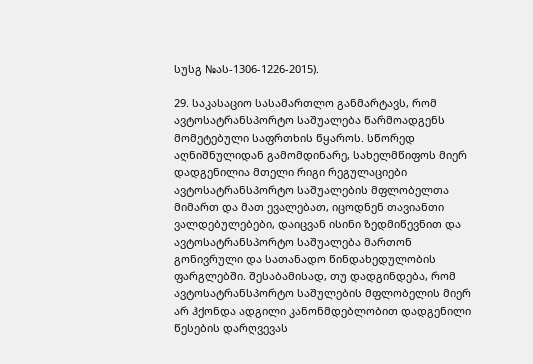სუსგ №ას-1306-1226-2015).

29. საკასაციო სასამართლო განმარტავს, რომ ავტოსატრანსპორტო საშუალება წარმოადგენს მომეტებული საფრთხის წყაროს. სწორედ აღნიშნულიდან გამომდინარე, სახელმწიფოს მიერ დადგენილია მთელი რიგი რეგულაციები ავტოსატრანსპორტო საშუალების მფლობელთა მიმართ და მათ ევალებათ, იცოდნენ თავიანთი ვალდებულებები, დაიცვან ისინი ზედმიწევნით და ავტოსატრანსპორტო საშუალება მართონ გონივრული და სათანადო წინდახედულობის ფარგლებში. შესაბამისად, თუ დადგინდება, რომ ავტოსატრანსპორტო საშულების მფლობელის მიერ არ ჰქონდა ადგილი კანონმდებლობით დადგენილი წესების დარღვევას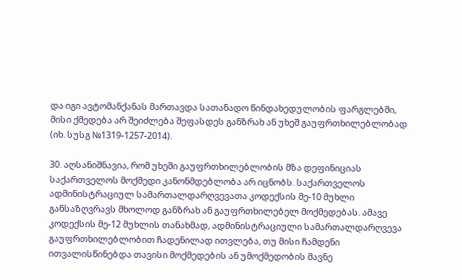და იგი ავტომანქანას მართავდა სათანადო წინდახედულობის ფარგლებში, მისი ქმედება არ შეიძლება შეფასდეს განზრახ ან უხეშ გაუფრთხილებლობად (იხ. სუსგ №1319-1257-2014).

30. აღსანიშნავია, რომ უხეში გაუფრთხილებლობის მზა დეფინიციას საქართველოს მოქმედი კანონმდებლობა არ იცნობს. საქართველოს ადმინისტრაციულ სამართალდარღვევათა კოდექსის მე-10 მუხლი განსაზღვრავს მხოლოდ განზრახ ან გაუფრთხილებელ მოქმედებას. ამავე კოდექსის მე-12 მუხლის თანახმად, ადმინისტრაციული სამართალდარღვევა გაუფრთხილებლობით ჩადენილად ითვლება, თუ მისი ჩამდენი ითვალისწინებდა თავისი მოქმედების ან უმოქმედობის მავნე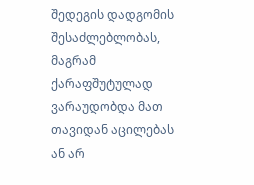შედეგის დადგომის შესაძლებლობას, მაგრამ ქარაფშუტულად ვარაუდობდა მათ თავიდან აცილებას ან არ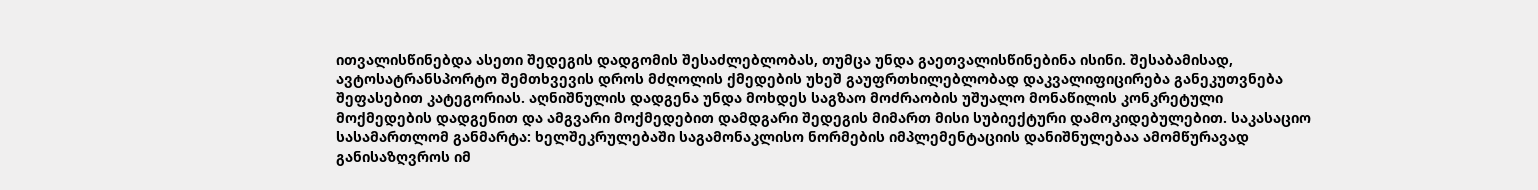ითვალისწინებდა ასეთი შედეგის დადგომის შესაძლებლობას, თუმცა უნდა გაეთვალისწინებინა ისინი. შესაბამისად, ავტოსატრანსპორტო შემთხვევის დროს მძღოლის ქმედების უხეშ გაუფრთხილებლობად დაკვალიფიცირება განეკუთვნება შეფასებით კატეგორიას. აღნიშნულის დადგენა უნდა მოხდეს საგზაო მოძრაობის უშუალო მონაწილის კონკრეტული მოქმედების დადგენით და ამგვარი მოქმედებით დამდგარი შედეგის მიმართ მისი სუბიექტური დამოკიდებულებით. საკასაციო სასამართლომ განმარტა: ხელშეკრულებაში საგამონაკლისო ნორმების იმპლემენტაციის დანიშნულებაა ამომწურავად განისაზღვროს იმ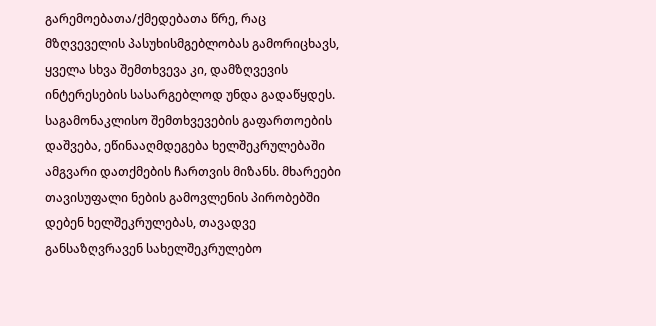გარემოებათა/ქმედებათა წრე, რაც მზღვეველის პასუხისმგებლობას გამორიცხავს, ყველა სხვა შემთხვევა კი, დამზღვევის ინტერესების სასარგებლოდ უნდა გადაწყდეს. საგამონაკლისო შემთხვევების გაფართოების დაშვება, ეწინააღმდეგება ხელშეკრულებაში ამგვარი დათქმების ჩართვის მიზანს. მხარეები თავისუფალი ნების გამოვლენის პირობებში დებენ ხელშეკრულებას, თავადვე განსაზღვრავენ სახელშეკრულებო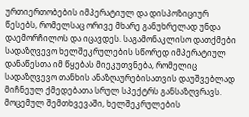ურთიერთობების იმპერატიულ და დისპოზიციურ წესებს, რომელსაც ორივე მხარე განუხრელად უნდა დაემორჩილოს და იცავდეს. საგამონაკლისო დათქმები სადაზღვევო ხელშეკრულების სწორედ იმპერატიულ დანაწესთა იმ წყებას მიეკუთვნება, რომელიც სადაზღვევო თანხის ანაზღაურებისათვის დაუშვებლად მიჩნეულ ქმედებათა სრულ სპექტრს განსაზღვრავს. მოცემულ შემთხვევაში, ხელშეკრულების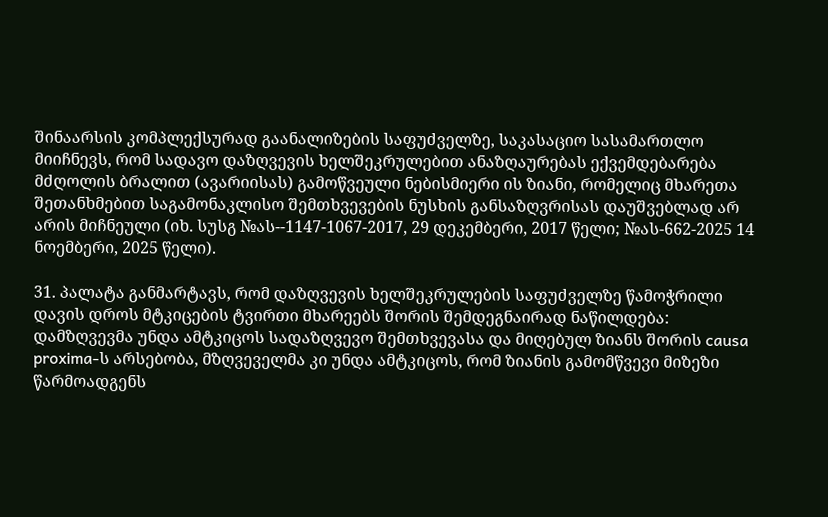შინაარსის კომპლექსურად გაანალიზების საფუძველზე, საკასაციო სასამართლო მიიჩნევს, რომ სადავო დაზღვევის ხელშეკრულებით ანაზღაურებას ექვემდებარება მძღოლის ბრალით (ავარიისას) გამოწვეული ნებისმიერი ის ზიანი, რომელიც მხარეთა შეთანხმებით საგამონაკლისო შემთხვევების ნუსხის განსაზღვრისას დაუშვებლად არ არის მიჩნეული (იხ. სუსგ №ას--1147-1067-2017, 29 დეკემბერი, 2017 წელი; №ას-662-2025 14 ნოემბერი, 2025 წელი).

31. პალატა განმარტავს, რომ დაზღვევის ხელშეკრულების საფუძველზე წამოჭრილი დავის დროს მტკიცების ტვირთი მხარეებს შორის შემდეგნაირად ნაწილდება: დამზღვევმა უნდა ამტკიცოს სადაზღვევო შემთხვევასა და მიღებულ ზიანს შორის causa proxima-ს არსებობა, მზღვეველმა კი უნდა ამტკიცოს, რომ ზიანის გამომწვევი მიზეზი წარმოადგენს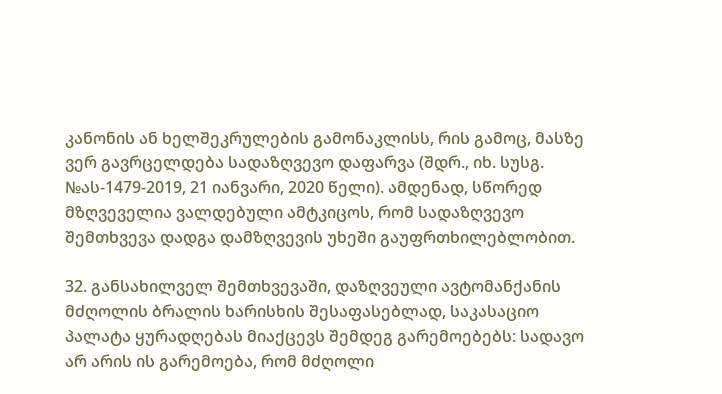კანონის ან ხელშეკრულების გამონაკლისს, რის გამოც, მასზე ვერ გავრცელდება სადაზღვევო დაფარვა (შდრ., იხ. სუსგ. №ას-1479-2019, 21 იანვარი, 2020 წელი). ამდენად, სწორედ მზღვეველია ვალდებული ამტკიცოს, რომ სადაზღვევო შემთხვევა დადგა დამზღვევის უხეში გაუფრთხილებლობით.

32. განსახილველ შემთხვევაში, დაზღვეული ავტომანქანის მძღოლის ბრალის ხარისხის შესაფასებლად, საკასაციო პალატა ყურადღებას მიაქცევს შემდეგ გარემოებებს: სადავო არ არის ის გარემოება, რომ მძღოლი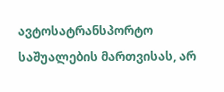ავტოსატრანსპორტო საშუალების მართვისას, არ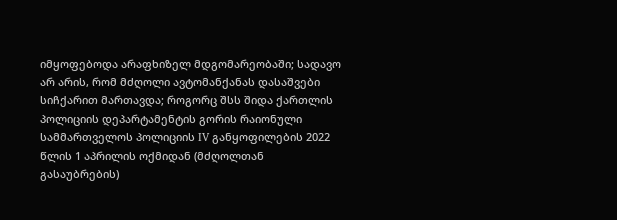იმყოფებოდა არაფხიზელ მდგომარეობაში; სადავო არ არის, რომ მძღოლი ავტომანქანას დასაშვები სიჩქარით მართავდა; როგორც შსს შიდა ქართლის პოლიციის დეპარტამენტის გორის რაიონული სამმართველოს პოლიციის IV განყოფილების 2022 წლის 1 აპრილის ოქმიდან (მძღოლთან გასაუბრების)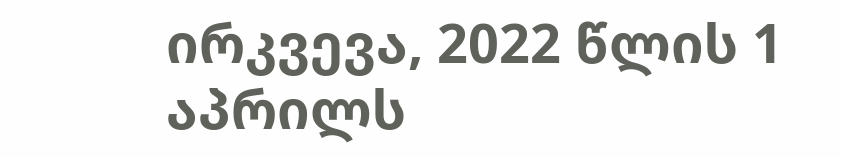ირკვევა, 2022 წლის 1 აპრილს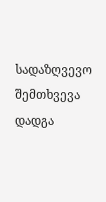სადაზღვევო შემთხვევა დადგა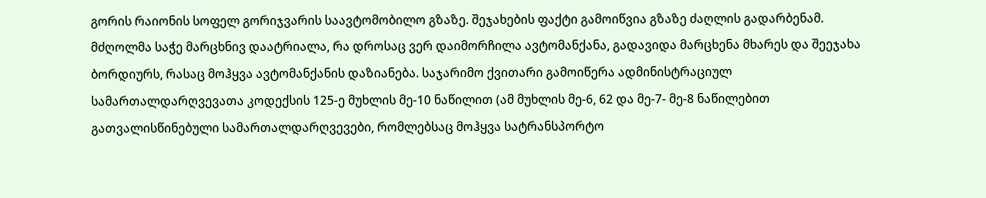გორის რაიონის სოფელ გორიჯვარის საავტომობილო გზაზე. შეჯახების ფაქტი გამოიწვია გზაზე ძაღლის გადარბენამ. მძღოლმა საჭე მარცხნივ დაატრიალა, რა დროსაც ვერ დაიმორჩილა ავტომანქანა, გადავიდა მარცხენა მხარეს და შეეჯახა ბორდიურს, რასაც მოჰყვა ავტომანქანის დაზიანება. საჯარიმო ქვითარი გამოიწერა ადმინისტრაციულ სამართალდარღვევათა კოდექსის 125-ე მუხლის მე-10 ნაწილით (ამ მუხლის მე-6, 62 და მე-7- მე-8 ნაწილებით გათვალისწინებული სამართალდარღვევები, რომლებსაც მოჰყვა სატრანსპორტო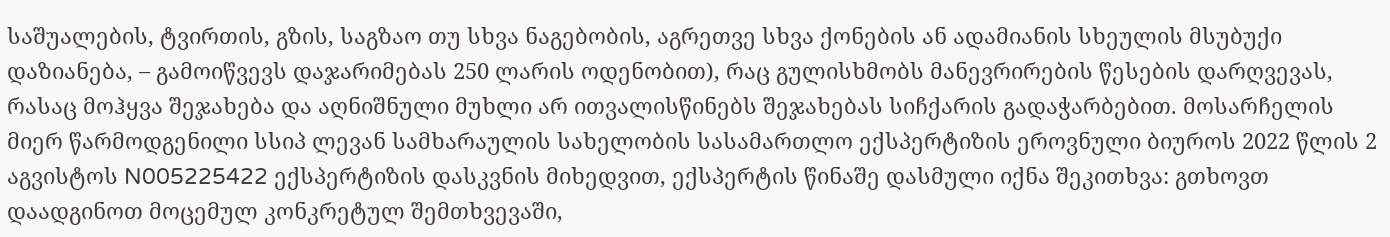საშუალების, ტვირთის, გზის, საგზაო თუ სხვა ნაგებობის, აგრეთვე სხვა ქონების ან ადამიანის სხეულის მსუბუქი დაზიანება, – გამოიწვევს დაჯარიმებას 250 ლარის ოდენობით), რაც გულისხმობს მანევრირების წესების დარღვევას, რასაც მოჰყვა შეჯახება და აღნიშნული მუხლი არ ითვალისწინებს შეჯახებას სიჩქარის გადაჭარბებით. მოსარჩელის მიერ წარმოდგენილი სსიპ ლევან სამხარაულის სახელობის სასამართლო ექსპერტიზის ეროვნული ბიუროს 2022 წლის 2 აგვისტოს N005225422 ექსპერტიზის დასკვნის მიხედვით, ექსპერტის წინაშე დასმული იქნა შეკითხვა: გთხოვთ დაადგინოთ მოცემულ კონკრეტულ შემთხვევაში,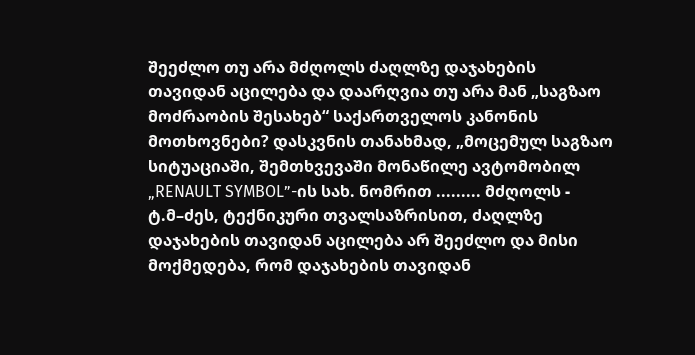შეეძლო თუ არა მძღოლს ძაღლზე დაჯახების თავიდან აცილება და დაარღვია თუ არა მან „საგზაო მოძრაობის შესახებ“ საქართველოს კანონის მოთხოვნები? დასკვნის თანახმად, „მოცემულ საგზაო სიტუაციაში, შემთხვევაში მონაწილე ავტომობილ „RENAULT SYMBOL”-ის სახ. ნომრით ......... მძღოლს - ტ.მ–ძეს, ტექნიკური თვალსაზრისით, ძაღლზე დაჯახების თავიდან აცილება არ შეეძლო და მისი მოქმედება, რომ დაჯახების თავიდან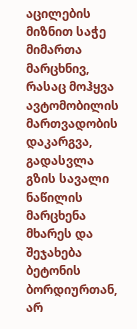აცილების მიზნით საჭე მიმართა მარცხნივ, რასაც მოჰყვა ავტომობილის მართვადობის დაკარგვა, გადასვლა გზის სავალი ნაწილის მარცხენა მხარეს და შეჯახება ბეტონის ბორდიურთან, არ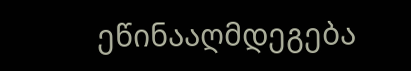ეწინააღმდეგება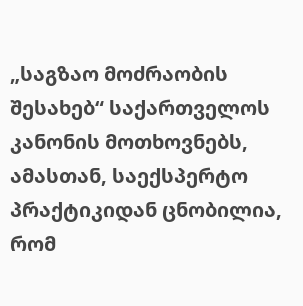„საგზაო მოძრაობის შესახებ“ საქართველოს კანონის მოთხოვნებს, ამასთან, საექსპერტო პრაქტიკიდან ცნობილია, რომ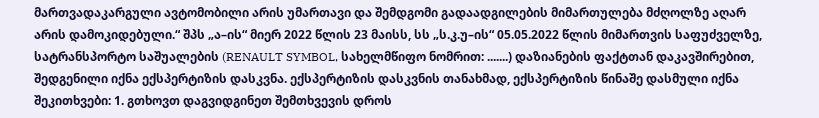მართვადაკარგული ავტომობილი არის უმართავი და შემდგომი გადაადგილების მიმართულება მძღოლზე აღარ არის დამოკიდებული.“ შპს „ა–ის“ მიერ 2022 წლის 23 მაისს, სს „ს.კ.უ–ის“ 05.05.2022 წლის მიმართვის საფუძველზე, სატრანსპორტო საშუალების (RENAULT SYMBOL, სახელმწიფო ნომრით: .......) დაზიანების ფაქტთან დაკავშირებით, შედგენილი იქნა ექსპერტიზის დასკვნა. ექსპერტიზის დასკვნის თანახმად, ექსპერტიზის წინაშე დასმული იქნა შეკითხვები: 1. გთხოვთ დაგვიდგინეთ შემთხვევის დროს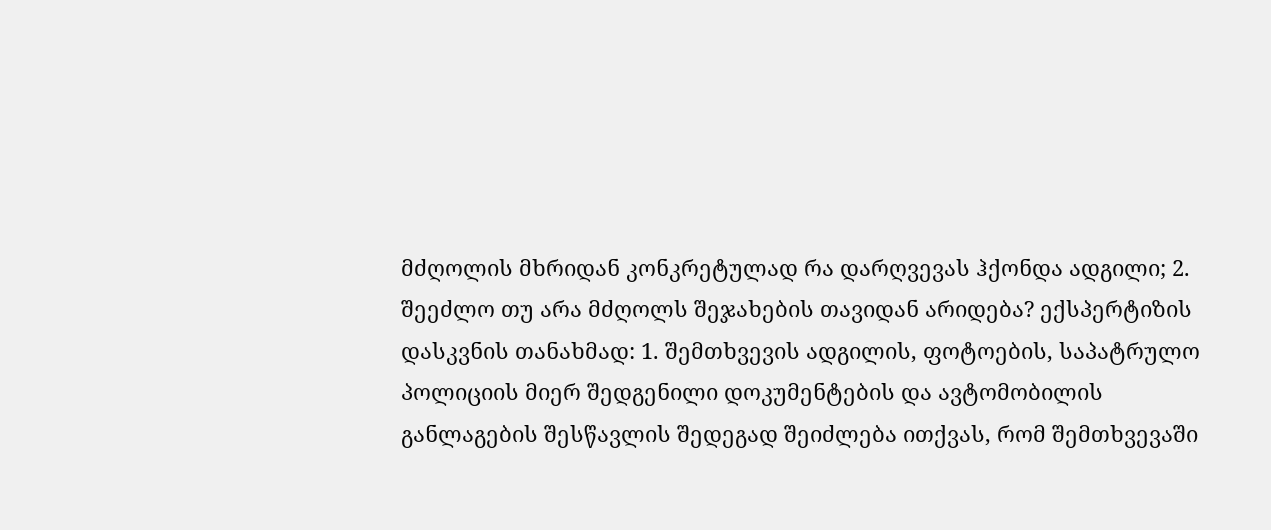მძღოლის მხრიდან კონკრეტულად რა დარღვევას ჰქონდა ადგილი; 2. შეეძლო თუ არა მძღოლს შეჯახების თავიდან არიდება? ექსპერტიზის დასკვნის თანახმად: 1. შემთხვევის ადგილის, ფოტოების, საპატრულო პოლიციის მიერ შედგენილი დოკუმენტების და ავტომობილის განლაგების შესწავლის შედეგად შეიძლება ითქვას, რომ შემთხვევაში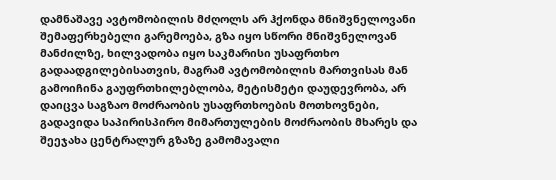დამნაშავე ავტომობილის მძღოლს არ ჰქონდა მნიშვნელოვანი შემაფერხებელი გარემოება, გზა იყო სწორი მნიშვნელოვან მანძილზე, ხილვადობა იყო საკმარისი უსაფრთხო გადაადგილებისათვის, მაგრამ ავტომობილის მართვისას მან გამოიჩინა გაუფრთხილებლობა, მეტისმეტი დაუდევრობა, არ დაიცვა საგზაო მოძრაობის უსაფრთხოების მოთხოვნები, გადავიდა საპირისპირო მიმართულების მოძრაობის მხარეს და შეეჯახა ცენტრალურ გზაზე გამომავალი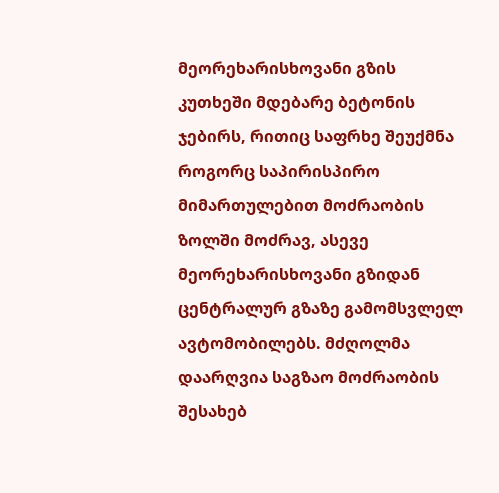მეორეხარისხოვანი გზის კუთხეში მდებარე ბეტონის ჯებირს, რითიც საფრხე შეუქმნა როგორც საპირისპირო მიმართულებით მოძრაობის ზოლში მოძრავ, ასევე მეორეხარისხოვანი გზიდან ცენტრალურ გზაზე გამომსვლელ ავტომობილებს. მძღოლმა დაარღვია საგზაო მოძრაობის შესახებ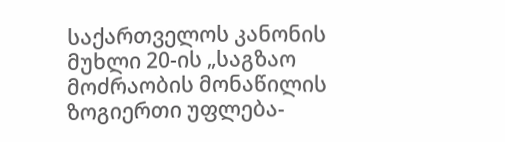საქართველოს კანონის მუხლი 20-ის „საგზაო მოძრაობის მონაწილის ზოგიერთი უფლება-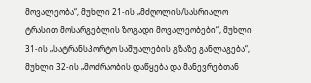მოვალეობა“, მუხლი 21-ის „მძღოლის/სასრიალო ტრასით მოსარგებლის ზოგადი მოვალეობები“, მუხლი 31-ის „სატრანსპორტო საშუალების გზაზე განლაგება“, მუხლი 32-ის „მოძრაობის დაწყება და მანევრებთან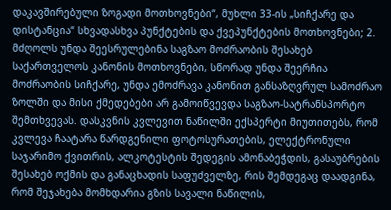დაკავშირებული ზოგადი მოთხოვნები“, მუხლი 33-ის „სიჩქარე და დისტანცია“ სხვადასხვა პუნქტების და ქვეპუნქტების მოთხოვნები; 2. მძღოლს უნდა შეესრულებინა საგზაო მოძრაობის შესახებ საქართველოს კანონის მოთხოვნები, სწორად უნდა შეერჩია მოძრაობის სიჩქარე, უნდა ემოძრავა კანონით განსაზღვრულ სამოძრაო ზოლში და მისი ქმედებები არ გამოიწვევდა საგზაო-სატრანსპორტო შემთხვევას. დასკვნის კვლევით ნაწილში ექსპერტი მიუთითებს, რომ კვლევა ჩაატარა წარდგენილი ფოტოსურათების, ელექტრონული საჯარიმო ქვითრის, ალკოტესტის შედეგის ამონაბეჭდის, გასაუბრების შესახებ ოქმის და განაცხადის საფუძველზე, რის შემდეგაც დაადგინა, რომ შეჯახება მომხდარია გზის სავალი ნაწილის,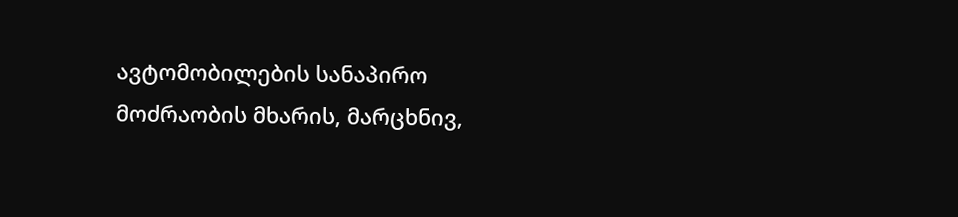ავტომობილების სანაპირო მოძრაობის მხარის, მარცხნივ,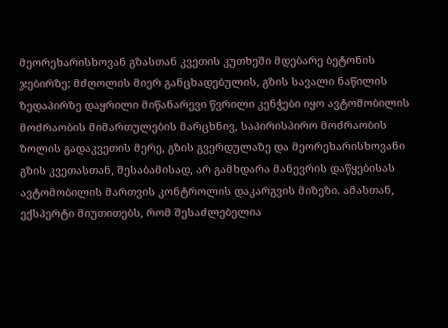მეორეხარისხოვან გზასთან კვეთის კუთხეში მდებარე ბეტონის ჯებირზე; მძღოლის მიერ განცხადებულის, გზის სავალი ნაწილის ზედაპირზე დაყრილი მიწანარევი წვრილი კენჭები იყო ავტომობილის მოძრაობის მიმართულების მარცხნივ, საპირისპირო მოძრაობის ზოლის გადაკვეთის მერე, გზის გვერდულაზე და მეორეხარისხოვანი გზის კვეთასთან, შესაბამისად, არ გამხდარა მანევრის დაწყებისას ავტომობილის მართვის კონტროლის დაკარგვის მიზეზი. ამასთან, ექსპერტი მიუთითებს, რომ შესაძლებელია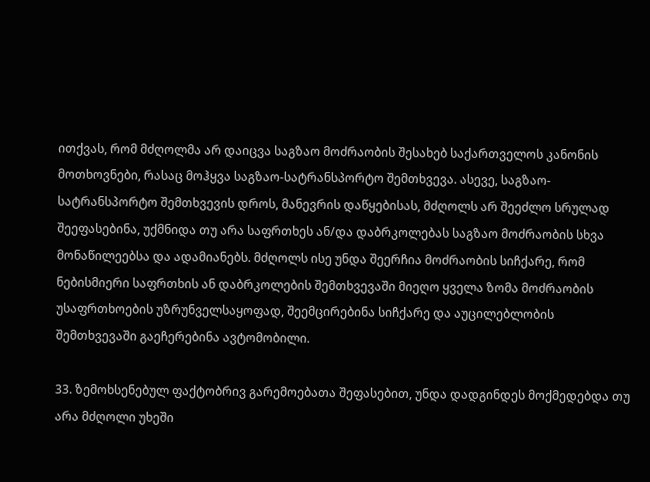ითქვას, რომ მძღოლმა არ დაიცვა საგზაო მოძრაობის შესახებ საქართველოს კანონის მოთხოვნები, რასაც მოჰყვა საგზაო-სატრანსპორტო შემთხვევა. ასევე, საგზაო-სატრანსპორტო შემთხვევის დროს, მანევრის დაწყებისას, მძღოლს არ შეეძლო სრულად შეეფასებინა, უქმნიდა თუ არა საფრთხეს ან/და დაბრკოლებას საგზაო მოძრაობის სხვა მონაწილეებსა და ადამიანებს. მძღოლს ისე უნდა შეერჩია მოძრაობის სიჩქარე, რომ ნებისმიერი საფრთხის ან დაბრკოლების შემთხვევაში მიეღო ყველა ზომა მოძრაობის უსაფრთხოების უზრუნველსაყოფად, შეემცირებინა სიჩქარე და აუცილებლობის შემთხვევაში გაეჩერებინა ავტომობილი.

33. ზემოხსენებულ ფაქტობრივ გარემოებათა შეფასებით, უნდა დადგინდეს მოქმედებდა თუ არა მძღოლი უხეში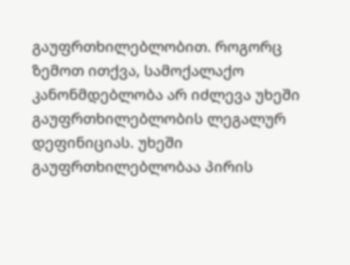გაუფრთხილებლობით. როგორც ზემოთ ითქვა, სამოქალაქო კანონმდებლობა არ იძლევა უხეში გაუფრთხილებლობის ლეგალურ დეფინიციას. უხეში გაუფრთხილებლობაა პირის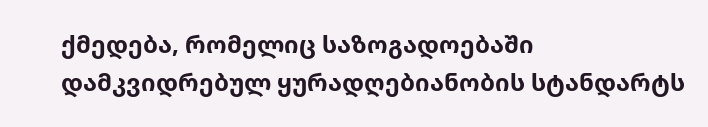ქმედება, რომელიც საზოგადოებაში დამკვიდრებულ ყურადღებიანობის სტანდარტს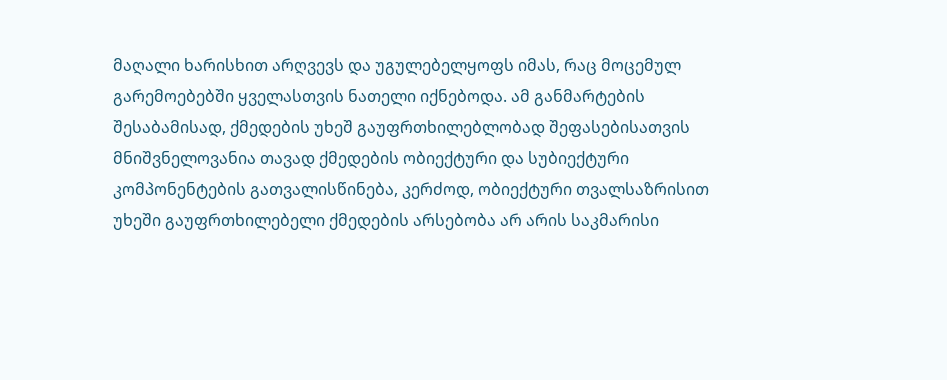მაღალი ხარისხით არღვევს და უგულებელყოფს იმას, რაც მოცემულ გარემოებებში ყველასთვის ნათელი იქნებოდა. ამ განმარტების შესაბამისად, ქმედების უხეშ გაუფრთხილებლობად შეფასებისათვის მნიშვნელოვანია თავად ქმედების ობიექტური და სუბიექტური კომპონენტების გათვალისწინება, კერძოდ, ობიექტური თვალსაზრისით უხეში გაუფრთხილებელი ქმედების არსებობა არ არის საკმარისი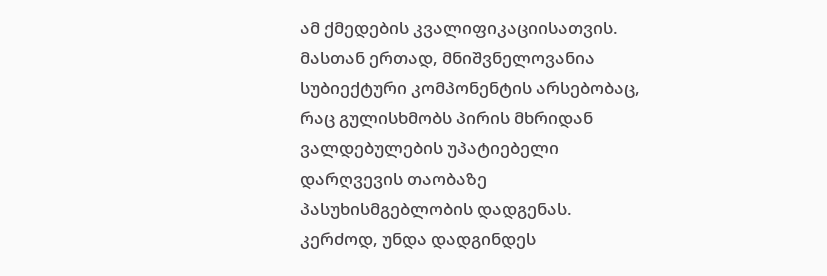ამ ქმედების კვალიფიკაციისათვის. მასთან ერთად, მნიშვნელოვანია სუბიექტური კომპონენტის არსებობაც, რაც გულისხმობს პირის მხრიდან ვალდებულების უპატიებელი დარღვევის თაობაზე პასუხისმგებლობის დადგენას. კერძოდ, უნდა დადგინდეს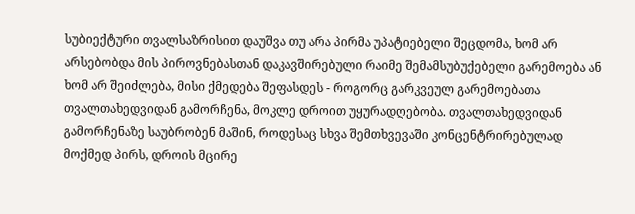სუბიექტური თვალსაზრისით დაუშვა თუ არა პირმა უპატიებელი შეცდომა, ხომ არ არსებობდა მის პიროვნებასთან დაკავშირებული რაიმე შემამსუბუქებელი გარემოება ან ხომ არ შეიძლება, მისი ქმედება შეფასდეს - როგორც გარკვეულ გარემოებათა თვალთახედვიდან გამორჩენა, მოკლე დროით უყურადღებობა. თვალთახედვიდან გამორჩენაზე საუბრობენ მაშინ, როდესაც სხვა შემთხვევაში კონცენტრირებულად მოქმედ პირს, დროის მცირე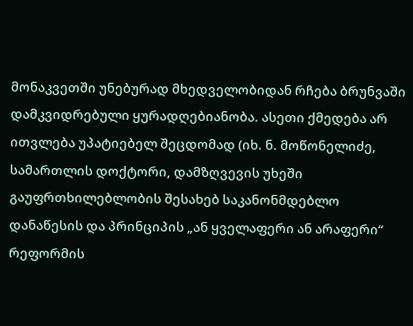მონაკვეთში უნებურად მხედველობიდან რჩება ბრუნვაში დამკვიდრებული ყურადღებიანობა. ასეთი ქმედება არ ითვლება უპატიებელ შეცდომად (იხ. ნ. მოწონელიძე, სამართლის დოქტორი, დამზღვევის უხეში გაუფრთხილებლობის შესახებ საკანონმდებლო დანაწესის და პრინციპის „ან ყველაფერი ან არაფერი“ რეფორმის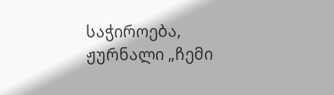საჭიროება, ჟურნალი „ჩემი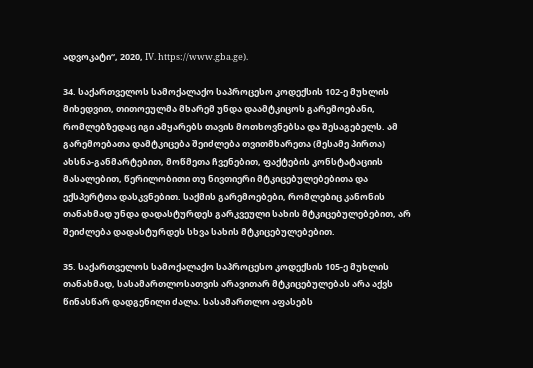ადვოკატი“, 2020, IV. https://www.gba.ge).

34. საქართველოს სამოქალაქო საპროცესო კოდექსის 102-ე მუხლის მიხედვით, თითოეულმა მხარემ უნდა დაამტკიცოს გარემოებანი, რომლებზედაც იგი ამყარებს თავის მოთხოვნებსა და შესაგებელს. ამ გარემოებათა დამტკიცება შეიძლება თვითმხარეთა (მესამე პირთა) ახსნა-განმარტებით, მოწმეთა ჩვენებით, ფაქტების კონსტატაციის მასალებით, წერილობითი თუ ნივთიერი მტკიცებულებებითა და ექსპერტთა დასკვნებით. საქმის გარემოებები, რომლებიც კანონის თანახმად უნდა დადასტურდეს გარკვეული სახის მტკიცებულებებით, არ შეიძლება დადასტურდეს სხვა სახის მტკიცებულებებით.

35. საქართველოს სამოქალაქო საპროცესო კოდექსის 105-ე მუხლის თანახმად, სასამართლოსათვის არავითარ მტკიცებულებას არა აქვს წინასწარ დადგენილი ძალა. სასამართლო აფასებს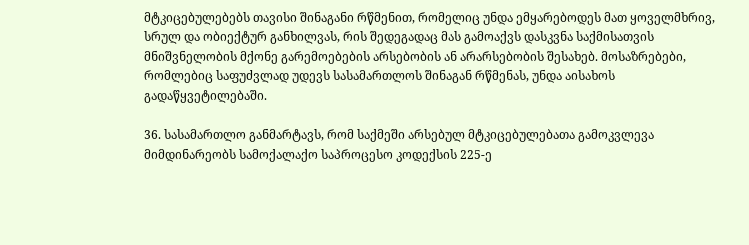მტკიცებულებებს თავისი შინაგანი რწმენით, რომელიც უნდა ემყარებოდეს მათ ყოველმხრივ, სრულ და ობიექტურ განხილვას, რის შედეგადაც მას გამოაქვს დასკვნა საქმისათვის მნიშვნელობის მქონე გარემოებების არსებობის ან არარსებობის შესახებ. მოსაზრებები, რომლებიც საფუძვლად უდევს სასამართლოს შინაგან რწმენას, უნდა აისახოს გადაწყვეტილებაში.

36. სასამართლო განმარტავს, რომ საქმეში არსებულ მტკიცებულებათა გამოკვლევა მიმდინარეობს სამოქალაქო საპროცესო კოდექსის 225-ე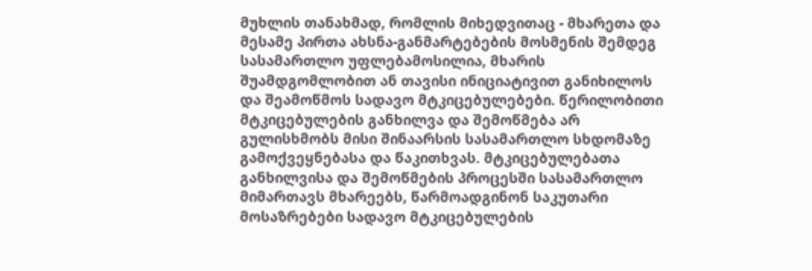მუხლის თანახმად, რომლის მიხედვითაც - მხარეთა და მესამე პირთა ახსნა-განმარტებების მოსმენის შემდეგ სასამართლო უფლებამოსილია, მხარის შუამდგომლობით ან თავისი ინიციატივით განიხილოს და შეამოწმოს სადავო მტკიცებულებები. წერილობითი მტკიცებულების განხილვა და შემოწმება არ გულისხმობს მისი შინაარსის სასამართლო სხდომაზე გამოქვეყნებასა და წაკითხვას. მტკიცებულებათა განხილვისა და შემოწმების პროცესში სასამართლო მიმართავს მხარეებს, წარმოადგინონ საკუთარი მოსაზრებები სადავო მტკიცებულების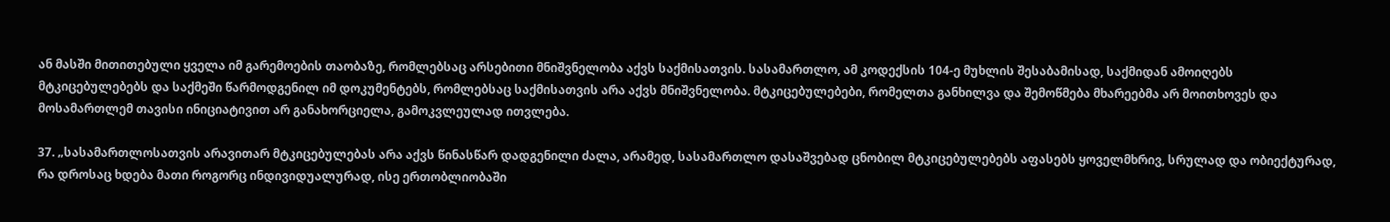ან მასში მითითებული ყველა იმ გარემოების თაობაზე, რომლებსაც არსებითი მნიშვნელობა აქვს საქმისათვის. სასამართლო, ამ კოდექსის 104-ე მუხლის შესაბამისად, საქმიდან ამოიღებს მტკიცებულებებს და საქმეში წარმოდგენილ იმ დოკუმენტებს, რომლებსაც საქმისათვის არა აქვს მნიშვნელობა. მტკიცებულებები, რომელთა განხილვა და შემოწმება მხარეებმა არ მოითხოვეს და მოსამართლემ თავისი ინიციატივით არ განახორციელა, გამოკვლეულად ითვლება.

37. „სასამართლოსათვის არავითარ მტკიცებულებას არა აქვს წინასწარ დადგენილი ძალა, არამედ, სასამართლო დასაშვებად ცნობილ მტკიცებულებებს აფასებს ყოველმხრივ, სრულად და ობიექტურად, რა დროსაც ხდება მათი როგორც ინდივიდუალურად, ისე ერთობლიობაში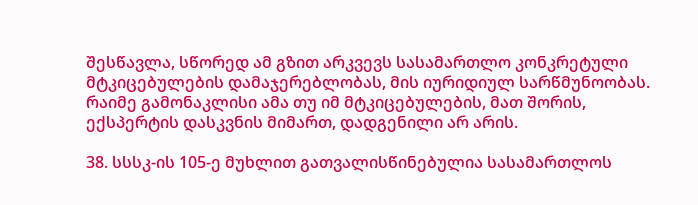შესწავლა, სწორედ ამ გზით არკვევს სასამართლო კონკრეტული მტკიცებულების დამაჯერებლობას, მის იურიდიულ სარწმუნოობას. რაიმე გამონაკლისი ამა თუ იმ მტკიცებულების, მათ შორის, ექსპერტის დასკვნის მიმართ, დადგენილი არ არის.

38. სსსკ-ის 105-ე მუხლით გათვალისწინებულია სასამართლოს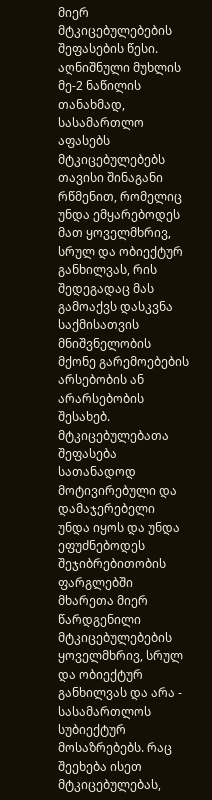მიერ მტკიცებულებების შეფასების წესი. აღნიშნული მუხლის მე-2 ნაწილის თანახმად, სასამართლო აფასებს მტკიცებულებებს თავისი შინაგანი რწმენით, რომელიც უნდა ემყარებოდეს მათ ყოველმხრივ, სრულ და ობიექტურ განხილვას, რის შედეგადაც მას გამოაქვს დასკვნა საქმისათვის მნიშვნელობის მქონე გარემოებების არსებობის ან არარსებობის შესახებ. მტკიცებულებათა შეფასება სათანადოდ მოტივირებული და დამაჯერებელი უნდა იყოს და უნდა ეფუძნებოდეს შეჯიბრებითობის ფარგლებში მხარეთა მიერ წარდგენილი მტკიცებულებების ყოველმხრივ, სრულ და ობიექტურ განხილვას და არა - სასამართლოს სუბიექტურ მოსაზრებებს. რაც შეეხება ისეთ მტკიცებულებას,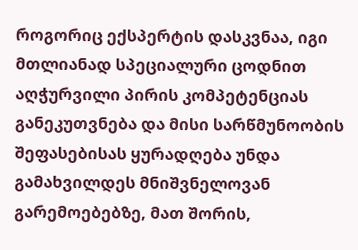როგორიც ექსპერტის დასკვნაა, იგი მთლიანად სპეციალური ცოდნით აღჭურვილი პირის კომპეტენციას განეკუთვნება და მისი სარწმუნოობის შეფასებისას ყურადღება უნდა გამახვილდეს მნიშვნელოვან გარემოებებზე, მათ შორის,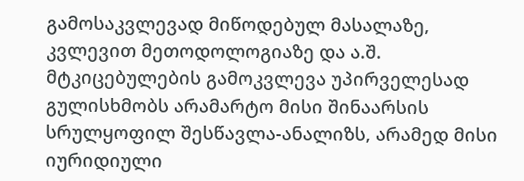გამოსაკვლევად მიწოდებულ მასალაზე, კვლევით მეთოდოლოგიაზე და ა.შ. მტკიცებულების გამოკვლევა უპირველესად გულისხმობს არამარტო მისი შინაარსის სრულყოფილ შესწავლა-ანალიზს, არამედ მისი იურიდიული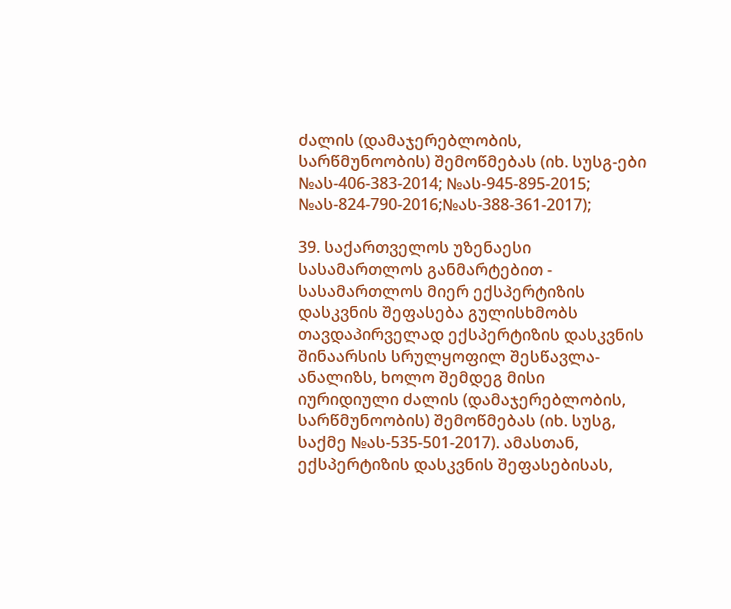ძალის (დამაჯერებლობის, სარწმუნოობის) შემოწმებას (იხ. სუსგ-ები №ას-406-383-2014; №ას-945-895-2015; №ას-824-790-2016;№ას-388-361-2017);

39. საქართველოს უზენაესი სასამართლოს განმარტებით - სასამართლოს მიერ ექსპერტიზის დასკვნის შეფასება გულისხმობს თავდაპირველად ექსპერტიზის დასკვნის შინაარსის სრულყოფილ შესწავლა-ანალიზს, ხოლო შემდეგ მისი იურიდიული ძალის (დამაჯერებლობის, სარწმუნოობის) შემოწმებას (იხ. სუსგ, საქმე №ას-535-501-2017). ამასთან, ექსპერტიზის დასკვნის შეფასებისას,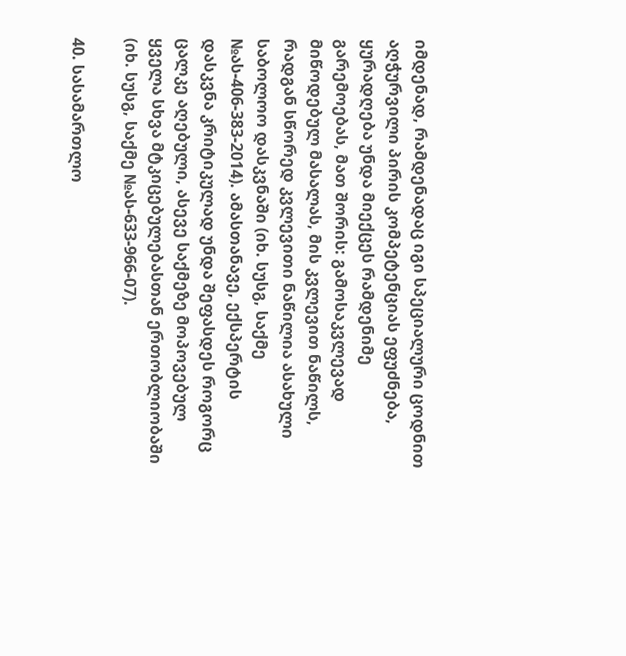იმდენად, რამდენადაც იგი სპეციალური ცოდნით აღჭურვილი პირის კომპეტენციას ეფუძნება, ყურადღება უნდა მიექცეს რამდენიმე გარემოებას, მათ შორის: გამოსაკვლევად მიწოდებულ მასალას, მის კვლევით ნაწილს, რადგან სწორედ კვლევითი ნაწილია ასახული საბოლოო დასკვნაში (იხ. სუსგ, საქმე №ას-406-383-2014). ამასთანავე, ექსპერტის დასკვნა კრიტიკულად უნდა შეფასდეს როგორც ცალკე აღებული, ასევე საქმეზე მოპოვებულ ყველა სხვა მტკიცებულებასთან ერთობლიობაში (იხ. სუსგ, საქმე №ას-633-966-07).

40. სასამართლო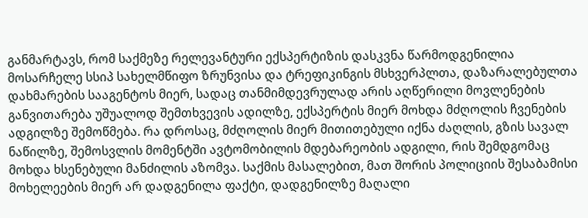განმარტავს, რომ საქმეზე რელევანტური ექსპერტიზის დასკვნა წარმოდგენილია მოსარჩელე სსიპ სახელმწიფო ზრუნვისა და ტრეფიკინგის მსხვერპლთა, დაზარალებულთა დახმარების სააგენტოს მიერ, სადაც თანმიმდევრულად არის აღწერილი მოვლენების განვითარება უშუალოდ შემთხვევის ადილზე, ექსპერტის მიერ მოხდა მძღოლის ჩვენების ადგილზე შემოწმება. რა დროსაც, მძღოლის მიერ მითითებული იქნა ძაღლის, გზის სავალ ნაწილზე, შემოსვლის მომენტში ავტომობილის მდებარეობის ადგილი, რის შემდგომაც მოხდა ხსენებული მანძილის აზომვა. საქმის მასალებით, მათ შორის პოლიციის შესაბამისი მოხელეების მიერ არ დადგენილა ფაქტი, დადგენილზე მაღალი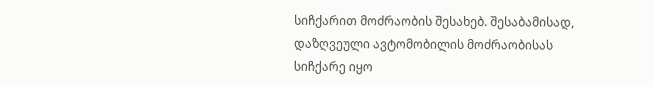სიჩქარით მოძრაობის შესახებ. შესაბამისად, დაზღვეული ავტომობილის მოძრაობისას სიჩქარე იყო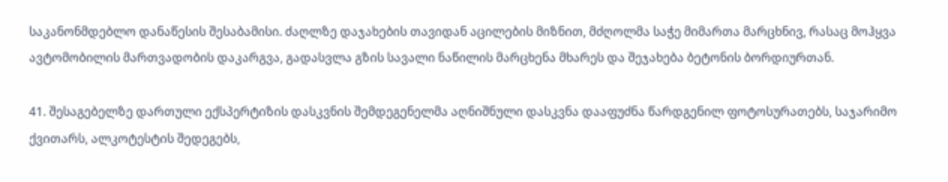საკანონმდებლო დანაწესის შესაბამისი. ძაღლზე დაჯახების თავიდან აცილების მიზნით, მძღოლმა საჭე მიმართა მარცხნივ, რასაც მოჰყვა ავტომობილის მართვადობის დაკარგვა, გადასვლა გზის სავალი ნაწილის მარცხენა მხარეს და შეჯახება ბეტონის ბორდიურთან.

41. შესაგებელზე დართული ექსპერტიზის დასკვნის შემდეგენელმა აღნიშნული დასკვნა დააფუძნა წარდგენილ ფოტოსურათებს, საჯარიმო ქვითარს, ალკოტესტის შედეგებს,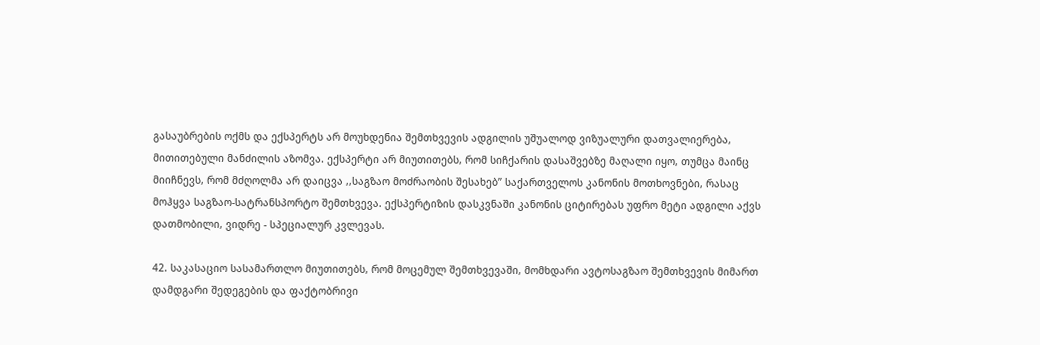გასაუბრების ოქმს და ექსპერტს არ მოუხდენია შემთხვევის ადგილის უშუალოდ ვიზუალური დათვალიერება, მითითებული მანძილის აზომვა. ექსპერტი არ მიუთითებს, რომ სიჩქარის დასაშვებზე მაღალი იყო, თუმცა მაინც მიიჩნევს, რომ მძღოლმა არ დაიცვა ,,საგზაო მოძრაობის შესახებ’’ საქართველოს კანონის მოთხოვნები, რასაც მოჰყვა საგზაო-სატრანსპორტო შემთხვევა. ექსპერტიზის დასკვნაში კანონის ციტირებას უფრო მეტი ადგილი აქვს დათმობილი, ვიდრე - სპეციალურ კვლევას.

42. საკასაციო სასამართლო მიუთითებს, რომ მოცემულ შემთხვევაში, მომხდარი ავტოსაგზაო შემთხვევის მიმართ დამდგარი შედეგების და ფაქტობრივი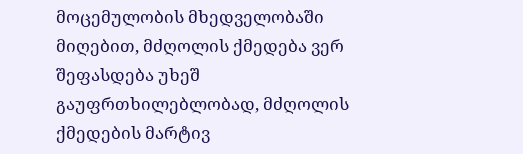მოცემულობის მხედველობაში მიღებით, მძღოლის ქმედება ვერ შეფასდება უხეშ გაუფრთხილებლობად, მძღოლის ქმედების მარტივ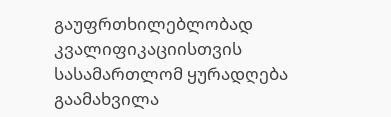გაუფრთხილებლობად კვალიფიკაციისთვის სასამართლომ ყურადღება გაამახვილა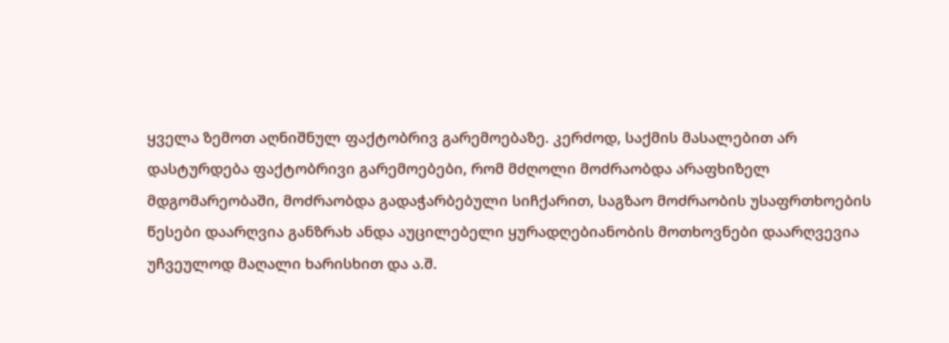ყველა ზემოთ აღნიშნულ ფაქტობრივ გარემოებაზე. კერძოდ, საქმის მასალებით არ დასტურდება ფაქტობრივი გარემოებები, რომ მძღოლი მოძრაობდა არაფხიზელ მდგომარეობაში, მოძრაობდა გადაჭარბებული სიჩქარით, საგზაო მოძრაობის უსაფრთხოების წესები დაარღვია განზრახ ანდა აუცილებელი ყურადღებიანობის მოთხოვნები დაარღვევია უჩვეულოდ მაღალი ხარისხით და ა.შ.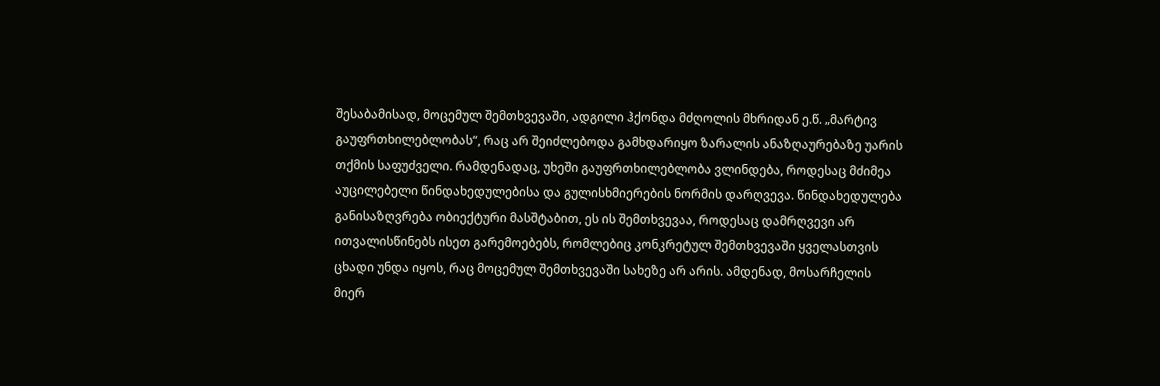შესაბამისად, მოცემულ შემთხვევაში, ადგილი ჰქონდა მძღოლის მხრიდან ე.წ. „მარტივ გაუფრთხილებლობას“, რაც არ შეიძლებოდა გამხდარიყო ზარალის ანაზღაურებაზე უარის თქმის საფუძველი. რამდენადაც, უხეში გაუფრთხილებლობა ვლინდება, როდესაც მძიმეა აუცილებელი წინდახედულებისა და გულისხმიერების ნორმის დარღვევა. წინდახედულება განისაზღვრება ობიექტური მასშტაბით, ეს ის შემთხვევაა, როდესაც დამრღვევი არ ითვალისწინებს ისეთ გარემოებებს, რომლებიც კონკრეტულ შემთხვევაში ყველასთვის ცხადი უნდა იყოს, რაც მოცემულ შემთხვევაში სახეზე არ არის. ამდენად, მოსარჩელის მიერ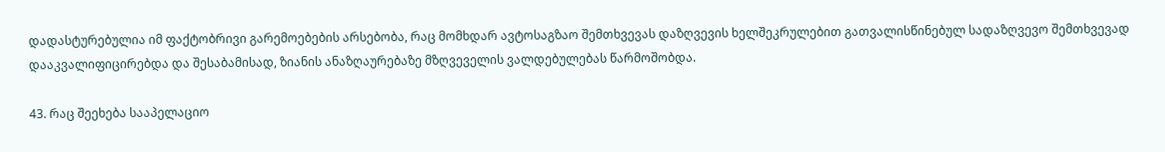დადასტურებულია იმ ფაქტობრივი გარემოებების არსებობა, რაც მომხდარ ავტოსაგზაო შემთხვევას დაზღვევის ხელშეკრულებით გათვალისწინებულ სადაზღვევო შემთხვევად დააკვალიფიცირებდა და შესაბამისად, ზიანის ანაზღაურებაზე მზღვეველის ვალდებულებას წარმოშობდა.

43. რაც შეეხება სააპელაციო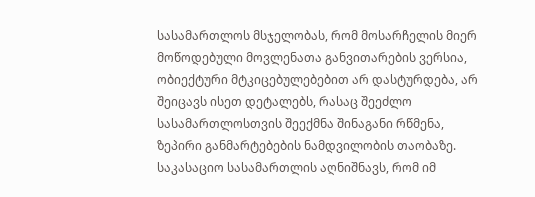სასამართლოს მსჯელობას, რომ მოსარჩელის მიერ მოწოდებული მოვლენათა განვითარების ვერსია, ობიექტური მტკიცებულებებით არ დასტურდება, არ შეიცავს ისეთ დეტალებს, რასაც შეეძლო სასამართლოსთვის შეექმნა შინაგანი რწმენა, ზეპირი განმარტებების ნამდვილობის თაობაზე. საკასაციო სასამართლის აღნიშნავს, რომ იმ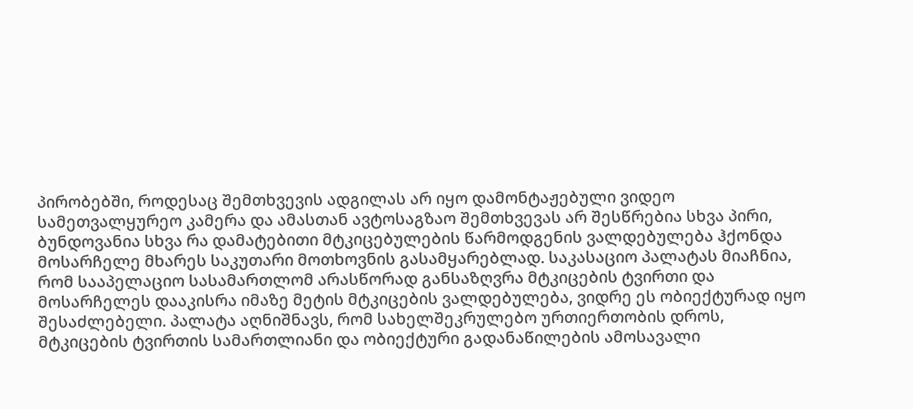პირობებში, როდესაც შემთხვევის ადგილას არ იყო დამონტაჟებული ვიდეო სამეთვალყურეო კამერა და ამასთან ავტოსაგზაო შემთხვევას არ შესწრებია სხვა პირი, ბუნდოვანია სხვა რა დამატებითი მტკიცებულების წარმოდგენის ვალდებულება ჰქონდა მოსარჩელე მხარეს საკუთარი მოთხოვნის გასამყარებლად. საკასაციო პალატას მიაჩნია, რომ სააპელაციო სასამართლომ არასწორად განსაზღვრა მტკიცების ტვირთი და მოსარჩელეს დააკისრა იმაზე მეტის მტკიცების ვალდებულება, ვიდრე ეს ობიექტურად იყო შესაძლებელი. პალატა აღნიშნავს, რომ სახელშეკრულებო ურთიერთობის დროს, მტკიცების ტვირთის სამართლიანი და ობიექტური გადანაწილების ამოსავალი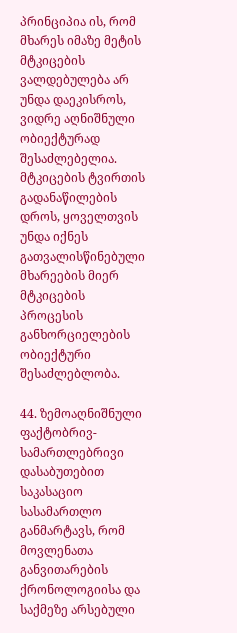პრინციპია ის, რომ მხარეს იმაზე მეტის მტკიცების ვალდებულება არ უნდა დაეკისროს, ვიდრე აღნიშნული ობიექტურად შესაძლებელია. მტკიცების ტვირთის გადანაწილების დროს, ყოველთვის უნდა იქნეს გათვალისწინებული მხარეების მიერ მტკიცების პროცესის განხორციელების ობიექტური შესაძლებლობა.

44. ზემოაღნიშნული ფაქტობრივ-სამართლებრივი დასაბუთებით საკასაციო სასამართლო განმარტავს, რომ მოვლენათა განვითარების ქრონოლოგიისა და საქმეზე არსებული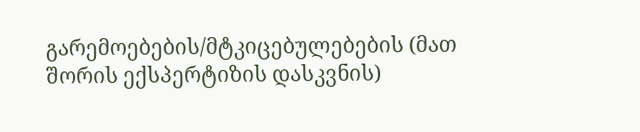გარემოებების/მტკიცებულებების (მათ შორის ექსპერტიზის დასკვნის)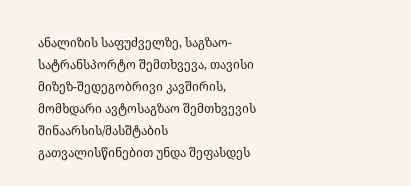ანალიზის საფუძველზე, საგზაო-სატრანსპორტო შემთხვევა, თავისი მიზეზ-შედეგობრივი კავშირის, მომხდარი ავტოსაგზაო შემთხვევის შინაარსის/მასშტაბის გათვალისწინებით უნდა შეფასდეს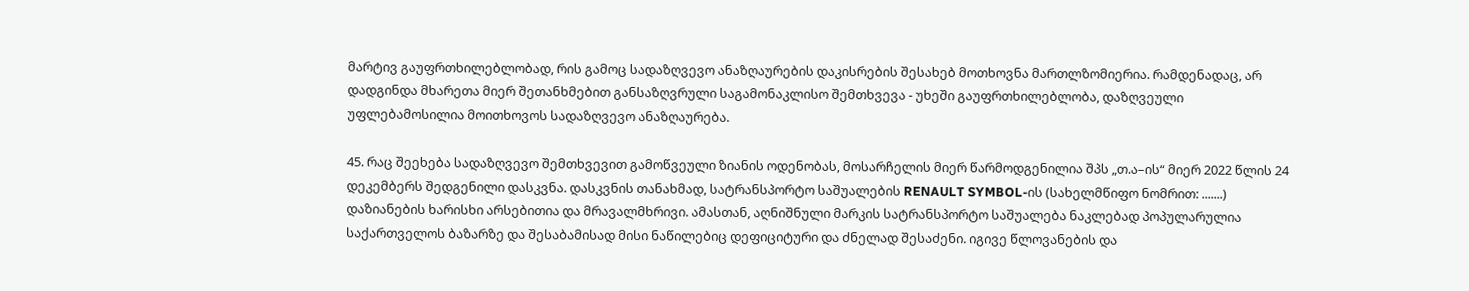მარტივ გაუფრთხილებლობად, რის გამოც სადაზღვევო ანაზღაურების დაკისრების შესახებ მოთხოვნა მართლზომიერია. რამდენადაც, არ დადგინდა მხარეთა მიერ შეთანხმებით განსაზღვრული საგამონაკლისო შემთხვევა - უხეში გაუფრთხილებლობა, დაზღვეული უფლებამოსილია მოითხოვოს სადაზღვევო ანაზღაურება.

45. რაც შეეხება სადაზღვევო შემთხვევით გამოწვეული ზიანის ოდენობას, მოსარჩელის მიერ წარმოდგენილია შპს „თ.ა–ის“ მიერ 2022 წლის 24 დეკემბერს შედგენილი დასკვნა. დასკვნის თანახმად, სატრანსპორტო საშუალების RENAULT SYMBOL-ის (სახელმწიფო ნომრით: .......) დაზიანების ხარისხი არსებითია და მრავალმხრივი. ამასთან, აღნიშნული მარკის სატრანსპორტო საშუალება ნაკლებად პოპულარულია საქართველოს ბაზარზე და შესაბამისად მისი ნაწილებიც დეფიციტური და ძნელად შესაძენი. იგივე წლოვანების და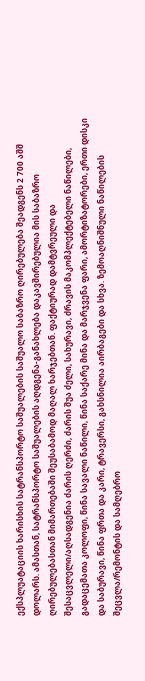ექსპლუატაციის ხარისხის სატრანსპორტო საშუალების საშუალო საბაზრო ღირებულება შეადგენს 2 700 აშშ დოლარს. ამასთან, სატრანსპორტო საშუალების აღდგენა-განახლება დაკავშირებულია მის საბაზრო ღირებულებასთან მიმართებაში შეუსაბამოდ მაღალ ხარჯებთან. ფაქტიურად დამტვრეული და შესაცვლელი/აღსადგენია ძარის ღერძი, ძარის შუა ძელი, სახურავი, ძრავის მაკომპლექტებელი ნაწილები, გადაცემათა კოლოფი, წინა სავალი ნაწილი, წინა საქარე მინა და მარჯვენა ფარი, ამორტიზატორები, ერთი დისკი და საბურავი, წინა ფრთა და კარი, ტრავერსი, გახსნილია აირბაგები და სხვა. ზემოაღნიშნული ნაწილების შეცვლა/რემონტის და სამღებრო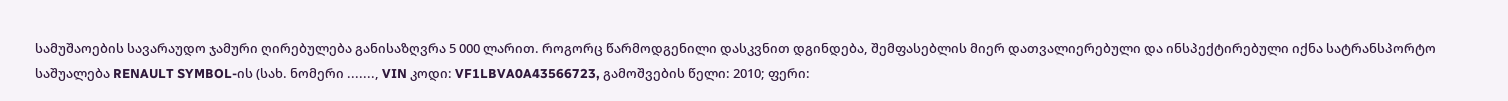სამუშაოების სავარაუდო ჯამური ღირებულება განისაზღვრა 5 000 ლარით. როგორც წარმოდგენილი დასკვნით დგინდება, შემფასებლის მიერ დათვალიერებული და ინსპექტირებული იქნა სატრანსპორტო საშუალება RENAULT SYMBOL-ის (სახ. ნომერი ......., VIN კოდი: VF1LBVA0A43566723, გამოშვების წელი: 2010; ფერი: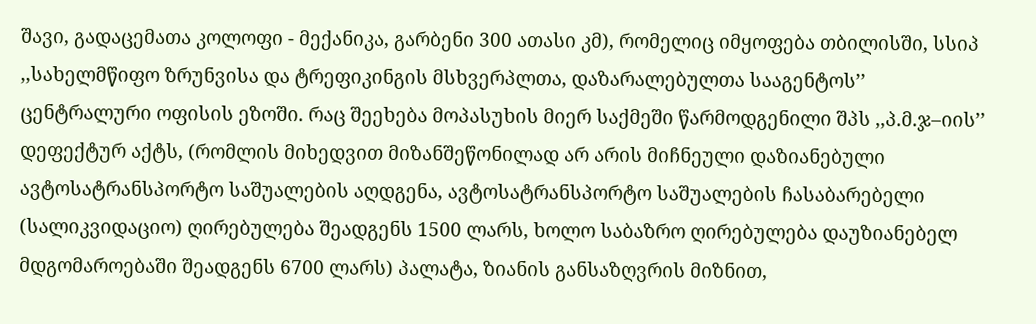შავი, გადაცემათა კოლოფი - მექანიკა, გარბენი 300 ათასი კმ), რომელიც იმყოფება თბილისში, სსიპ ,,სახელმწიფო ზრუნვისა და ტრეფიკინგის მსხვერპლთა, დაზარალებულთა სააგენტოს’’ ცენტრალური ოფისის ეზოში. რაც შეეხება მოპასუხის მიერ საქმეში წარმოდგენილი შპს ,,პ.მ.ჯ–იის’’ დეფექტურ აქტს, (რომლის მიხედვით მიზანშეწონილად არ არის მიჩნეული დაზიანებული ავტოსატრანსპორტო საშუალების აღდგენა, ავტოსატრანსპორტო საშუალების ჩასაბარებელი (სალიკვიდაციო) ღირებულება შეადგენს 1500 ლარს, ხოლო საბაზრო ღირებულება დაუზიანებელ მდგომაროებაში შეადგენს 6700 ლარს) პალატა, ზიანის განსაზღვრის მიზნით,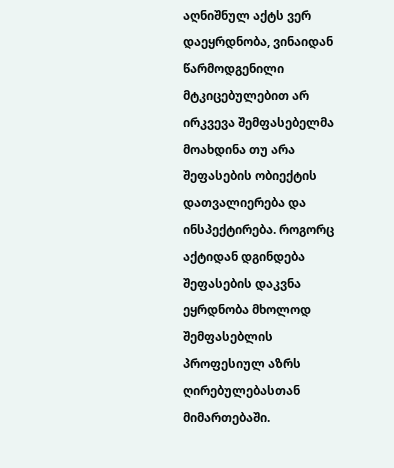აღნიშნულ აქტს ვერ დაეყრდნობა, ვინაიდან წარმოდგენილი მტკიცებულებით არ ირკვევა შემფასებელმა მოახდინა თუ არა შეფასების ობიექტის დათვალიერება და ინსპექტირება. როგორც აქტიდან დგინდება შეფასების დაკვნა ეყრდნობა მხოლოდ შემფასებლის პროფესიულ აზრს ღირებულებასთან მიმართებაში.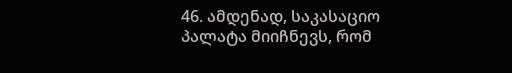46. ამდენად, საკასაციო პალატა მიიჩნევს, რომ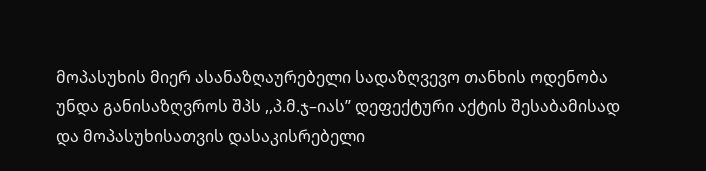მოპასუხის მიერ ასანაზღაურებელი სადაზღვევო თანხის ოდენობა უნდა განისაზღვროს შპს ,,პ.მ.ჯ–იას’’ დეფექტური აქტის შესაბამისად და მოპასუხისათვის დასაკისრებელი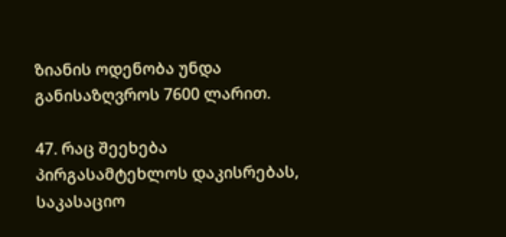ზიანის ოდენობა უნდა განისაზღვროს 7600 ლარით.

47. რაც შეეხება პირგასამტეხლოს დაკისრებას, საკასაციო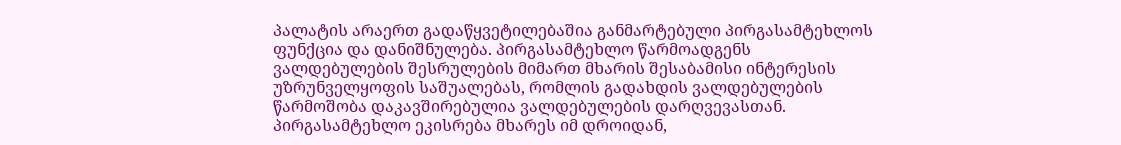პალატის არაერთ გადაწყვეტილებაშია განმარტებული პირგასამტეხლოს ფუნქცია და დანიშნულება. პირგასამტეხლო წარმოადგენს ვალდებულების შესრულების მიმართ მხარის შესაბამისი ინტერესის უზრუნველყოფის საშუალებას, რომლის გადახდის ვალდებულების წარმოშობა დაკავშირებულია ვალდებულების დარღვევასთან. პირგასამტეხლო ეკისრება მხარეს იმ დროიდან,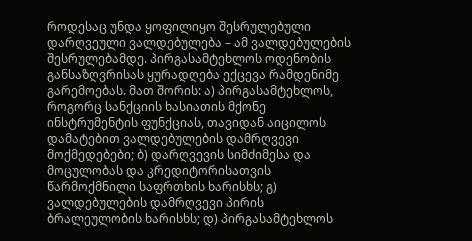როდესაც უნდა ყოფილიყო შესრულებული დარღვეული ვალდებულება – ამ ვალდებულების შესრულებამდე. პირგასამტეხლოს ოდენობის განსაზღვრისას ყურადღება ექცევა რამდენიმე გარემოებას. მათ შორის: ა) პირგასამტეხლოს, როგორც სანქციის ხასიათის მქონე ინსტრუმენტის ფუნქციას, თავიდან აიცილოს დამატებით ვალდებულების დამრღვევი მოქმედებები; ბ) დარღვევის სიმძიმესა და მოცულობას და კრედიტორისათვის წარმოქმნილი საფრთხის ხარისხს; გ) ვალდებულების დამრღვევი პირის ბრალეულობის ხარისხს; დ) პირგასამტეხლოს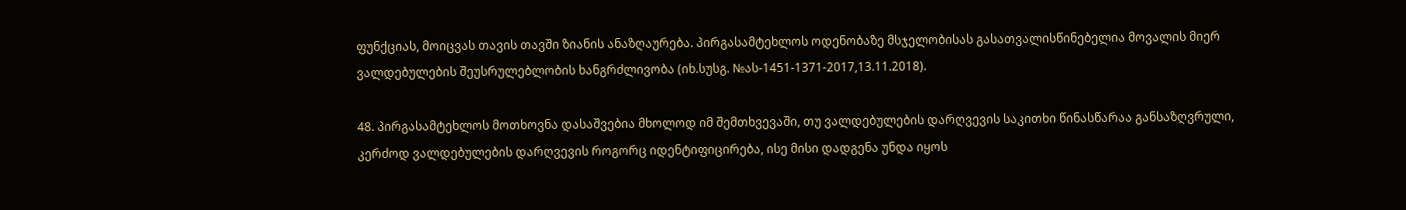ფუნქციას, მოიცვას თავის თავში ზიანის ანაზღაურება. პირგასამტეხლოს ოდენობაზე მსჯელობისას გასათვალისწინებელია მოვალის მიერ ვალდებულების შეუსრულებლობის ხანგრძლივობა (იხ.სუსგ. №ას-1451-1371-2017,13.11.2018).

48. პირგასამტეხლოს მოთხოვნა დასაშვებია მხოლოდ იმ შემთხვევაში, თუ ვალდებულების დარღვევის საკითხი წინასწარაა განსაზღვრული, კერძოდ ვალდებულების დარღვევის როგორც იდენტიფიცირება, ისე მისი დადგენა უნდა იყოს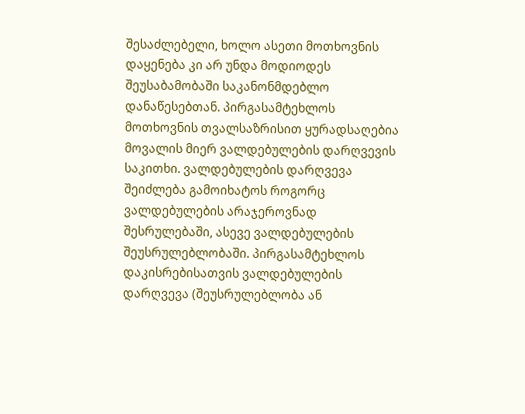შესაძლებელი, ხოლო ასეთი მოთხოვნის დაყენება კი არ უნდა მოდიოდეს შეუსაბამობაში საკანონმდებლო დანაწესებთან. პირგასამტეხლოს მოთხოვნის თვალსაზრისით ყურადსაღებია მოვალის მიერ ვალდებულების დარღვევის საკითხი. ვალდებულების დარღვევა შეიძლება გამოიხატოს როგორც ვალდებულების არაჯეროვნად შესრულებაში, ასევე ვალდებულების შეუსრულებლობაში. პირგასამტეხლოს დაკისრებისათვის ვალდებულების დარღვევა (შეუსრულებლობა ან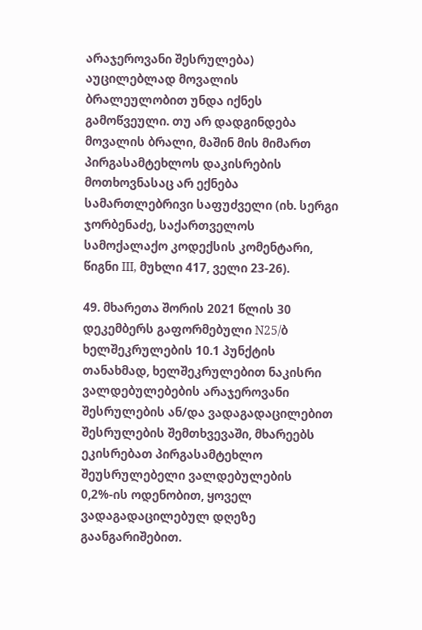არაჯეროვანი შესრულება) აუცილებლად მოვალის ბრალეულობით უნდა იქნეს გამოწვეული. თუ არ დადგინდება მოვალის ბრალი, მაშინ მის მიმართ პირგასამტეხლოს დაკისრების მოთხოვნასაც არ ექნება სამართლებრივი საფუძველი (იხ. სერგი ჯორბენაძე, საქართველოს სამოქალაქო კოდექსის კომენტარი, წიგნი III, მუხლი 417, ველი 23-26).

49. მხარეთა შორის 2021 წლის 30 დეკემბერს გაფორმებული N25/ბ ხელშეკრულების 10.1 პუნქტის თანახმად, ხელშეკრულებით ნაკისრი ვალდებულებების არაჯეროვანი შესრულების ან/და ვადაგადაცილებით შესრულების შემთხვევაში, მხარეებს ეკისრებათ პირგასამტეხლო შეუსრულებელი ვალდებულების 0,2%-ის ოდენობით, ყოველ ვადაგადაცილებულ დღეზე გაანგარიშებით.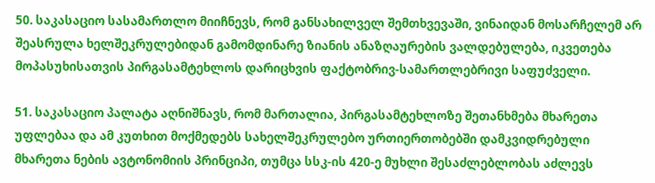50. საკასაციო სასამართლო მიიჩნევს, რომ განსახილველ შემთხვევაში, ვინაიდან მოსარჩელემ არ შეასრულა ხელშეკრულებიდან გამომდინარე ზიანის ანაზღაურების ვალდებულება, იკვეთება მოპასუხისათვის პირგასამტეხლოს დარიცხვის ფაქტობრივ-სამართლებრივი საფუძველი.

51. საკასაციო პალატა აღნიშნავს, რომ მართალია, პირგასამტეხლოზე შეთანხმება მხარეთა უფლებაა და ამ კუთხით მოქმედებს სახელშეკრულებო ურთიერთობებში დამკვიდრებული მხარეთა ნების ავტონომიის პრინციპი, თუმცა სსკ-ის 420-ე მუხლი შესაძლებლობას აძლევს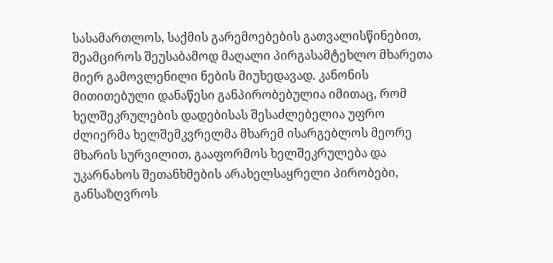სასამართლოს, საქმის გარემოებების გათვალისწინებით, შეამციროს შეუსაბამოდ მაღალი პირგასამტეხლო მხარეთა მიერ გამოვლენილი ნების მიუხედავად. კანონის მითითებული დანაწესი განპირობებულია იმითაც, რომ ხელშეკრულების დადებისას შესაძლებელია უფრო ძლიერმა ხელშემკვრელმა მხარემ ისარგებლოს მეორე მხარის სურვილით, გააფორმოს ხელშეკრულება და უკარნახოს შეთანხმების არახელსაყრელი პირობები, განსაზღვროს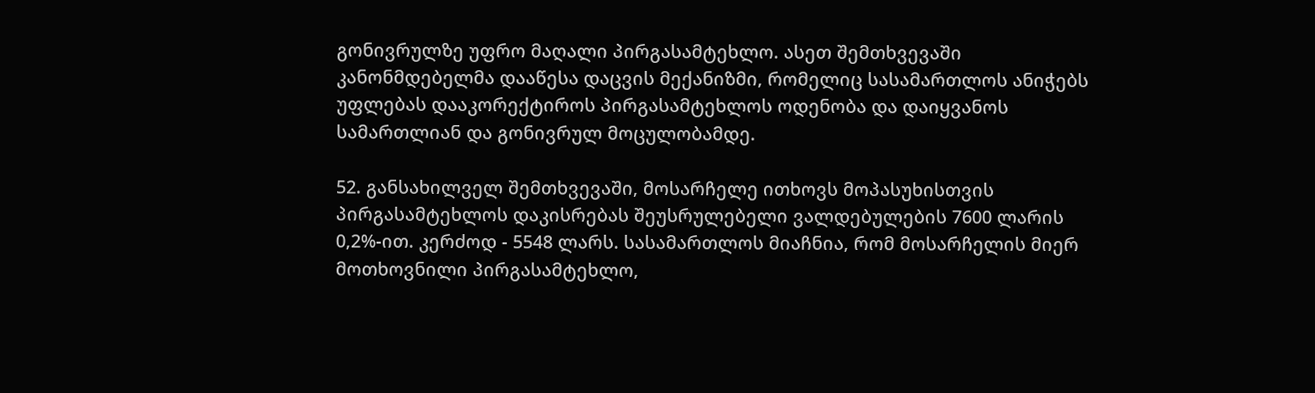გონივრულზე უფრო მაღალი პირგასამტეხლო. ასეთ შემთხვევაში კანონმდებელმა დააწესა დაცვის მექანიზმი, რომელიც სასამართლოს ანიჭებს უფლებას დააკორექტიროს პირგასამტეხლოს ოდენობა და დაიყვანოს სამართლიან და გონივრულ მოცულობამდე.

52. განსახილველ შემთხვევაში, მოსარჩელე ითხოვს მოპასუხისთვის პირგასამტეხლოს დაკისრებას შეუსრულებელი ვალდებულების 7600 ლარის 0,2%-ით. კერძოდ - 5548 ლარს. სასამართლოს მიაჩნია, რომ მოსარჩელის მიერ მოთხოვნილი პირგასამტეხლო,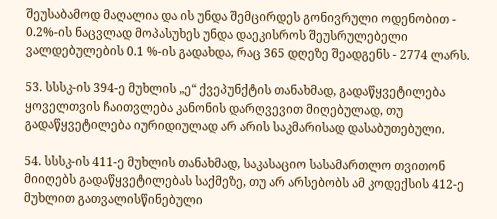შეუსაბამოდ მაღალია და ის უნდა შემცირდეს გონივრული ოდენობით - 0.2%-ის ნაცვლად მოპასუხეს უნდა დაეკისროს შეუსრულებელი ვალდებულების 0.1 %-ის გადახდა, რაც 365 დღეზე შეადგენს - 2774 ლარს.

53. სსსკ-ის 394-ე მუხლის „ე“ ქვეპუნქტის თანახმად, გადაწყვეტილება ყოველთვის ჩაითვლება კანონის დარღვევით მიღებულად, თუ გადაწყვეტილება იურიდიულად არ არის საკმარისად დასაბუთებული.

54. სსსკ-ის 411-ე მუხლის თანახმად, საკასაციო სასამართლო თვითონ მიიღებს გადაწყვეტილებას საქმეზე, თუ არ არსებობს ამ კოდექსის 412-ე მუხლით გათვალისწინებული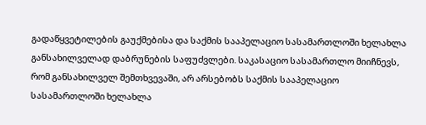გადაწყვეტილების გაუქმებისა და საქმის სააპელაციო სასამართლოში ხელახლა განსახილველად დაბრუნების საფუძვლები. საკასაციო სასამართლო მიიჩნევს, რომ განსახილველ შემთხვევაში, არ არსებობს საქმის სააპელაციო სასამართლოში ხელახლა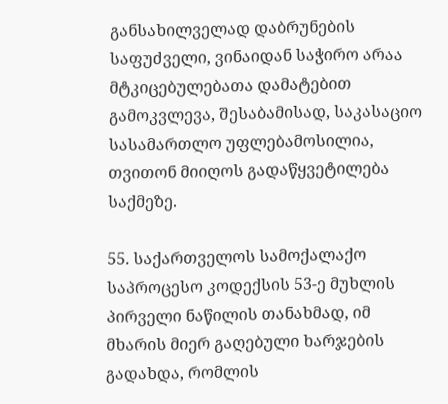განსახილველად დაბრუნების საფუძველი, ვინაიდან საჭირო არაა მტკიცებულებათა დამატებით გამოკვლევა, შესაბამისად, საკასაციო სასამართლო უფლებამოსილია, თვითონ მიიღოს გადაწყვეტილება საქმეზე.

55. საქართველოს სამოქალაქო საპროცესო კოდექსის 53-ე მუხლის პირველი ნაწილის თანახმად, იმ მხარის მიერ გაღებული ხარჯების გადახდა, რომლის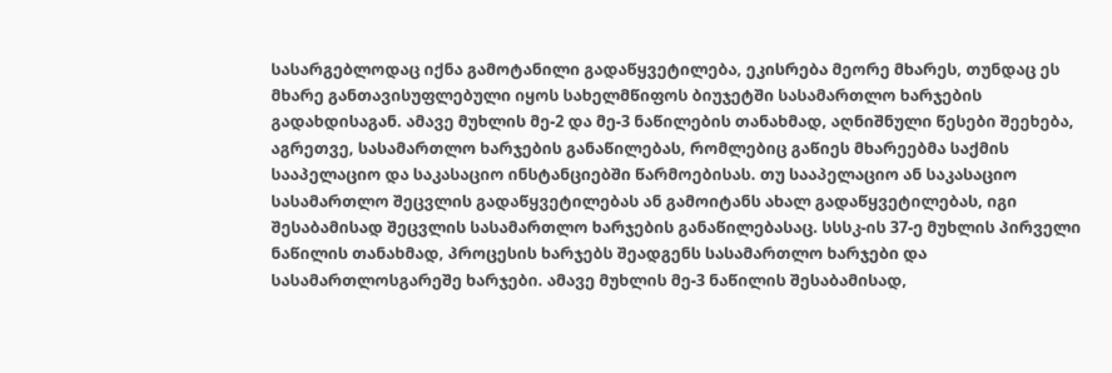სასარგებლოდაც იქნა გამოტანილი გადაწყვეტილება, ეკისრება მეორე მხარეს, თუნდაც ეს მხარე განთავისუფლებული იყოს სახელმწიფოს ბიუჯეტში სასამართლო ხარჯების გადახდისაგან. ამავე მუხლის მე-2 და მე-3 ნაწილების თანახმად, აღნიშნული წესები შეეხება, აგრეთვე, სასამართლო ხარჯების განაწილებას, რომლებიც გაწიეს მხარეებმა საქმის სააპელაციო და საკასაციო ინსტანციებში წარმოებისას. თუ სააპელაციო ან საკასაციო სასამართლო შეცვლის გადაწყვეტილებას ან გამოიტანს ახალ გადაწყვეტილებას, იგი შესაბამისად შეცვლის სასამართლო ხარჯების განაწილებასაც. სსსკ-ის 37-ე მუხლის პირველი ნაწილის თანახმად, პროცესის ხარჯებს შეადგენს სასამართლო ხარჯები და სასამართლოსგარეშე ხარჯები. ამავე მუხლის მე-3 ნაწილის შესაბამისად,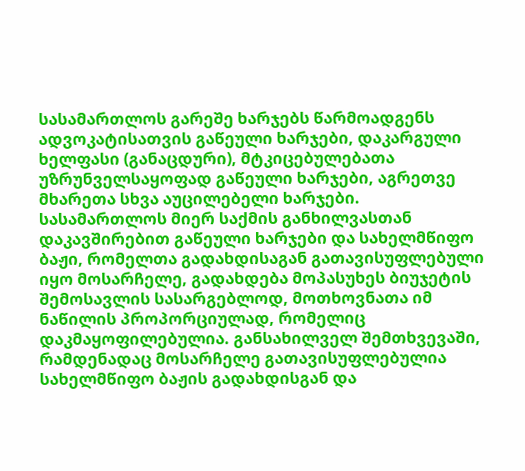სასამართლოს გარეშე ხარჯებს წარმოადგენს ადვოკატისათვის გაწეული ხარჯები, დაკარგული ხელფასი (განაცდური), მტკიცებულებათა უზრუნველსაყოფად გაწეული ხარჯები, აგრეთვე მხარეთა სხვა აუცილებელი ხარჯები. სასამართლოს მიერ საქმის განხილვასთან დაკავშირებით გაწეული ხარჯები და სახელმწიფო ბაჟი, რომელთა გადახდისაგან გათავისუფლებული იყო მოსარჩელე, გადახდება მოპასუხეს ბიუჯეტის შემოსავლის სასარგებლოდ, მოთხოვნათა იმ ნაწილის პროპორციულად, რომელიც დაკმაყოფილებულია. განსახილველ შემთხვევაში, რამდენადაც მოსარჩელე გათავისუფლებულია სახელმწიფო ბაჟის გადახდისგან და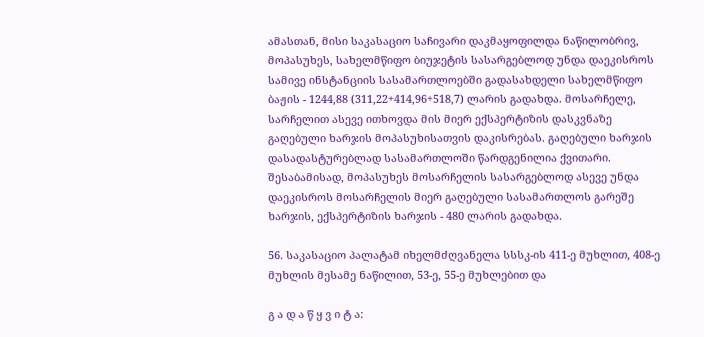ამასთან, მისი საკასაციო საჩივარი დაკმაყოფილდა ნაწილობრივ, მოპასუხეს, სახელმწიფო ბიუჯეტის სასარგებლოდ უნდა დაეკისროს სამივე ინსტანციის სასამართლოებში გადასახდელი სახელმწიფო ბაჟის - 1244,88 (311,22+414,96+518,7) ლარის გადახდა. მოსარჩელე, სარჩელით ასევე ითხოვდა მის მიერ ექსპერტიზის დასკვნაზე გაღებული ხარჯის მოპასუხისათვის დაკისრებას. გაღებული ხარჯის დასადასტურებლად სასამართლოში წარდგენილია ქვითარი. შესაბამისად, მოპასუხეს მოსარჩელის სასარგებლოდ ასევე უნდა დაეკისროს მოსარჩელის მიერ გაღებული სასამართლოს გარეშე ხარჯის, ექსპერტიზის ხარჯის - 480 ლარის გადახდა.

56. საკასაციო პალატამ იხელმძღვანელა სსსკ-ის 411-ე მუხლით, 408-ე მუხლის მესამე ნაწილით, 53-ე, 55-ე მუხლებით და

გ ა დ ა წ ყ ვ ი ტ ა: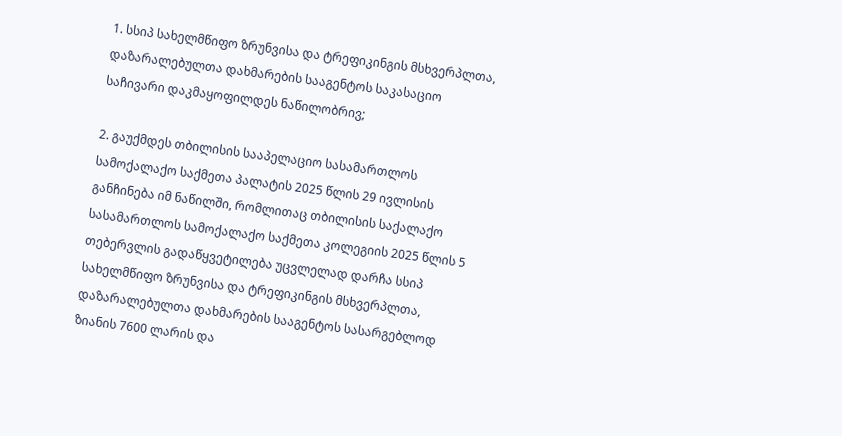1. სსიპ სახელმწიფო ზრუნვისა და ტრეფიკინგის მსხვერპლთა, დაზარალებულთა დახმარების სააგენტოს საკასაციო საჩივარი დაკმაყოფილდეს ნაწილობრივ;

2. გაუქმდეს თბილისის სააპელაციო სასამართლოს სამოქალაქო საქმეთა პალატის 2025 წლის 29 ივლისის განჩინება იმ ნაწილში, რომლითაც თბილისის საქალაქო სასამართლოს სამოქალაქო საქმეთა კოლეგიის 2025 წლის 5 თებერვლის გადაწყვეტილება უცვლელად დარჩა სსიპ სახელმწიფო ზრუნვისა და ტრეფიკინგის მსხვერპლთა, დაზარალებულთა დახმარების სააგენტოს სასარგებლოდ ზიანის 7600 ლარის და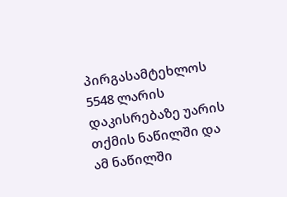პირგასამტეხლოს 5548 ლარის დაკისრებაზე უარის თქმის ნაწილში და ამ ნაწილში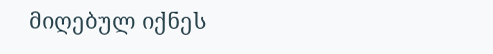მიღებულ იქნეს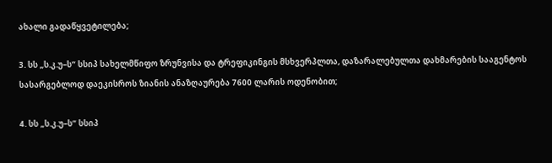ახალი გადაწყვეტილება;

3. სს „ს.კ.უ–ს“ სსიპ სახელმწიფო ზრუნვისა და ტრეფიკინგის მსხვერპლთა, დაზარალებულთა დახმარების სააგენტოს სასარგებლოდ დაეკისროს ზიანის ანაზღაურება 7600 ლარის ოდენობით;

4. სს „ს.კ.უ–ს“ სსიპ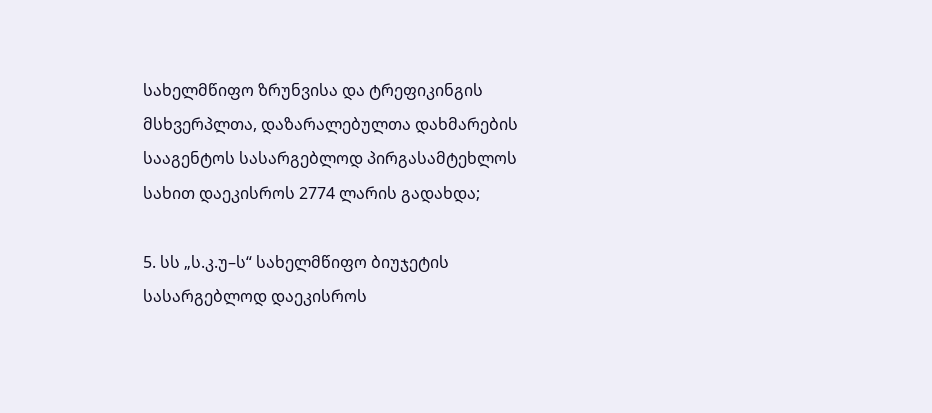სახელმწიფო ზრუნვისა და ტრეფიკინგის მსხვერპლთა, დაზარალებულთა დახმარების სააგენტოს სასარგებლოდ პირგასამტეხლოს სახით დაეკისროს 2774 ლარის გადახდა;

5. სს „ს.კ.უ–ს“ სახელმწიფო ბიუჯეტის სასარგებლოდ დაეკისროს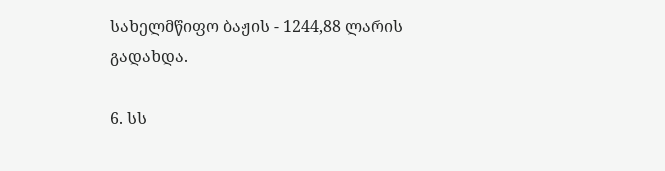სახელმწიფო ბაჟის - 1244,88 ლარის გადახდა.

6. სს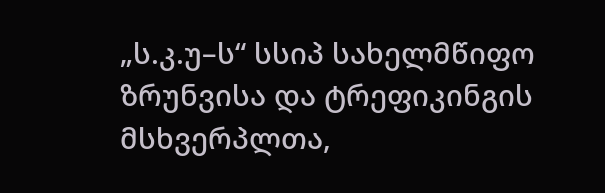„ს.კ.უ–ს“ სსიპ სახელმწიფო ზრუნვისა და ტრეფიკინგის მსხვერპლთა,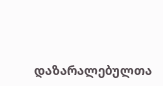დაზარალებულთა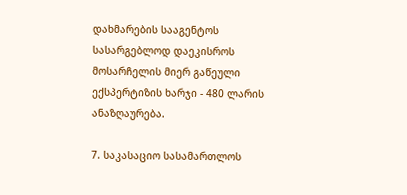დახმარების სააგენტოს სასარგებლოდ დაეკისროს მოსარჩელის მიერ გაწეული ექსპერტიზის ხარჯი - 480 ლარის ანაზღაურება.

7. საკასაციო სასამართლოს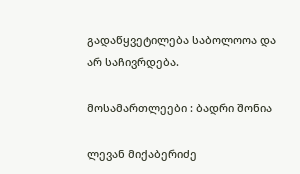გადაწყვეტილება საბოლოოა და არ საჩივრდება.

მოსამართლეები : ბადრი შონია

ლევან მიქაბერიძე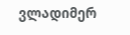ვლადიმერ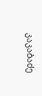კაკაბაძე